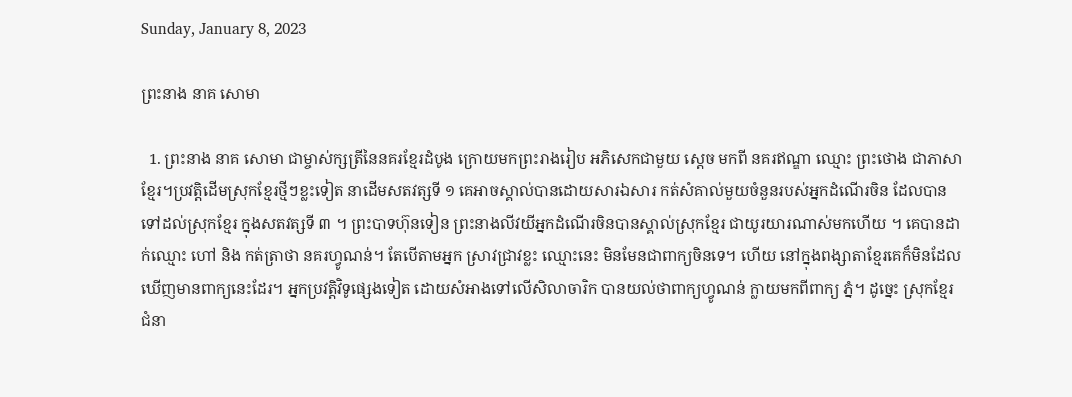Sunday, January 8, 2023

ព្រះនាង នាគ សោមា

  1. ព្រះនាង នាគ សោមា ជាម្ចាស់ក្សត្រីនៃនគរខ្មែរដំបូង ក្រោយមកព្រះរាងរៀប អភិសេកជាមួយ ស្តេច មកពី នគរឥណ្ឌា ឈ្មោះ ព្រះថោង ជាភាសាខ្មែរ។ប្រវតិ្តដើមស្រុកខ្មែរថ្មីៗខ្លះទៀត នាដើមសតវត្សទី ១ គេអាចស្គាល់បានដោយសារឯសារ កត់សំគាល់មួយចំនួនរបស់អ្នកដំណើរចិន ដែលបានទៅដល់ស្រុកខ្មែរ ក្នុងសតវត្សទី ៣ ។ ព្រះបាទហ៊ុនទៀន ព្រះនាងលីវយីអ្នកដំណើរចិនបានស្គាល់ស្រុកខ្មែរ ជាយូរយារណាស់មកហើយ ។ គេបានដាក់ឈ្មោះ ហៅ និង កត់ត្រាថា នគរហ្វូណន់។ តែបើតាមអ្នក ស្រាវជ្រាវខ្លះ ឈ្មោះនេះ មិនមែនជាពាក្យចិនទេ។ ហើយ នៅក្នុងពង្សាតាខ្មែរគេក៏មិនដែលឃើញមានពាក្យនេះដែរ។ អ្នកប្រវតិ្តវិទូផ្សេងទៀត ដោយសំអាងទៅលើសិលាចារិក បានយល់ថាពាក្យហ្វូណន់ ក្លាយមកពីពាក្យ ភ្នំ។ ដូច្នេះ ស្រុកខ្មែរ ជំនា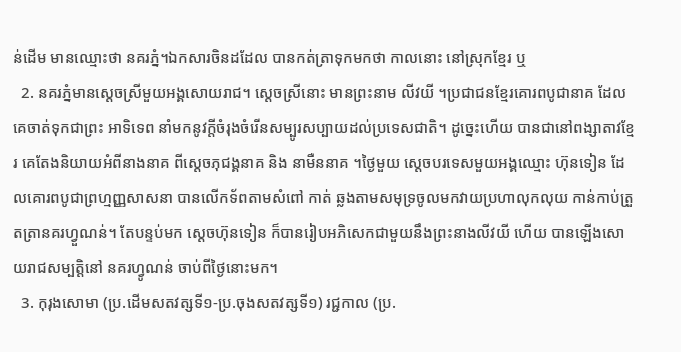ន់ដើម មានឈ្មោះថា នគរភ្នំ។ឯកសារចិនដដែល បានកត់ត្រាទុកមកថា កាលនោះ នៅស្រុកខ្មែរ ឬ
  2. នគរភ្នំមានស្តេចស្រីមួយអង្គសោយរាជ។ ស្តេចស្រីនោះ មានព្រះនាម លីវយី ។ប្រជាជនខ្មែរគោរពបូជានាគ ដែលគេចាត់ទុកជាព្រះ អាទិទេព នាំមកនូវក្តីចំរុងចំរើនសម្បូរសប្បាយដល់ប្រទេសជាតិ។ ដូច្នេះហើយ បានជានៅពង្សាតាវខ្មែរ គេតែងនិយាយអំពីនាងនាគ ពីស្តេចភុជង្គនាគ និង នាមឺននាគ ។ថ្ងៃមួយ ស្តេចបរទេសមួយអង្គឈ្មោះ ហ៊ុនទៀន ដែលគោរពបូជាព្រហ្មញ្ញសាសនា បានលើកទ័ពតាមសំពៅ កាត់ ឆ្លងតាមសមុទ្រចូលមកវាយប្រហាលុកលុយ កាន់កាប់ត្រួតត្រានគរហ្វួណន់។ តែបន្ទប់មក ស្តេចហ៊ុនទៀន ក៏បានរៀបអភិសេកជាមួយនឹងព្រះនាងលីវយី ហើយ បានឡើងសោយរាជសម្បត្តិនៅ នគរហ្វូណន់ ចាប់ពីថ្ងៃនោះមក។
  3. កុរុងសោមា (ប្រ.ដើមសតវត្សទី១-ប្រ.ចុងសតវត្សទី១) រជ្ជកាល (ប្រ.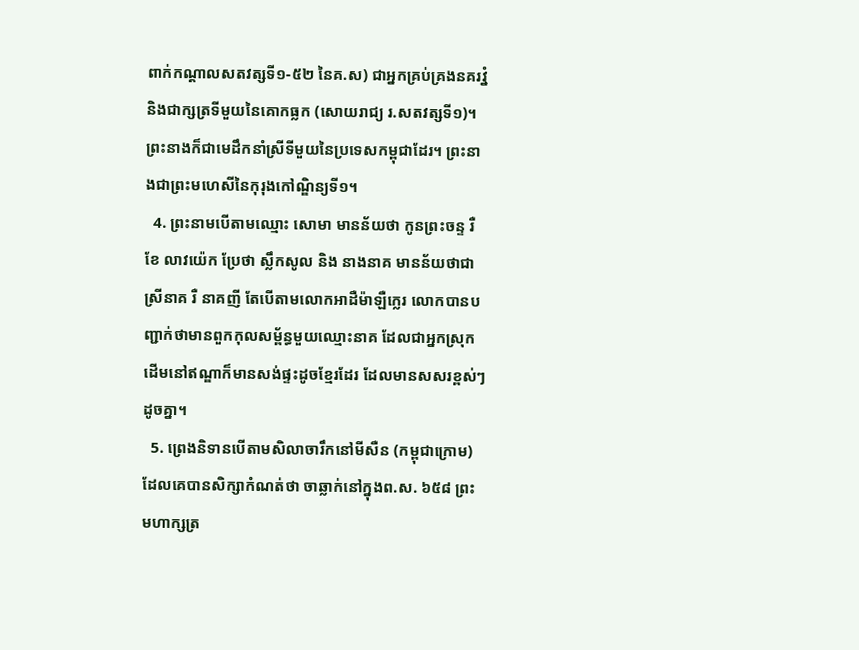ពាក់កណ្ដាលសតវត្សទី១-៥២ នៃគ.ស) ជាអ្នកគ្រប់គ្រងនគរវ្នំ និងជាក្សត្រទីមួយនៃគោកធ្លក (សោយរាជ្យ រ.សតវត្សទី១)។ ព្រះនាងក៏ជាមេដឹកនាំស្រីទីមួយនៃប្រទេសកម្ពុជាដែរ។ ព្រះនាងជាព្រះមហេសីនៃកុរុងកៅណ្ឌិន្យទី១។
  4. ព្រះនាមបើតាមឈ្មោះ សោមា មានន័យថា កូនព្រះចន្ទ រឺ ខែ លាវយ៉េក ប្រែថា ស្លឹកសូល និង នាងនាគ មានន័យថាជា ស្រីនាគ រឺ នាគញី តែបើតាមលោកអាដឺម៉ាឡឺក្លេរ លោកបានបញ្ជាក់ថាមានពួកកុលសម្ព័ន្ធមួយឈ្មោះនាគ ដែលជាអ្នកស្រុកដើមនៅឥណ្ឌាក៏មានសង់ផ្ទះដូចខ្មែរដែរ ដែលមានសសរខ្ពស់ៗដូចគ្នា។
  5. ព្រេងនិទានបើតាមសិលាចារឹកនៅមីសឺន (កម្ពុជាក្រោម) ដែលគេបានសិក្សាកំណត់ថា ចាឆ្លាក់នៅក្នុងព.ស. ៦៥៨ ព្រះមហាក្សត្រ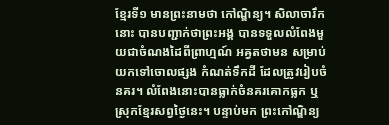ខ្មែរទី១ មានព្រះនាមថា កៅណ្ឌិន្យ។ សិលាចារឹកនោះ បានបញ្ជាក់ថាព្រះអង្គ បានទទួលលំពែងមួយជាចំណងដៃពីព្រាហ្មណ៍ អឝ្វតថាមន សម្រាប់យកទៅចោលផ្សង កំណត់ទឹកដី ដែលត្រូវរៀបចំនគរ។ លំពែងនោះបានធ្លាក់ចំនគរគោកធ្លក ឬស្រុកខ្មែរសព្វថ្ងៃនេះ។ បន្ទាប់មក ព្រះកៅណ្ឌិន្យ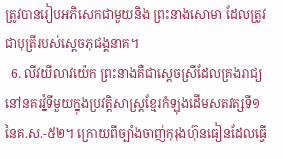ត្រូវបានរៀបអភិសេកជាមួយនិង ព្រះនាងសោមា ដែលត្រូវជាបុត្រីរបស់ស្ដេចភុជង្គនាគ។
  6. លីវយីលាវយ៉េក ព្រះនាងគឺជាស្ដេចស្រីដែលគ្រងរាជ្យនៅនគរវ្នំទីមួយក្នុងប្រវត្តិសាស្ត្រខ្មែរកំឡុងដើមសតវត្សទី១ នៃគ.ស.-៥២។ ក្រោយពីច្បាំងចាញ់កុរុងហ៊ុនធៀនដែលធ្វើ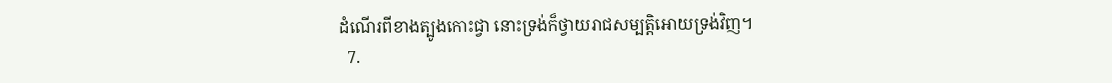ដំណើរពីខាងត្បូងកោះជ្វា នោះទ្រង់ក៏ថ្វាយរាជសម្បត្តិអោយទ្រង់វិញ។
  7.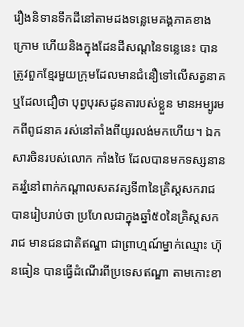រឿងនិទានទឹកដីនៅតាមដងទន្លេមេគង្គភាគខាងក្រោម ហើយនិងក្នុងដែនដីសណ្ដនៃទន្លេនេះ បានត្រូវពួកខ្មែរមួយក្រុមដែលមានជំនឿទៅលើសត្វនាគ ឬដែលជឿថា បុព្វបុរសដូនតារបស់ខ្លួន មានអម្បូរមកពីពូជនាគ រស់នៅតាំងពីយូរលង់មកហើយ។ ឯកសារចិនរបស់លោក កាំងថៃ ដែលបានមកទស្សនានគរវ្នំនៅពាក់កណ្ដាលសតវត្សទី៣នៃគ្រិស្ដសករាជ បានរៀបរាប់ថា ប្រហែលជាក្នុងឆ្នាំ៥០នៃគ្រិស្ដសករាជ មានជនជាតិឥណ្ឌា ជាព្រាហ្មណ៍ម្នាក់ឈ្មោះ ហ៊ុនធៀន បានធ្វើដំណើរពីប្រទេសឥណ្ឌា តាមកោះខា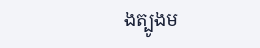ងត្បូងម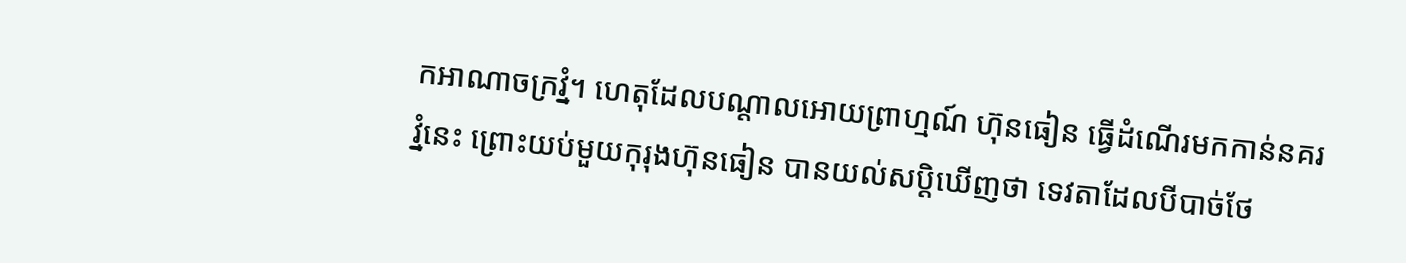កអាណាចក្រវ្នំ។ ហេតុដែលបណ្ដាលអោយព្រាហ្មណ៍ ហ៊ុនធៀន ធ្វើដំណើរមកកាន់នគរវ្នំនេះ ព្រោះយប់មួយកុរុងហ៊ុនធៀន បានយល់សប្ដិឃើញថា ទេវតាដែលបីបាច់ថែ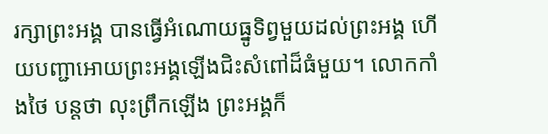រក្សាព្រះអង្គ បានធ្វើអំណោយធ្នូទិព្វមួយដល់ព្រះអង្គ ហើយបញ្ជាអោយព្រះអង្គឡើងជិះសំពៅដ៏ធំមួយ។ លោកកាំងថៃ បន្តថា លុះព្រឹកឡើង ព្រះអង្គក៏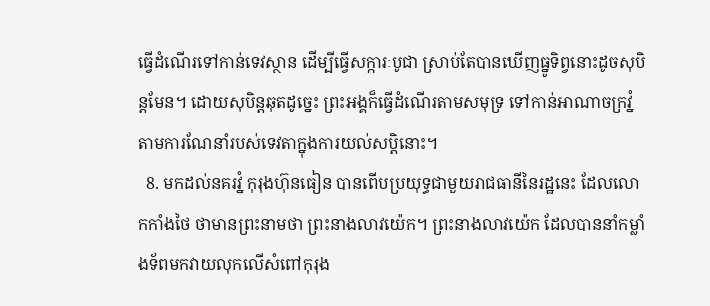ធ្វើដំណើរទៅកាន់ទេវស្ថាន ដើម្បីធ្វើសក្ការៈបូជា ស្រាប់តែបានឃើញធ្នូទិព្វនោះដូចសុបិន្ដមែន។ ដោយសុបិន្ដឆុតដូច្នេះ ព្រះអង្គក៏ធ្វើដំណើរតាមសមុទ្រ ទៅកាន់អាណាចក្រវ្នំតាមការណែនាំរបស់ទេវតាក្នុងការយល់សប្ដិនោះ។
  8. មកដល់នគរវ្នំ កុរុងហ៊ុនធៀន បានពើបប្រយុទ្ធជាមួយរាជធានីនៃរដ្ឋនេះ ដែលលោកកាំងថៃ ថាមានព្រះនាមថា ព្រះនាងលាវយ៉េក។ ព្រះនាងលាវយ៉េក ដែលបាននាំកម្លាំងទ័ពមកវាយលុកលើសំពៅកុរុង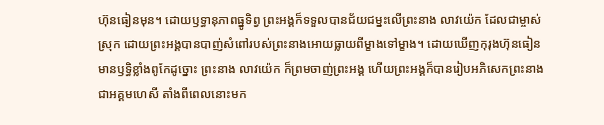ហ៊ុនធៀនមុន។ ដោយឫទ្ធានុភាពធ្នូទិព្វ ព្រះអង្គក៏ទទួលបានជ័យជម្នះលើព្រះនាង លាវយ៉េក ដែលជាម្ចាស់ស្រុក ដោយព្រះអង្គបានបាញ់សំពៅរបស់ព្រះនាងអោយធ្លាយពីម្ខាងទៅម្ខាង។ ដោយឃើញកុរុងហ៊ុនធៀន មានឫទ្ធិខ្លាំងពូកែដូច្នោះ ព្រះនាង លាវយ៉េក ក៏ព្រមចាញ់ព្រះអង្គ ហើយព្រះអង្គក៏បានរៀបអភិសេកព្រះនាងជាអគ្គមហេសី តាំងពីពេលនោះមក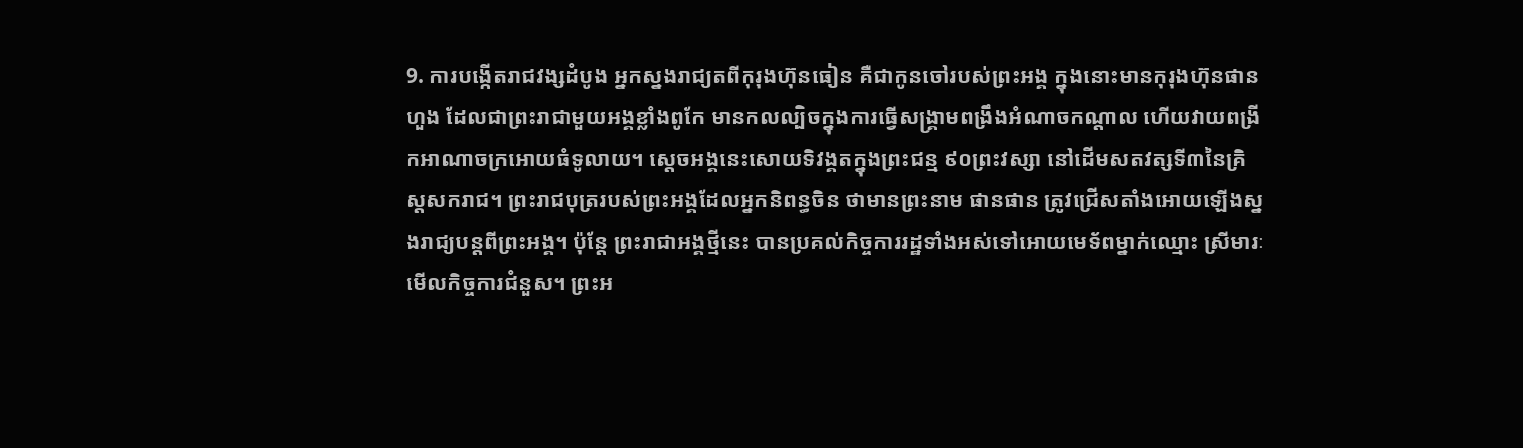9. ការបង្កើតរាជវង្សដំបូង អ្នកស្នងរាជ្យតពីកុរុងហ៊ុនធៀន គឺជាកូនចៅរបស់ព្រះអង្គ ក្នុងនោះមានកុរុងហ៊ុនផានហួង ដែលជាព្រះរាជាមួយអង្គខ្លាំងពូកែ មានកលល្បិចក្នុងការធ្វើសង្គ្រាមពង្រឹងអំណាចកណ្ដាល ហើយវាយពង្រីកអាណាចក្រអោយធំទូលាយ។ ស្ដេចអង្គនេះសោយទិវង្គតក្នុងព្រះជន្ម ៩០ព្រះវស្សា នៅដើមសតវត្សទី៣នៃគ្រិស្ដសករាជ។ ព្រះរាជបុត្ររបស់ព្រះអង្គដែលអ្នកនិពន្ធចិន ថាមានព្រះនាម ផានផាន ត្រូវជ្រើសតាំងអោយឡើងស្នងរាជ្យបន្តពីព្រះអង្គ។ ប៉ុន្តែ ព្រះរាជាអង្គថ្មីនេះ បានប្រគល់កិច្ចការរដ្ឋទាំងអស់ទៅអោយមេទ័ពម្នាក់ឈ្មោះ ស្រីមារៈ មើលកិច្ចការជំនួស។ ព្រះអ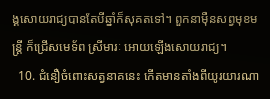ង្គសោយរាជ្យបានតែបីឆ្នាំក៏សុគតទៅ។ ពួកនាម៉ឺនសព្វមុខមន្ត្រី ក៏ជ្រើសមេទ័ព ស្រីមារៈ អោយឡើងសោយរាជ្យ។
  10. ជំនឿចំពោះសត្វនាគនេះ កើតមានតាំងពីយូរយារណា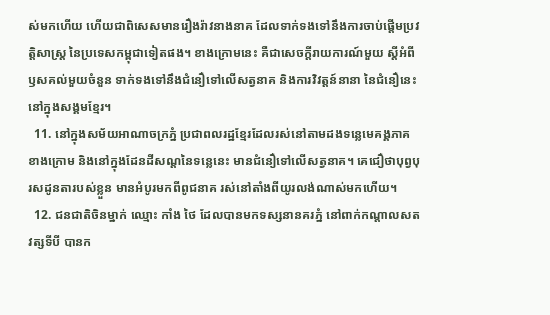ស់មកហើយ ហើយជាពិសេសមានរឿងរ៉ាវនាងនាគ ដែលទាក់ទងទៅនឹងការចាប់ផ្ដើមប្រវត្តិសាស្ត្រ នៃប្រទេសកម្ពុជាទៀតផង។ ខាងក្រោមនេះ គឺជាសេចក្ដីរាយការណ៍មួយ ស្ដីអំពីឫសគល់មួយចំនួន ទាក់ទងទៅនឹងជំនឿទៅលើសត្វនាគ និងការវិវត្តន៍នានា នៃជំនឿនេះ នៅក្នុងសង្គមខ្មែរ។
  11. នៅក្នុងសម័យអាណាចក្រភ្នំ ប្រជាពលរដ្ឋខ្មែរដែលរស់នៅតាមដងទន្លេមេគង្គភាគខាងក្រោម និងនៅក្នុងដែនដីសណ្ដនៃទន្លេនេះ មានជំនឿទៅលើសត្វនាគ។ គេជឿថាបុព្វបុរសដូនតារបស់ខ្លួន មានអំបូរមកពីពូជនាគ រស់នៅតាំងពីយូរលង់ណាស់មកហើយ។
  12. ជនជាតិចិនម្នាក់ ឈ្មោះ កាំង ថៃ ដែលបានមកទស្សនានគរភ្នំ នៅពាក់កណ្ដាលសតវត្សទីបី បានក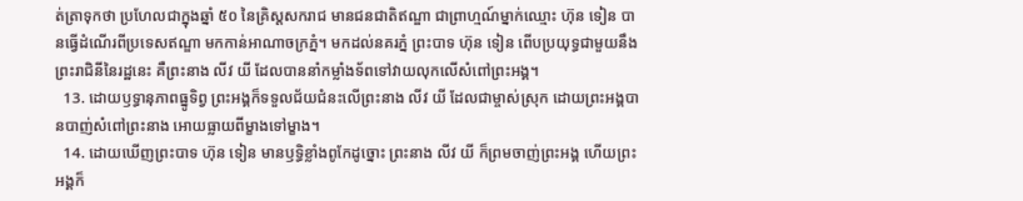ត់ត្រាទុកថា ប្រហែលជាក្នុងឆ្នាំ ៥០ នៃគ្រិស្តសករាជ មានជនជាតិឥណ្ឌា ជាព្រាហ្មណ៍ម្នាក់ឈ្មោះ ហ៊ុន ទៀន បានធ្វើដំណើរពីប្រទេសឥណ្ឌា មកកាន់អាណាចក្រភ្នំ។ មកដល់នគរភ្នំ ព្រះបាទ ហ៊ុន ទៀន ពើបប្រយុទ្ធជាមួយនឹងព្រះរាជិនីនៃរដ្ឋនេះ គឺព្រះនាង លីវ យី ដែលបាននាំកម្លាំងទ័ពទៅវាយលុកលើសំពៅព្រះអង្គ។
  13. ដោយឫទ្ធានុភាពធ្នូទិព្វ ព្រះអង្គក៏ទទួលជ័យជំនះលើព្រះនាង លីវ យី ដែលជាម្ចាស់ស្រុក ដោយព្រះអង្គបានបាញ់សំពៅព្រះនាង អោយធ្លាយពីម្ខាងទៅម្ខាង។
  14. ដោយឃើញព្រះបាទ ហ៊ុន ទៀន មានឫទ្ធិខ្លាំងពូកែដូច្នោះ ព្រះនាង លីវ យី ក៏ព្រមចាញ់ព្រះអង្គ ហើយព្រះអង្គក៏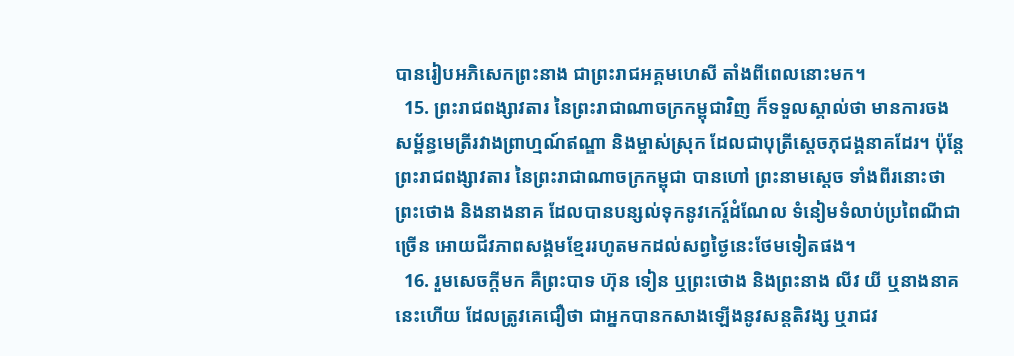បានរៀបអភិសេកព្រះនាង ជាព្រះរាជអគ្គមហេសី តាំងពីពេលនោះមក។
  15. ព្រះរាជពង្សាវតារ នៃព្រះរាជាណាចក្រកម្ពុជាវិញ ក៏ទទួលស្គាល់ថា មានការចងសម្ព័ន្ធមេត្រីរវាងព្រាហ្មណ៍ឥណ្ឌា និងម្ចាស់ស្រុក ដែលជាបុត្រីស្ដេចភុជង្គនាគដែរ។ ប៉ុន្តែ ព្រះរាជពង្សាវតារ នៃព្រះរាជាណាចក្រកម្ពុជា បានហៅ ព្រះនាមស្ដេច ទាំងពីរនោះថា ព្រះថោង និងនាងនាគ ដែលបានបន្សល់ទុកនូវកេរ្ត៍ដំណែល ទំនៀមទំលាប់ប្រពៃណីជាច្រើន អោយជីវភាពសង្គមខ្មែររហូតមកដល់សព្វថ្ងៃនេះថែមទៀតផង។
  16. រួមសេចក្ដីមក គឺព្រះបាទ ហ៊ុន ទៀន ឬព្រះថោង និងព្រះនាង លីវ យី ឬនាងនាគនេះហើយ ដែលត្រូវគេជឿថា ជាអ្នកបានកសាងឡើងនូវសន្តតិវង្ស ឬរាជវ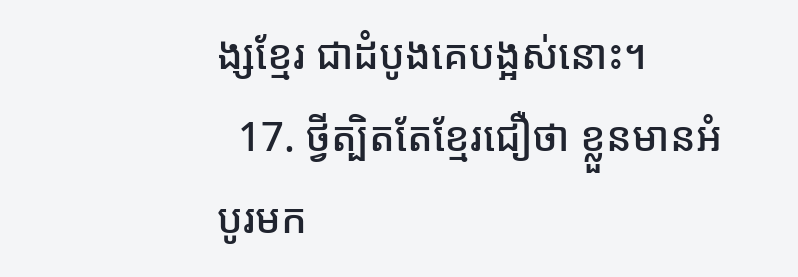ង្សខ្មែរ ជាដំបូងគេបង្អស់នោះ។
  17. ថ្វីត្បិតតែខ្មែរជឿថា ខ្លួនមានអំបូរមក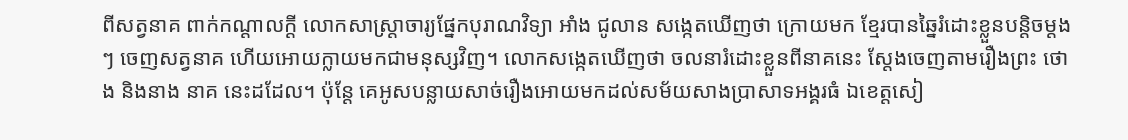ពីសត្វនាគ ពាក់កណ្ដាលក្ដី លោកសាស្ត្រាចារ្យផ្នែកបុរាណវិទ្យា អាំង ជូលាន សង្កេតឃើញថា ក្រោយមក ខ្មែរបានឆ្នៃរំដោះខ្លួនបន្តិចម្តងៗ ចេញសត្វនាគ ហើយអោយក្លាយមកជាមនុស្សវិញ។ លោកសង្កេតឃើញថា ចលនារំដោះខ្លួនពីនាគនេះ ស្តែងចេញតាមរឿងព្រះ ថោង និងនាង នាគ នេះដដែល។ ប៉ុន្តែ គេអូសបន្លាយសាច់រឿងអោយមកដល់សម័យសាងប្រាសាទអង្គរធំ ឯខេត្តសៀ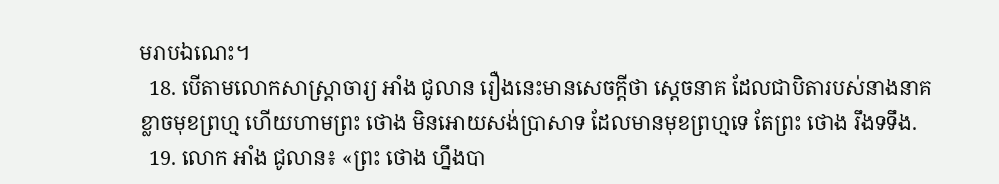មរាបឯណេះ។
  18. បើតាមលោកសាស្ត្រាចារ្យ អាំង ជូលាន រឿងនេះមានសេចក្ដីថា ស្ដេចនាគ ដែលជាបិតារបស់នាងនាគ ខ្លាចមុខព្រហ្ម ហើយហាមព្រះ ថោង មិនអោយសង់ប្រាសាទ ដែលមានមុខព្រហ្មទេ តែព្រះ ថោង រឹងទទឹង.
  19. លោក អាំង ជូលាន៖ «ព្រះ ថោង ហ្នឹងបា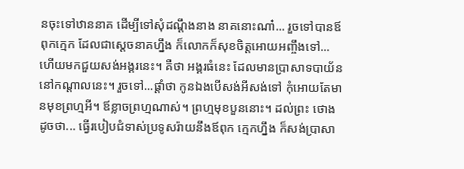នចុះទៅឋាននាគ ដើម្បីទៅសុំដណ្ដឹងនាង នាគនោះណា៎... រួចទៅបានឪពុកក្មេក ដែលជាស្ដេចនាគហ្នឹង ក៏លោកក៏សុខចិត្តអោយអញ្ចឹងទៅ... ហើយមកជួយសង់អង្គរនេះ។ គឺថា អង្គរធំនេះ ដែលមានប្រាសាទបាយ័ននៅកណ្ដាលនេះ។ រួចទៅ...ផ្ដាំថា កូនឯងបើសង់អីសង់ទៅ កុំអោយតែមានមុខព្រហ្មអី។ ឪខ្លាចព្រហ្មណាស់។ ព្រហ្មមុខបួននោះ។ ដល់ព្រះ ថោង ដូចថា... ធ្វើរបៀបជំទាស់ប្រទូសរ៉ាយនឹងឪពុក ក្មេកហ្នឹង ក៏សង់ប្រាសា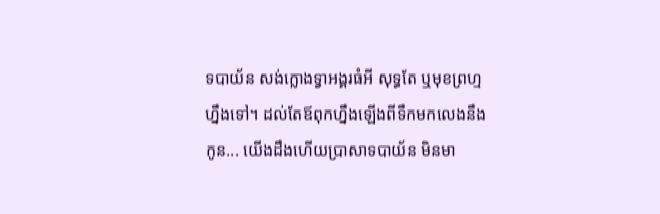ទបាយ័ន សង់ក្លោងទ្វាអង្គរធំអី សុទ្ធតែ ឬមុខព្រហ្មហ្នឹងទៅ។ ដល់តែឪពុកហ្នឹងឡើងពីទឹកមកលេងនឹងកូន... យើងដឹងហើយប្រាសាទបាយ័ន មិនមា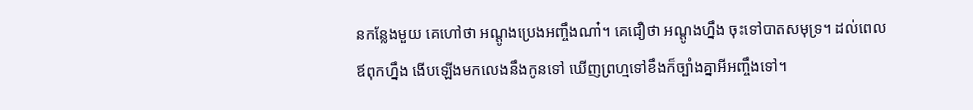នកន្លែងមួយ គេហៅថា អណ្ដូងប្រេងអញ្ចឹងណា៎។ គេជឿថា អណ្ដូងហ្នឹង ចុះទៅបាតសមុទ្រ។ ដល់ពេលឪពុកហ្នឹង ងើបឡើងមកលេងនឹងកូនទៅ ឃើញព្រហ្មទៅខឹងក៏ច្បាំងគ្នាអីអញ្ចឹងទៅ។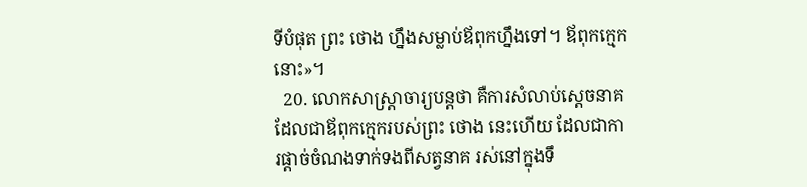ទីបំផុត ព្រះ ថោង ហ្នឹងសម្លាប់ឪពុកហ្នឹងទៅ។ ឪពុកក្មេកនោះ»។
  20. លោកសាស្ត្រាចារ្យបន្តថា គឺការសំលាប់ស្ដេចនាគ ដែលជាឪពុកក្មេករបស់ព្រះ ថោង នេះហើយ ដែលជាការផ្ដាច់ចំណងទាក់ទងពីសត្វនាគ រស់នៅក្នុងទឹ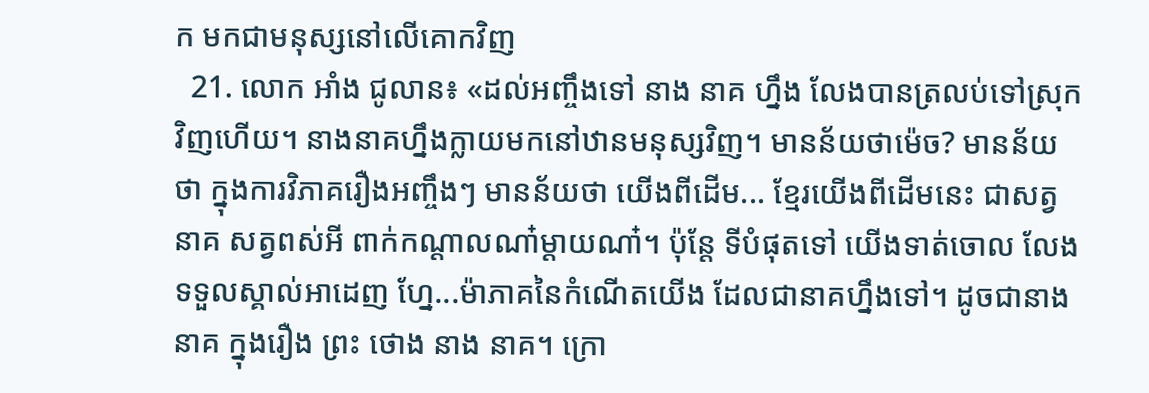ក មកជាមនុស្សនៅលើគោកវិញ
  21. លោក អាំង ជូលាន៖ «ដល់អញ្ចឹងទៅ នាង នាគ ហ្នឹង លែងបានត្រលប់ទៅស្រុកវិញហើយ។ នាងនាគហ្នឹងក្លាយមកនៅឋានមនុស្សវិញ។ មានន័យថាម៉េច? មានន័យថា ក្នុងការវិភាគរឿងអញ្ចឹងៗ មានន័យថា យើងពីដើម... ខ្មែរយើងពីដើមនេះ ជាសត្វនាគ សត្វពស់អី ពាក់កណ្ដាលណា៎ម្ដាយណា៎។ ប៉ុន្តែ ទីបំផុតទៅ យើងទាត់ចោល លែងទទួលស្គាល់អាដេញ ហ្នែ...ម៉ាភាគនៃកំណើតយើង ដែលជានាគហ្នឹងទៅ។ ដូចជានាង នាគ ក្នុងរឿង ព្រះ ថោង នាង នាគ។ ក្រោ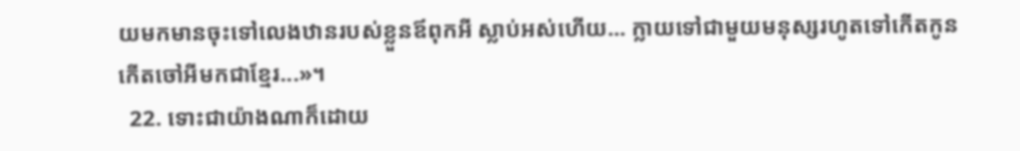យមកមានចុះទៅលេងឋានរបស់ខ្លួនឪពុកអី ស្លាប់អស់ហើយ... ក្លាយទៅជាមួយមនុស្សរហូតទៅកើតកូន កើតចៅអីមកជាខ្មែរ...»។
  22. ទោះជាយ៉ាងណាក៏ដោយ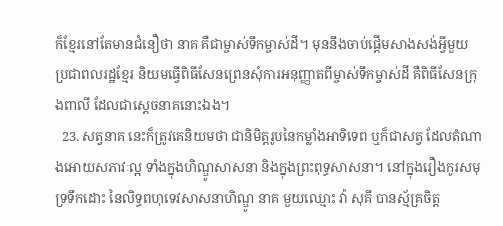ក៏ខ្មែរនៅតែមានជំនឿថា នាគ គឺជាម្ចាស់ទឹកម្ចាស់ដី។ មុននឹងចាប់ផ្ដើមសាងសង់អ្វីមួយ ប្រជាពលរដ្ឋខ្មែរ និយមធ្វើពិធីសែនព្រេនសុំការអនុញ្ញាតពីម្ចាស់ទឹកម្ចាស់ដី គឺពិធីសែនក្រុងពាលី ដែលជាស្ដេចនាគនោះឯង។
  23. សត្វនាគ នេះក៏ត្រូវគេនិយមថា ជានិមិត្តរូបនៃកម្លាំងអាទិទេព ឬក៏ជាសត្វ ដែលតំណាងអោយសភាវៈល្អ ទាំងក្នុងហិណ្ឌូសាសនា និងក្នុងព្រះពុទ្ធសាសនា។ នៅក្នុងរឿងកូរសមុទ្រទឹកដោះ នៃលិទ្ធពហុទេវសាសនាហិណ្ឌូ នាគ មួយឈ្មោះ វ៉ា សុគី បានស្ម័គ្រចិត្ត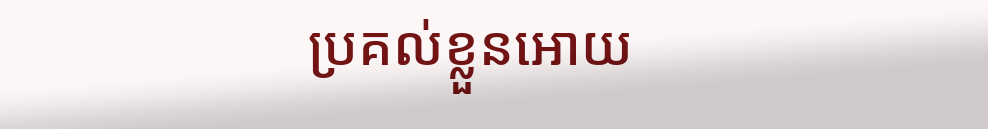ប្រគល់ខ្លួនអោយ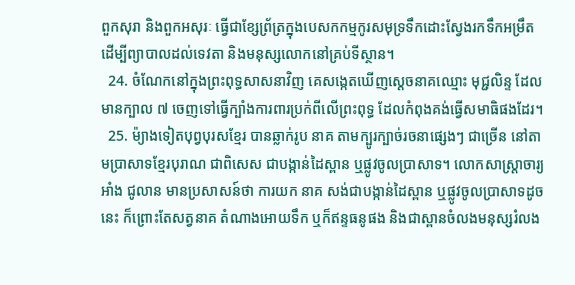ពួកសុរា និងពួកអសុរៈ ធ្វើជាខ្សែព្រ័ត្រក្នុងបេសកកម្មកូរសមុទ្រទឹកដោះស្វែងរកទឹកអម្រឹត ដើម្បីព្យាបាលដល់ទេវតា និងមនុស្សលោកនៅគ្រប់ទីស្ថាន។
  24. ចំណែកនៅក្នុងព្រះពុទ្ធសាសនាវិញ គេសង្កេតឃើញស្ដេចនាគឈ្មោះ មុជ្ជលិន្ទ ដែលមានក្បាល ៧ ចេញទៅធ្វើក្បាំងការពារប្រក់ពីលើព្រះពុទ្ធ ដែលកំពុងគង់ធ្វើសមាធិផងដែរ។
  25. ម៉្យាងទៀតបុព្វបុរសខ្មែរ បានឆ្លាក់រូប នាគ តាមក្បូរក្បាច់រចនាផ្សេងៗ ជាច្រើន នៅតាមប្រាសាទខ្មែរបុរាណ ជាពិសេស ជាបង្កាន់ដៃស្ពាន ឬផ្លូវចូលប្រាសាទ។ លោកសាស្ត្រាចារ្យ អាំង ជូលាន មានប្រសាសន៍ថា ការយក នាគ សង់ជាបង្កាន់ដៃស្ពាន ឬផ្លូវចូលប្រាសាទដូចនេះ ក៏ព្រោះតែសត្វនាគ តំណាងអោយទឹក ឬក៏ឥន្ទធនូផង និងជាស្ពានចំលងមនុស្សរំលង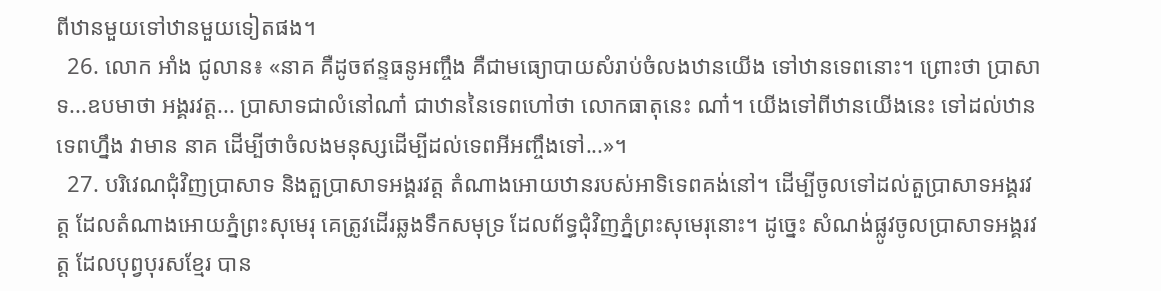ពីឋានមួយទៅឋានមួយទៀតផង។
  26. លោក អាំង ជូលាន៖ «នាគ គឺដូចឥន្ទធនូអញ្ចឹង គឺជាមធ្យោបាយសំរាប់ចំលងឋានយើង ទៅឋានទេពនោះ។ ព្រោះថា ប្រាសាទ...ឧបមាថា អង្គរវត្ត... ប្រាសាទជាលំនៅណា៎ ជាឋាននៃទេពហៅថា លោកធាតុនេះ ណា៎។ យើងទៅពីឋានយើងនេះ ទៅដល់ឋានទេពហ្នឹង វាមាន នាគ ដើម្បីថាចំលងមនុស្សដើម្បីដល់ទេពអីអញ្ចឹងទៅ...»។
  27. បរិវេណជុំវិញប្រាសាទ និងតួប្រាសាទអង្គរវត្ត តំណាងអោយឋានរបស់អាទិទេពគង់នៅ។ ដើម្បីចូលទៅដល់តួប្រាសាទអង្គរវត្ត ដែលតំណាងអោយភ្នំព្រះសុមេរុ គេត្រូវដើរឆ្លងទឹកសមុទ្រ ដែលព័ទ្ធជុំវិញភ្នំព្រះសុមេរុនោះ។ ដូច្នេះ សំណង់ផ្លូវចូលប្រាសាទអង្គរវត្ត ដែលបុព្វបុរសខ្មែរ បាន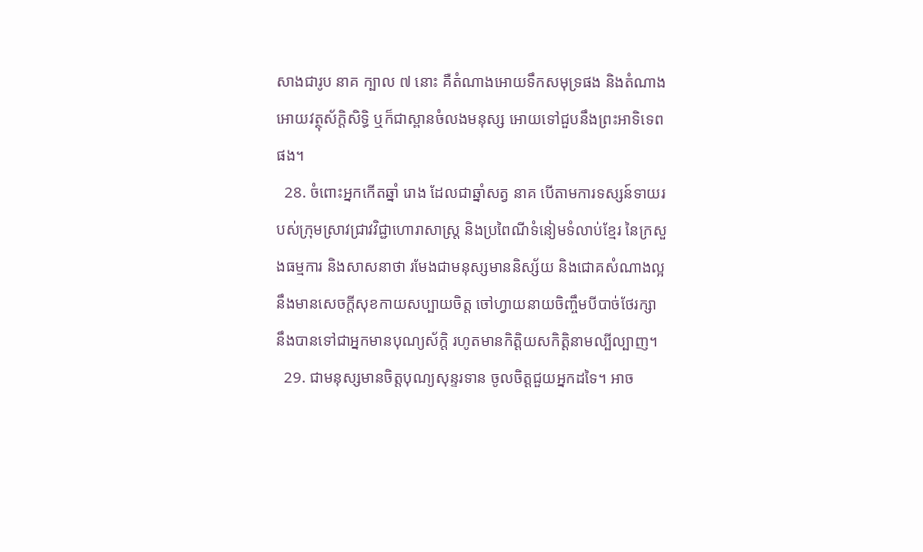សាងជារូប នាគ ក្បាល ៧ នោះ គឺតំណាងអោយទឹកសមុទ្រផង និងតំណាងអោយវត្ថុស័ក្ដិសិទ្ធិ ឬក៏ជាស្ពានចំលងមនុស្ស អោយទៅជួបនឹងព្រះអាទិទេពផង។
  28. ចំពោះអ្នកកើតឆ្នាំ រោង ដែលជាឆ្នាំសត្វ នាគ បើតាមការទស្សន៍ទាយរបស់ក្រុមស្រាវជ្រាវវិជ្ជាហោរាសាស្ត្រ និងប្រពៃណីទំនៀមទំលាប់ខ្មែរ នៃក្រសួងធម្មការ និងសាសនាថា រមែងជាមនុស្សមាននិស្ស័យ និងជោគសំណាងល្អ នឹងមានសេចក្ដីសុខកាយសប្បាយចិត្ត ចៅហ្វាយនាយចិញ្ចឹមបីបាច់ថែរក្សា នឹងបានទៅជាអ្នកមានបុណ្យស័ក្ដិ រហូតមានកិត្តិយសកិត្តិនាមល្បីល្បាញ។
  29. ជាមនុស្សមានចិត្តបុណ្យសុន្ទរទាន ចូលចិត្តជួយអ្នកដទៃ។ អាច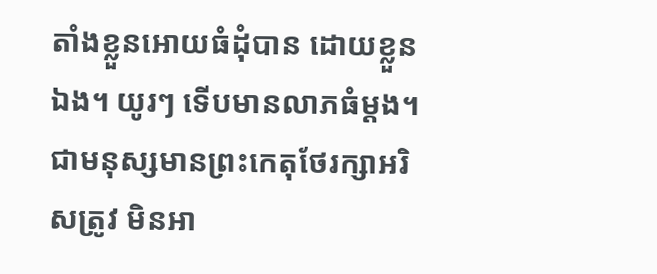តាំងខ្លួនអោយធំដុំបាន ដោយខ្លួនឯង។ យូរៗ ទើបមានលាភធំម្ដង។ ជាមនុស្សមានព្រះកេតុថែរក្សាអរិសត្រូវ មិនអា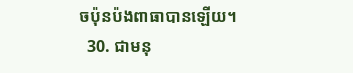ចប៉ុនប៉ងពាធាបានឡើយ។
  30. ជាមនុ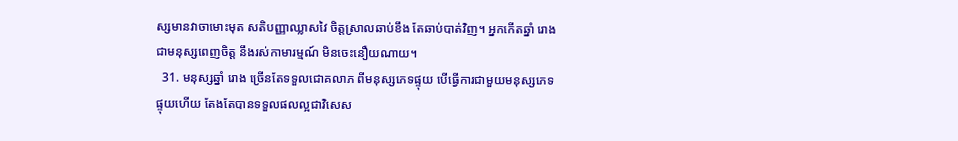ស្សមានវាចាមោះមុត សតិបញ្ញាឈ្លាសវៃ ចិត្តស្រាលឆាប់ខឹង តែឆាប់បាត់វិញ។ អ្នកកើតឆ្នាំ រោង ជាមនុស្សពេញចិត្ត នឹងរស់កាមារម្មណ៍ មិនចេះនឿយណាយ។
  31. មនុស្សឆ្នាំ រោង ច្រើនតែទទួលជោគលាភ ពីមនុស្សភេទផ្ទុយ បើធ្វើការជាមួយមនុស្សភេទផ្ទុយហើយ តែងតែបានទទួលផលល្អជាវិសេស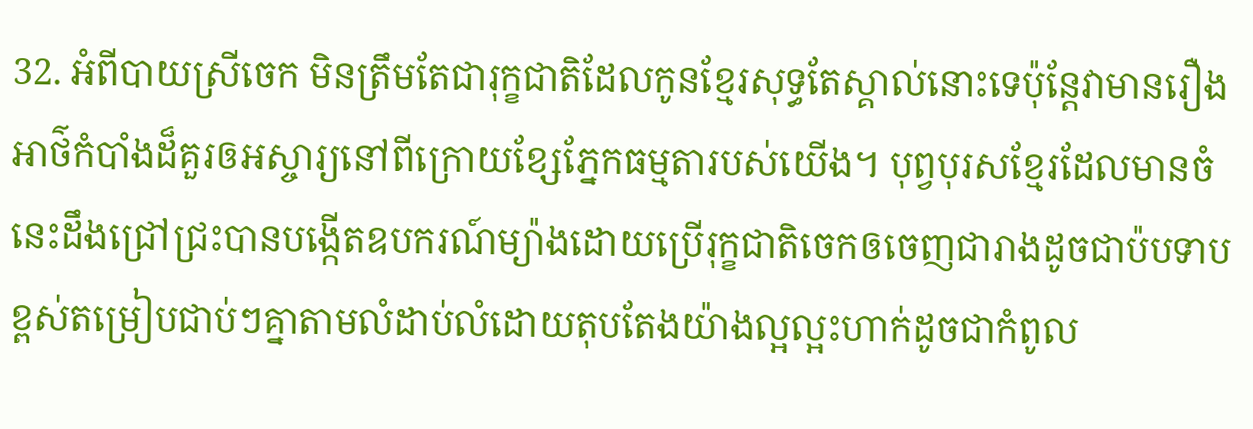32. អំពីបាយស្រីចេក មិនត្រឹមតែជារុក្ខជាតិដែលកូនខ្មែរសុទ្ធតែស្គាល់នោះទេប៉ុន្តែវាមានរឿងអាថ៌កំបាំងដ៏គួរឲអស្ចារ្យនៅពីក្រោយខ្សែភ្នែកធម្មតារបស់យើង។ បុព្វបុរសខ្មែរដែលមានចំនេះដឹងជ្រៅជ្រះបានបង្កើតឧបករណ៍ម្យ៉ាងដោយប្រើរុក្ខជាតិចេកឲចេញជារាងដូចជាប៉បទាបខ្ពស់តម្រៀបជាប់ៗគ្នាតាមលំដាប់លំដោយតុបតែងយ៉ាងល្អល្អះហាក់ដូចជាកំពូល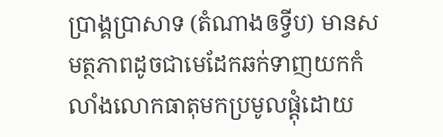ប្រាង្គប្រាសាទ (តំណាងឲទ្វីប) មានសមត្ថភាពដូចជាមេដែកឆក់ទាញយកកំលាំងលោកធាតុមកប្រមូលផ្តុំដោយ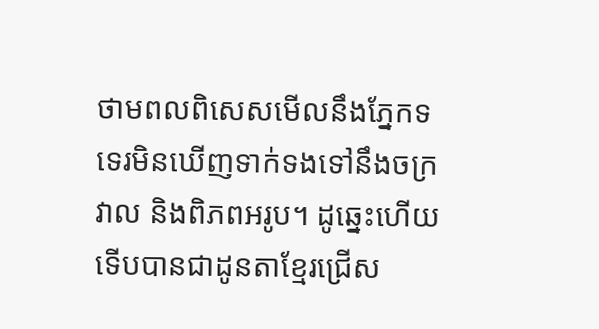ថាមពលពិសេសមើលនឹងភ្នែកទទេរមិនឃើញទាក់ទងទៅនឹងចក្រវាល និងពិភពអរូប។ ដូឆ្នេះហើយទើបបានជាដូនតាខ្មែរជ្រើស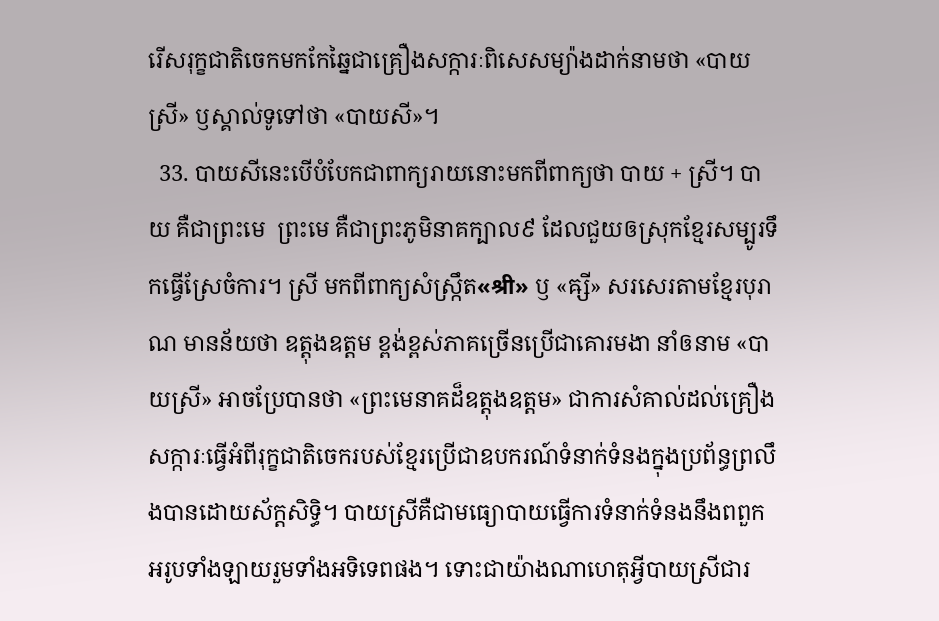រើសរុក្ខជាតិចេកមកកែឆ្នៃជាគ្រឿងសក្ការៈពិសេសម្យ៉ាងដាក់នាមថា «បាយស្រី» ឫស្គាល់ទូទៅថា «បាយសី»។
  33. បាយសីនេះបើបំបែកជាពាក្យរាយនោះមកពីពាក្យថា បាយ + ស្រី។ បាយ គឺជាព្រះមេ  ព្រះមេ គឺជាព្រះភូមិនាគក្បាល៩ ដែលជួយឲស្រុកខ្មែរសម្បូរទឹកធ្វើស្រែចំការ។ ស្រី មកពីពាក្យសំស្ក្រឹត«श्री» ឫ «ឝ្សី» សរសេរតាមខ្មែរបុរាណ មានន័យថា ឧត្តុងឧត្តម ខ្ពង់ខ្ពស់ភាគច្រើនប្រើជាគោរមងា នាំឲនាម «បាយស្រី» អាចប្រែបានថា «ព្រះមេនាគដ៏ឧត្តុងឧត្តម» ជាការសំគាល់ដល់គ្រឿងសក្ការៈធ្វើអំពីរុក្ខជាតិចេករបស់ខ្មែរប្រើជាឧបករណ៍ទំនាក់ទំនងក្នុងប្រព័ន្ធព្រលឹងបានដោយស័ក្តសិទ្ធិ។ បាយស្រីគឺជាមធ្យោបាយធ្វើការទំនាក់ទំនងនឹងពពួកអរូបទាំងឡាយរួមទាំងអទិទេពផង។ ទោះជាយ៉ាងណាហេតុអ្វីបាយស្រីជារ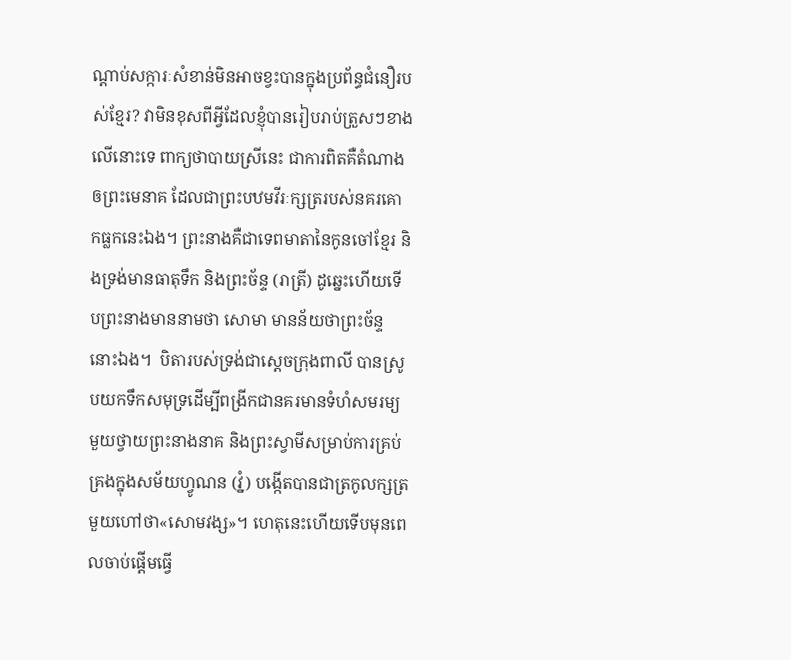ណ្តាប់សក្ការៈសំខាន់មិនអាចខ្វះបានក្នុងប្រព័ន្ធជំនឿរបស់ខ្មែរ? វាមិនខុសពីអ្វីដែលខ្ញុំបានរៀបរាប់ត្រួសៗខាងលើនោះទេ ពាក្យថាបាយស្រីនេះ ជាការពិតគឺតំណាងឲព្រះមេនាគ ដែលជាព្រះបឋមវីរៈក្សត្ររបស់នគរគោកធ្លកនេះឯង។ ព្រះនាងគឺជាទេពមាតានៃកូនចៅខ្មែរ និងទ្រង់មានធាតុទឹក និងព្រះច័ន្ទ (រាត្រី) ដូឆ្នេះហើយទើបព្រះនាងមាននាមថា សោមា មានន័យថាព្រះច័ន្ទនោះឯង។  បិតារបស់ទ្រង់ជាស្តេចក្រុងពាលី បានស្រូបយកទឹកសមុទ្រដើម្បីពង្រីកជានគរមានទំហំសមរម្យមួយថ្វាយព្រះនាងនាគ និងព្រះស្វាមីសម្រាប់ការគ្រប់គ្រងក្នុងសម័យហ្វូណន (វ្នំ) បង្កើតបានជាត្រកូលក្សត្រមួយហៅថា«សោមវង្ស»។ ហេតុនេះហើយទើបមុនពេលចាប់ផ្តើមធ្វើ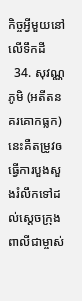កិច្ចអ្វីមួយនៅលើទឹកដី
  34. សុវណ្ណភូមិ (អតីតនគរគោកធ្លក) នេះគឺតម្រូវឲធ្វើការបួងសួងរំលឹកទៅដល់ស្តេចក្រុងពាលីជាម្ចាស់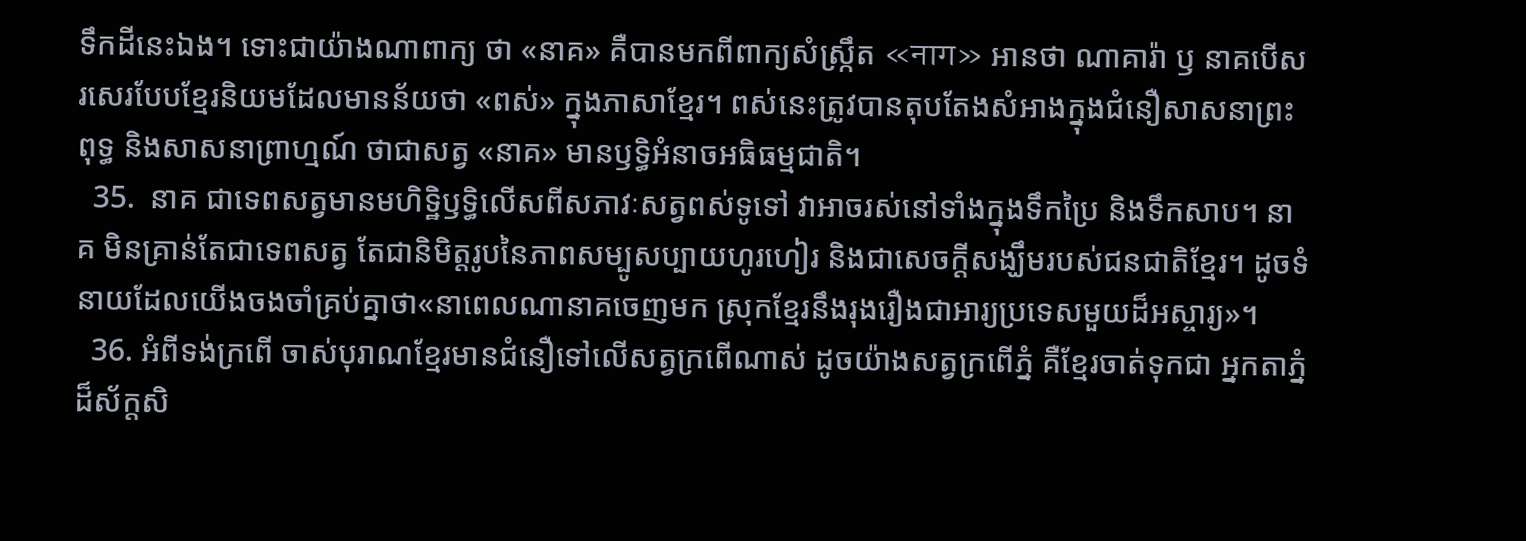ទឹកដីនេះឯង។ ទោះជាយ៉ាងណាពាក្យ ថា «នាគ» គឺបានមកពីពាក្យសំស្ក្រឹត «नाग» អានថា ណាគារ៉ា ឫ នាគបើសរសេរបែបខ្មែរនិយមដែលមានន័យថា «ពស់» ក្នុងភាសាខ្មែរ។ ពស់នេះត្រូវបានតុបតែងសំអាងក្នុងជំនឿសាសនាព្រះពុទ្ធ និងសាសនាព្រាហ្មណ៍ ថាជាសត្វ «នាគ» មានឫទ្ធិអំនាចអធិធម្មជាតិ។
  35.  នាគ ជាទេពសត្វមានមហិទ្ឋិឫទ្ធិលើសពីសភាវៈសត្វពស់ទូទៅ វាអាចរស់នៅទាំងក្នុងទឹកប្រៃ និងទឹកសាប។ នាគ មិនគ្រាន់តែជាទេពសត្វ តែជានិមិត្តរូបនៃភាពសម្បូសប្បាយហូរហៀរ និងជាសេចក្តីសង្ឃឹមរបស់ជនជាតិខ្មែរ។ ដូចទំនាយដែលយើងចងចាំគ្រប់គ្នាថា«នាពេលណានាគចេញមក ស្រុកខ្មែរនឹងរុងរឿងជាអារ្យប្រទេសមួយដ៏អស្ចារ្យ»។
  36. អំពីទង់ក្រពើ ចាស់បុរាណខ្មែរមានជំនឿទៅលើសត្វក្រពើណាស់ ដូចយ៉ាងសត្វក្រពើភ្នំ គឺខ្មែរចាត់ទុកជា អ្នកតាភ្នំដ៏ស័ក្តសិ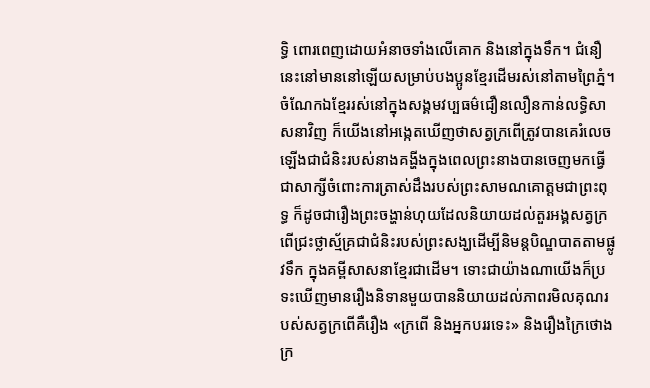ទ្ធិ ពោរពេញដោយអំនាចទាំងលើគោក និងនៅក្នុងទឹក។ ជំនឿនេះនៅមាននៅឡើយសម្រាប់បងប្អូនខ្មែរដើមរស់នៅតាមព្រៃភ្នំ។ ចំណែកឯខ្មែររស់នៅក្នុងសង្គមវប្បធម៌ជឿនលឿនកាន់លទ្ធិសាសនាវិញ ក៏យើងនៅអង្កេតឃើញថាសត្វក្រពើត្រូវបានគេរំលេចឡើងជាជំនិះរបស់នាងគង្ហីងក្នុងពេលព្រះនាងបានចេញមកធ្វើជាសាក្សីចំពោះការត្រាស់ដឹងរបស់ព្រះសាមណគោត្តមជាព្រះពុទ្ធ ក៏ដូចជារឿងព្រះចង្ហាន់ហុយដែលនិយាយដល់តួរអង្គសត្វក្រពើជ្រះថ្លាស្ម័គ្រជាជំនិះរបស់ព្រះសង្ឃដើម្បីនិមន្តបិណ្ឌបាតតាមផ្លូវទឹក ក្នុងគម្ពីសាសនាខ្មែរជាដើម។ ទោះជាយ៉ាងណាយើងក៏ប្រទះឃើញមានរឿងនិទានមួយបាននិយាយដល់ភាពរមិលគុណរបស់សត្វក្រពើគឺរឿង «ក្រពើ និងអ្នកបររទេះ» និងរឿងក្រៃថោង ក្រ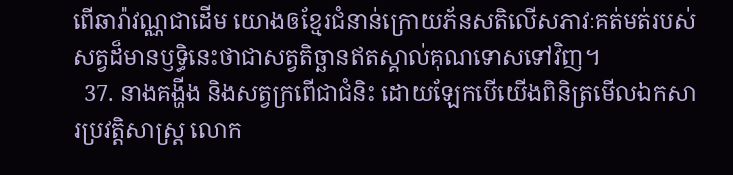ពើឆារ៉ាវណ្ណជាដើម យោងឲខ្មែរជំនាន់ក្រោយភ័នសតិលើសភាវៈគត់មត់របស់សត្វដ៏មានឫទ្ធិនេះថាជាសត្វតិច្ឆានឥតស្គាល់គុណទោសទៅវិញ។
  37. នាងគង្ហីង និងសត្វក្រពើជាជំនិះ ដោយឡែកបើយើងពិនិត្រមើលឯកសារប្រវត្តិសាស្ត្រ លោក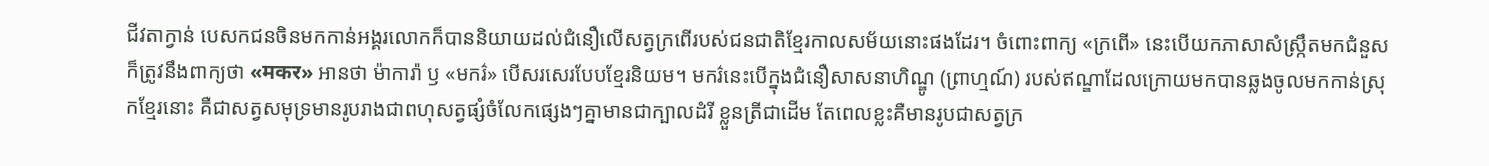ជីវតាក្វាន់ បេសកជនចិនមកកាន់អង្គរលោកក៏បាននិយាយដល់ជំនឿលើសត្វក្រពើរបស់ជនជាតិខ្មែរកាលសម័យនោះផងដែរ។ ចំពោះពាក្យ «ក្រពើ» នេះបើយកភាសាសំស្ក្រឹតមកជំនួសក៏ត្រូវនឹងពាក្យថា «मकर» អានថា ម៉ាការ៉ា ឫ «មករ៌» បើសរសេរបែបខ្មែរនិយម។ មករ៌នេះបើក្នុងជំនឿសាសនាហិណ្ឌូ (ព្រាហ្មណ៍) របស់ឥណ្ឌាដែលក្រោយមកបានឆ្លងចូលមកកាន់ស្រុកខ្មែរនោះ គឺជាសត្វសមុទ្រមានរូបរាងជាពហុសត្វផ្សំចំលែកផ្សេងៗគ្នាមានជាក្បាលដំរី ខ្លួនត្រីជាដើម តែពេលខ្លះគឺមានរូបជាសត្វក្រ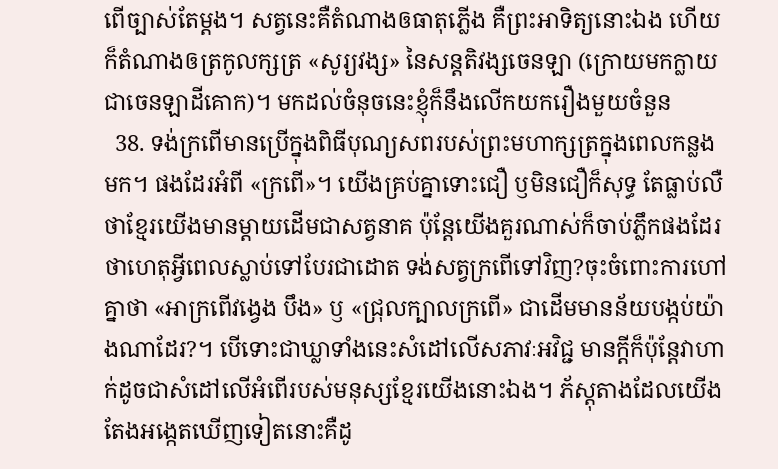ពើច្បាស់តែម្តង។ សត្វនេះគឺតំណាងឲធាតុភ្លើង គឺព្រះអាទិត្យនោះឯង ហើយក៏តំណាងឲត្រកូលក្សត្រ «សូរ្យវង្ស» នៃសន្តតិវង្សចេនឡា (ក្រោយមកក្លាយជាចេនឡាដីគោក)។ មកដល់ចំនុចនេះខ្ញុំក៏នឹងលើកយករឿងមួយចំនួន
  38. ទង់ក្រពើមានប្រើក្នុងពិធីបុណ្យសពរបស់ព្រះមហាក្សត្រក្នុងពេលកន្លងមក។ ផងដែរអំពី «ក្រពើ»។ យើងគ្រប់គ្នាទោះជឿ ឫមិនជឿក៏សុទ្ធ តែធ្លាប់លឺថាខ្មែរយើងមានម្តាយដើមជាសត្វនាគ ប៉ុន្តែយើងគួរណាស់ក៏ចាប់ភ្លឹកផងដែរថាហេតុអ្វីពេលស្លាប់ទៅបែរជាដោត ទង់សត្វក្រពើទៅវិញ?ចុះចំពោះការហៅគ្នាថា «អាក្រពើវង្វេង បឹង» ឫ «ជ្រុលក្បាលក្រពើ» ជាដើមមានន័យបង្កប់យ៉ាងណាដែរ?។ បើទោះជាឃ្លាទាំងនេះសំដៅលើសភាវៈអវិជ្ជ មានក្តីក៏ប៉ុន្តែវាហាក់ដូចជាសំដៅលើអំពើរបស់មនុស្សខ្មែរយើងនោះឯង។ ភ័ស្តុតាងដែលយើងតែងអង្កេតឃើញទៀតនោះគឺដូ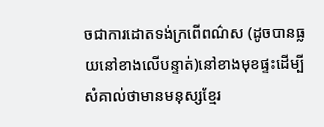ចជាការដោតទង់ក្រពើពណ៌ស (ដូចបានធ្លយនៅខាងលើបន្ទាត់)នៅខាងមុខផ្ទះដើម្បីសំគាល់ថាមានមនុស្សខ្មែរ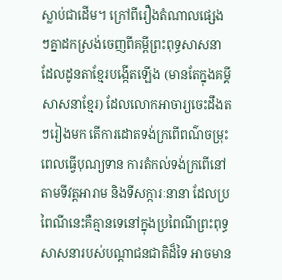ស្លាប់ជាដើម។ ក្រៅពីរឿងតំណាលផ្សេងៗគ្នាដកស្រង់ចេញពីគម្ពីព្រះពុទ្ធសាសនាដែលដូនតាខ្មែរបង្កើតឡើង (មានតែក្នុងគម្គីសាសនាខ្មែរ) ដែលលោកអាចារ្យចេះដឹងតៗរៀងមក តើការដោតទង់ក្រពើពណ៌ចម្រុះពេលធ្វើបុណ្យទាន ការតំកល់ទង់ក្រពើនៅតាមទីវត្តអារាម និងទីសក្ការៈនានា ដែលប្រពៃណីនេះគឺគ្មានទេនៅក្នុងប្រពៃណីព្រះពុទ្ធសាសនារបស់បណ្តាជនជាតិដ៏ទៃ អាចមាន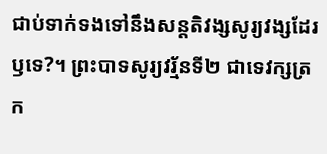ជាប់ទាក់ទងទៅនឹងសន្តតិវង្សសូរ្យវង្សដែរឫទេ?។ ព្រះបាទសូរ្យវរ្ម័នទី២ ជាទេវក្សត្រក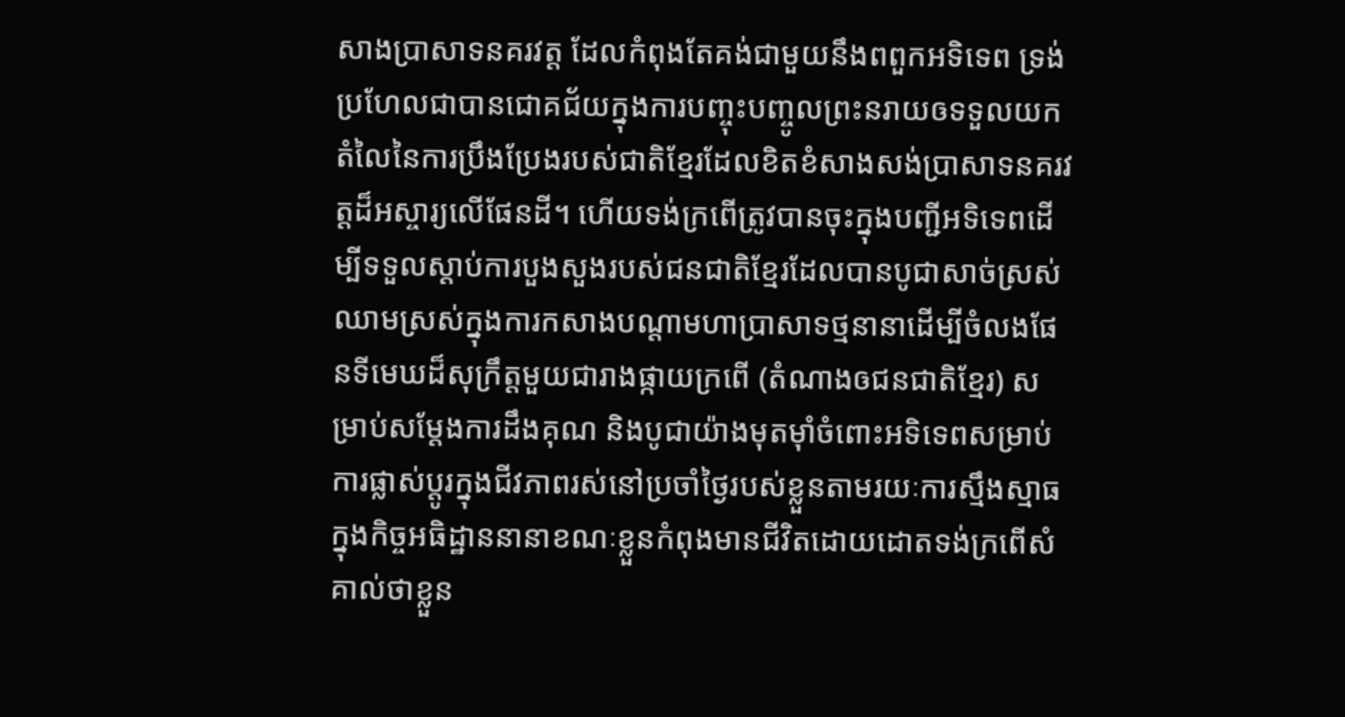សាងប្រាសាទនគរវត្ត ដែលកំពុងតែគង់ជាមួយនឹងពពួកអទិទេព ទ្រង់ប្រហែលជាបានជោគជ័យក្នុងការបញ្ចុះបញ្ចូលព្រះនរាយឲទទួលយកតំលៃនៃការប្រឹងប្រែងរបស់ជាតិខ្មែរដែលខិតខំសាងសង់ប្រាសាទនគរវត្តដ៏អស្ចារ្យលើផែនដី។ ហើយទង់ក្រពើត្រូវបានចុះក្នុងបញ្ជីអទិទេពដើម្បីទទួលស្តាប់ការបួងសួងរបស់ជនជាតិខ្មែរដែលបានបូជាសាច់ស្រស់ឈាមស្រស់ក្នុងការកសាងបណ្តាមហាប្រាសាទថ្មនានាដើម្បីចំលងផែនទីមេឃដ៏សុក្រឹត្តមួយជារាងផ្កាយក្រពើ (តំណាងឲជនជាតិខ្មែរ) សម្រាប់សម្តែងការដឹងគុណ និងបូជាយ៉ាងមុតម៉ាំចំពោះអទិទេពសម្រាប់ការផ្លាស់ប្តូរក្នុងជីវភាពរស់នៅប្រចាំថ្ងៃរបស់ខ្លួនតាមរយៈការស្មឹងស្មាធក្នុងកិច្ចអធិដ្ឋាននានាខណៈខ្លួនកំពុងមានជីវិតដោយដោតទង់ក្រពើសំគាល់ថាខ្លួន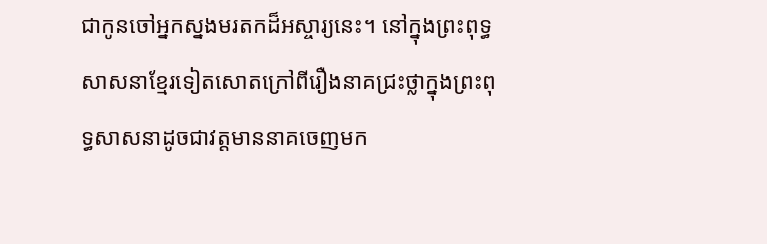ជាកូនចៅអ្នកស្នងមរតកដ៏អស្ចារ្យនេះ។ នៅក្នុងព្រះពុទ្ធសាសនាខ្មែរទៀតសោតក្រៅពីរឿងនាគជ្រះថ្លាក្នុងព្រះពុទ្ធសាសនាដូចជាវត្តមាននាគចេញមក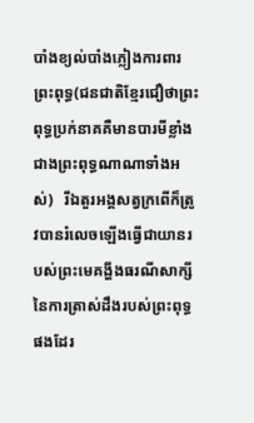បាំងខ្យល់បាំងភ្លៀងការពារព្រះពុទ្ធ(ជនជាតិខ្មែរជឿថាព្រះពុទ្ធប្រក់នាគគឺមានបារមីខ្លាំងជាងព្រះពុទ្ធណាណាទាំងអស់)   រីឯតួរអង្គសត្វក្រពើក៏ត្រូវបានរំលេចឡើងធ្វើជាយានរបស់ព្រះមេគង្ហីងធរណីសាក្សីនៃការត្រាស់ដឹងរបស់ព្រះពុទ្ធផងដែរ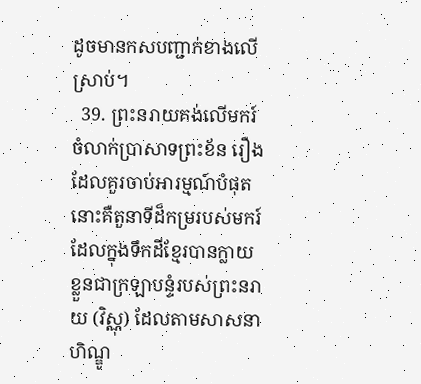ដូចមានកសបញ្ជាក់ខាងលើស្រាប់។
  39. ព្រះនរាយគង់លើមករ៍ ចំលាក់ប្រាសាទព្រះខ័ន រឿងដែលគួរចាប់អារម្មណ៍បំផុតនោះគឺតួនាទីដ៏កម្ររបស់មករ៍ដែលក្នុងទឹកដីខ្មែរបានក្លាយខ្លួនជាក្រឡាបន្ទំរបស់ព្រះនរាយ (វិស្ណុ) ដែលតាមសាសនាហិណ្ឌូ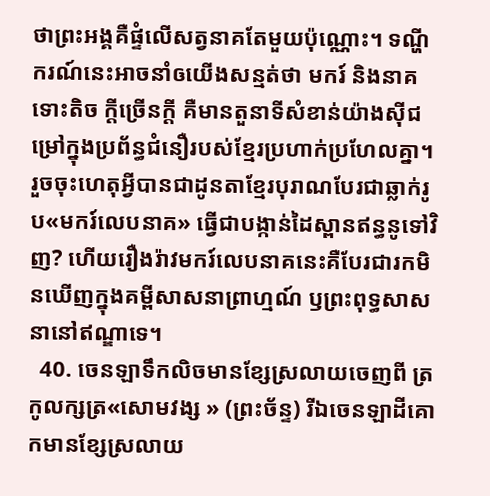ថាព្រះអង្គគឺផ្ទំលើសត្វនាគតែមួយប៉ុណ្ណោះ។ ទណ្ហីករណ៍នេះអាចនាំឲយើងសន្មត់ថា មករ៍ និងនាគទោះតិច ក្តីច្រើនក្តី គឺមានតួនាទីសំខាន់យ៉ាងស៊ីជម្រៅក្នុងប្រព័ន្ធជំនឿរបស់ខ្មែរប្រហាក់ប្រហែលគ្នា។ រួចចុះហេតុអ្វីបានជាដូនតាខ្មែរបុរាណបែរជាឆ្លាក់រូប«មករ៍លេបនាគ» ធ្វើជាបង្កាន់ដៃស្ពានឥន្ធនូទៅវិញ? ហើយរឿងរ៉ាវមករ៍លេបនាគនេះគឺបែរជារកមិនឃើញក្នុងគម្ពីសាសនាព្រាហ្មណ៍ ឫព្រះពុទ្ធសាសនានៅឥណ្ឌាទេ។
  40. ចេនឡាទឹកលិចមានខ្សែស្រលាយចេញពី ត្រកូលក្សត្រ«សោមវង្ស » (ព្រះច័ន្ទ) រីឯចេនឡាដីគោកមានខ្សែស្រលាយ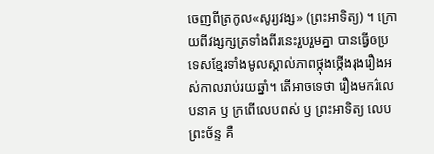ចេញពីត្រកូល«សូរ្យវង្ស» (ព្រះអាទិត្យ) ។ ក្រោយពីវង្សក្សត្រទាំងពីរនេះរួបរួមគ្នា បានធ្វើឲប្រទេសខ្មែរទាំងមូលស្គាល់ភាពថ្កុងថ្កើងរុងរឿងអស់កាលរាប់រយឆ្នាំ។ តើអាចទេថា រឿងមករ៌លេបនាគ ឫ ក្រពើលេបពស់ ឫ ព្រះអាទិត្យ លេបព្រះច័ន្ទ គឺ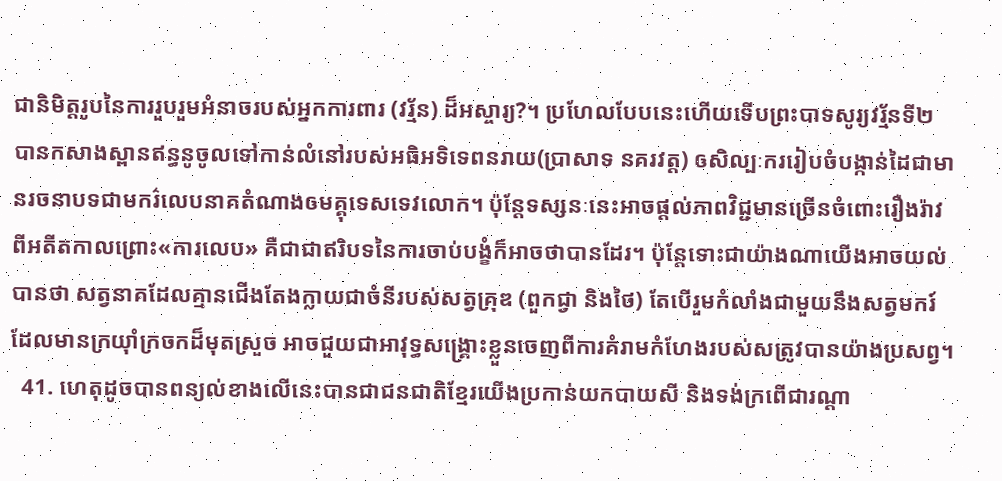ជានិមិត្តរូបនៃការរួបរួមអំនាចរបស់អ្នកការពារ (វរ្ម័ន) ដ៏អស្ចារ្យ?។ ប្រហែលបែបនេះហើយទើបព្រះបាទសូរ្យវរ្ម័នទី២ បានកសាងស្ពានឥន្ធនូចូលទៅកាន់លំនៅរបស់អធិអទិទេពនរាយ(ប្រាសាទ នគរវត្ត) ឲសិល្បៈកររៀបចំបង្កាន់ដៃជាមានរចនាបទជាមករ៌លេបនាគតំណាងឲមគ្គុទេសទេវលោក។ ប៉ុន្តែទស្សនៈនេះអាចផ្តល់ភាពវិជ្ជមានច្រើនចំពោះរឿងរ៉ាវពីអតីតកាលព្រោះ«ការលេប» គឺជាជាឥរិបទនៃការចាប់បង្ខំក៏អាចថាបានដែរ។ ប៉ុន្តែទោះជាយ៉ាងណាយើងអាចយល់បានថា សត្វនាគដែលគ្មានជើងតែងក្លាយជាចំនីរបស់សត្វគ្រុឌ (ពួកជ្វា និងថៃ) តែបើរួមកំលាំងជាមួយនឹងសត្វមករ៍ដែលមានក្រយ៉ាំក្រចកដ៏មុតស្រួច អាចជួយជាអាវុទ្ធសង្គ្រោះខ្លួនចេញពីការគំរាមកំហែងរបស់សត្រូវបានយ៉ាងប្រសព្វ។
  41. ហេតុដូចបានពន្យល់ខាងលើនេះបានជាជនជាតិខ្មែរយើងប្រកាន់យកបាយសី និងទង់ក្រពើជារណ្តា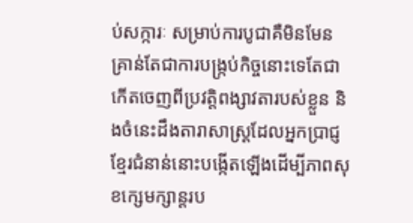ប់សក្ការៈ សម្រាប់ការបូជាគឺមិនមែនគ្រាន់តែជាការបង្ក្រប់កិច្ចនោះទេតែជាកើតចេញពីប្រវត្តិពង្សាវតារបស់ខ្លួន និងចំនេះដឹងតារាសាស្ត្រដែលអ្នកប្រាជ្ញខ្មែរជំនាន់នោះបង្កើតឡើងដើម្បីភាពសុខក្សេមក្សាន្តរប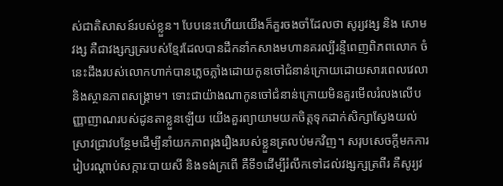ស់ជាតិសាសន៍របស់ខ្លួន។ បែបនេះហើយយើងក៏គួរចងចាំដែលថា សូរ្យវង្ស និង សោមវង្ស គឺជាវង្សក្សត្ររបស់ខ្មែរដែលបានដឹកនាំកសាងមហានគរល្បីរន្ទឺពេញពិភពលោក ចំនេះដឹងរបស់លោកហាក់បានភ្លេចភ្លាំងដោយកូនចៅជំនាន់ក្រោយដោយសារពេលវេលា និងស្ថានភាពសង្គ្រាម។ ទោះជាយ៉ាងណាកូនចៅជំនាន់ក្រោយមិនគួរមើលរំលងលើបញ្ញាញាណរបស់ដូនតាខ្លួនឡើយ យើងគួរព្យាយាមយកចិត្តទុកដាក់សិក្សាស្វែងយល់ ស្រាវជ្រាវបន្ថែមដើម្បីនាំយកភាពរុងរឿងរបស់ខ្លួនត្រលប់មកវិញ។ សរុបសេចក្តីមកការរៀបរណ្តាប់សក្ការៈបាយសី និងទង់ក្រពើ គឺទី១ដើម្បីរំលឹកទៅដល់វង្សក្សត្រពីរ គឺសូរ្យវ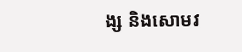ង្ស និងសោមវ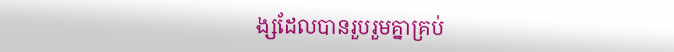ង្សដែលបានរួបរួមគ្នាគ្រប់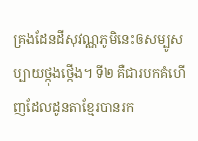គ្រងដែនដីសុវណ្ណភូមិនេះឲសម្បូសប្បាយថ្កុងថ្កើង។ ទី២ គឺជារបកគំហើញដែលដូនតាខ្មែរបានរក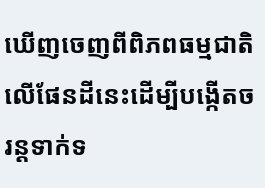ឃើញចេញពីពិភពធម្មជាតិលើផែនដីនេះដើម្បីបង្កើតចរន្តទាក់ទ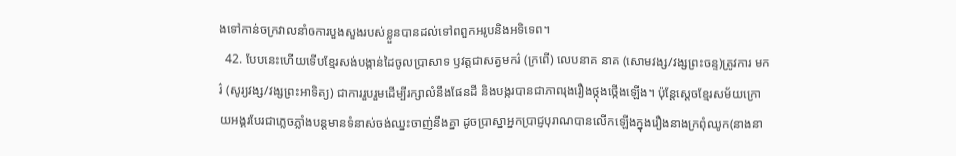ងទៅកាន់ចក្រវាលនាំឲការបួងសួងរបស់ខ្លួនបានដល់ទៅពពួកអរូបនិងអទិទេព។
  42. បែបនេះហើយទើបខ្មែរសង់បង្កាន់ដៃចូលប្រាសាទ ឫវត្តជាសត្វមករ៌ (ក្រពើ) លេបនាគ នាគ (សោមវង្ស/វង្សព្រះចន្ទ)ត្រូវការ មករ៌ (សូរ្យវង្ស/វង្សព្រះអាទិត្យ) ជាការរួបរួមដើម្បីរក្សាលំនឹងផែនដី និងបង្ករបានជាភាពរុងរឿងថ្កុងថ្កើងឡើង។ ប៉ុន្តែស្តេចខ្មែរសម័យក្រោយអង្គរបែរជាភ្លេចភ្លាំងបន្តមានទំនាស់ចង់ឈ្នះចាញ់នឹងគ្នា ដូចប្រាស្នាអ្នកប្រាជ្ញបុរាណបានលើកឡើងក្នុងរឿងនាងក្រពុំឈូក(នាងនា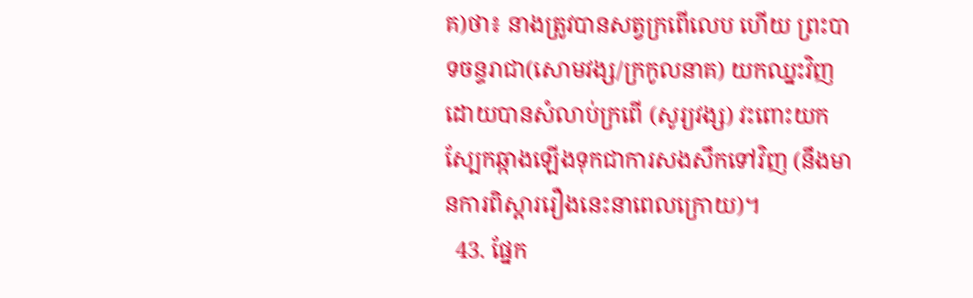គ)ថា៖ នាងត្រូវបានសត្វក្រពើលេប ហើយ ព្រះបាទចន្ទរាជា(សោមវង្ស/ក្រកូលនាគ) យកឈ្នះវិញដោយបានសំលាប់ក្រពើ (សូរ្យវង្ស) វះពោះយកស្បែកឆ្កាងឡើងទុកជាការសងសឹកទៅវិញ (នឹងមានការពិស្តាររឿងនេះនាពេលក្រោយ)។
  43. ផ្នែក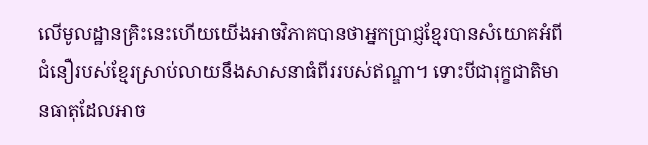លើមូលដ្ឋានគ្រិះនេះហើយយើងអាចវិភាគបានថាអ្នកប្រាជ្ញខ្មែរបានសំយោគអំពីជំនឿរបស់ខ្មែរស្រាប់លាយនឹងសាសនាធំពីររបស់ឥណ្ឌា។ ទោះបីជារុក្ខជាតិមានធាតុដែលអាច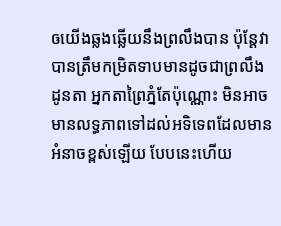ឲយើងឆ្លងឆ្លើយនឹងព្រលឹងបាន ប៉ុន្តែវាបានត្រឹមកម្រិតទាបមានដូចជាព្រលឹងដូនតា អ្នកតាព្រៃភ្នំតែប៉ុណ្ណោះ មិនអាចមានលទ្ធភាពទៅដល់អទិទេពដែលមានអំនាចខ្ពស់ឡើយ បែបនេះហើយ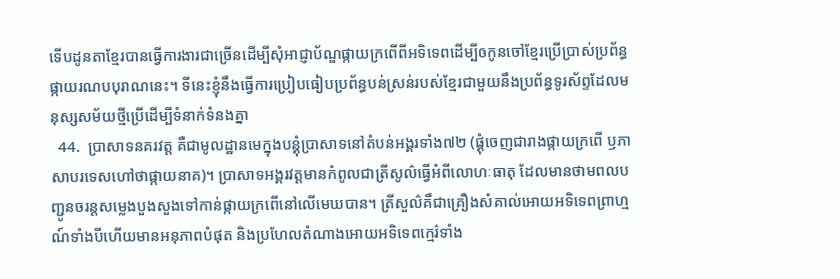ទើបដូនតាខ្មែរបានធ្វើការងារជាច្រើនដើម្បីសុំអាជ្ញាប័ណ្ឌផ្កាយក្រពើពីអទិទេពដើម្បីឲកូនចៅខ្មែរប្រើប្រាស់ប្រព័ន្ធផ្កាយរណបបុរាណនេះ។ ទីនេះខ្ញុំនឹងធ្វើការប្រៀបធៀបប្រព័ន្ធបន់ស្រន់របស់ខ្មែរជាមួយនឹងប្រព័ន្ធទូរស័ព្ទដែលមនុស្សសម័យថ្មីប្រើដើម្បីទំនាក់ទំនងគ្នា
  44.  ប្រាសាទនគរវត្ត គឺជាមូលដ្ឋានមេក្នុងបន្គុំប្រាសាទនៅតំបន់អង្គរទាំង៧២ (ផ្គុំចេញជារាងផ្កាយក្រពើ ឫភាសាបរទេសហៅថាផ្កាយនាគ)។ ប្រាសាទអង្គរវត្តមានកំពូលជាត្រីសូល៌ធ្វើអំពីលោហៈធាតុ ដែលមានថាមពលបញ្ជូនចរន្តសម្លេងបួងសួងទៅកាន់ផ្កាយក្រពើនៅលើមេឃបាន។ ត្រីសួល៌គឹជាគ្រឿងសំគាល់អោយអទិទេពព្រាហ្មណ៍ទាំងបីហើយមានអនុភាពបំផុត និងប្រហែលតំណាងអោយអទិទេពក្មេរ៌ទាំង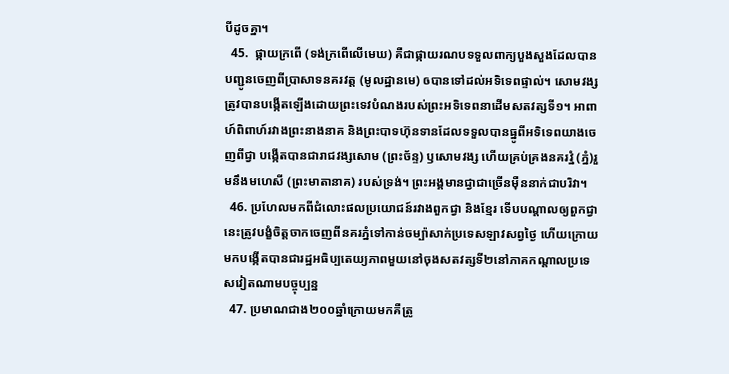បីដូចគ្នា។
  45.  ផ្កាយក្រពើ (ទង់ក្រពើលើមេឃ) គឺជាផ្កាយរណបទទួលពាក្យបួងសួងដែលបានបញ្ជូនចេញពីប្រាសាទនគរវត្ត (មូលដ្ឋានមេ) ឲបានទៅដល់អទិទេពផ្ទាល់។ សោមវង្សត្រូវបានបង្កើតឡើងដោយព្រះទេវបំណងរបស់ព្រះអទិទេពនាដើមសតវត្សទី១។ អាពាហ៍ពិពាហ៍រវាងព្រះនាងនាគ និងព្រះបាទហ៊ុនទានដែលទទួលបានធ្នូពីអទិទេពយាងចេញពីជ្វា បង្កើតបានជារាជវង្សសោម (ព្រះច័ន្ទ) ឫសោមវង្ស ហើយគ្រប់គ្រងនគរវ្នំ (ភ្នំ)រួមនឹងមហេសី (ព្រះមាតានាគ) របស់ទ្រង់។ ព្រះអង្គមានជ្វាជាច្រើនម៉ឺននាក់ជាបរិវា។
  46. ប្រហែលមកពីជំលោះផលប្រយោជន៍រវាងពួកជ្វា និងខ្មែរ ទើបបណ្តាលឲ្យពួកជ្វានេះត្រូវបង្ខំចិត្តចាកចេញពីនគរភ្នំទៅកាន់ចម្ប៉ាសាក់ប្រទេសឡាវសព្វថ្ងៃ ហើយក្រោយមកបង្កើតបានជារដ្ឋអធិប្បតេយ្យភាពមួយនៅចុងសតវត្សទី២នៅភាគកណ្តាលប្រទេសវៀតណាមបច្ចុប្បន្ន
  47. ប្រមាណជាង២០០ឆ្នាំក្រោយមកគឺត្រូ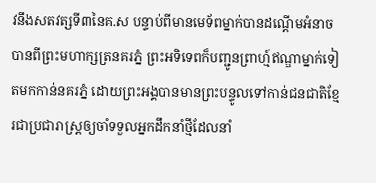វនឹងសតវត្សទី៣នៃគ.ស បន្ទាប់ពីមានមេទ័ពម្នាក់បានដណ្តើមអំនាចបានពីព្រះមហាក្សត្រនគរភ្នំ ព្រះអទិទេពក៏បញ្ជូនព្រាហ្ម៍ឥណ្ឌាម្នាក់ទៀតមកកាន់នគរភ្នំ ដោយព្រះអង្គបានមានព្រះបន្ទូលទៅកាន់ជនជាតិខ្មែរជាប្រជារាស្ត្រឲ្យចាំទទួលអ្នកដឹកនាំថ្មីដែលនាំ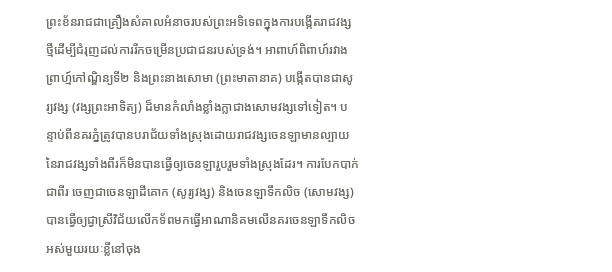ព្រះខ័នរាជជាគ្រឿងសំគាលអំនាចរបស់ព្រះអទិទេពក្នុងការបង្កើតរាជវង្សថ្មីដើម្បីជំរុញដល់ការរីកចម្រើនប្រជាជនរបស់ទ្រង់។ អាពាហ៍ពិពាហ៍រវាងព្រាហ្ម៍កៅណ្ឌិន្យទី២ និងព្រះនាងសោមា (ព្រះមាតានាគ) បង្កើតបានជាសូរ្យវង្ស (វង្សព្រះអាទិត្យ) ដ៏មានកំលាំងខ្លាំងក្លាជាងសោមវង្សទៅទៀត។ បន្ទាប់ពីនគរភ្នំត្រូវបានបរាជ័យទាំងស្រុងដោយរាជវង្សចេនឡាមានល្បាយនៃរាជវង្សទាំងពីរក៏មិនបានធ្វើឲ្យចេនឡារួបរួមទាំងស្រុងដែរ។ ការបែកបាក់ជាពីរ ចេញជាចេនឡាដីគោក (សូរ្យវង្ស) និងចេនឡាទឹកលិច (សោមវង្ស) បានធ្វើឲ្យជ្វាស្រីវិជ័យលើកទ័ពមកធ្វើអាណានិគមលើនគរចេនឡាទឹកលិចអស់មួយរយៈខ្លីនៅចុង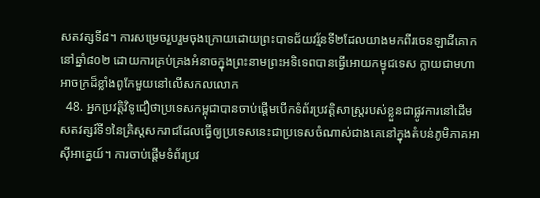សតវត្សទី៨។ ការសម្រេចរួបរួមចុងក្រោយដោយព្រះបាទជ័យវរ្ម័នទី២ដែលយាងមកពីរចេនឡាដីគោកនៅឆ្នាំ៨០២ ដោយការគ្រប់គ្រងអំនាចក្នុងព្រះនាមព្រះអទិទេពបានធ្វើអោយកម្វុជទេស ក្លាយជាមហាអាចក្រដ៏ខ្លាំងពូកែមួយនៅលើសកលលោក
  48. អ្នកប្រវត្តិវិទូជឿថាប្រទេសកម្ពុជាបានចាប់ផ្ដើមបើកទំព័រប្រវត្តិសាស្ត្ររបស់ខ្លួនជាផ្លូវការនៅដើមសតវត្សរ៍ទី១នៃគ្រិស្តសករាជដែលធ្វើឲ្យប្រទេសនេះជាប្រទេសចំណាស់ជាងគេនៅក្នុងតំបន់ភូមិភាគអាស៊ីអាគ្នេយ៍។ ការចាប់ផ្ដើមទំព័រប្រវ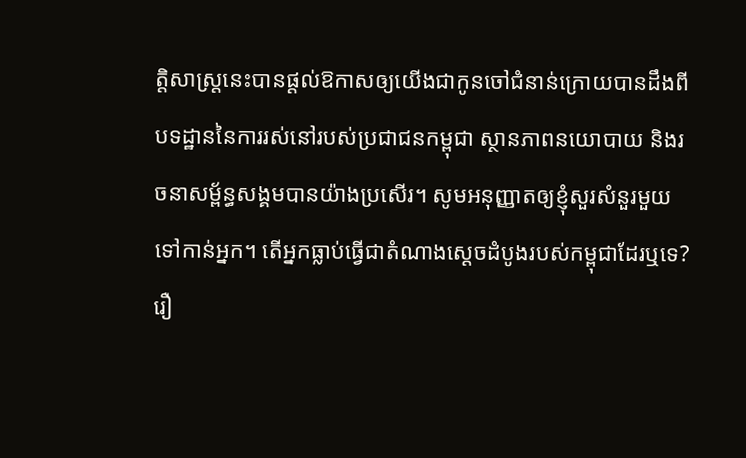ត្តិសាស្ត្រនេះបានផ្ដល់ឱកាសឲ្យយើងជាកូនចៅជំនាន់ក្រោយបានដឹងពីបទដ្ឋាននៃការរស់នៅរបស់ប្រជាជនកម្ពុជា ស្ថានភាពនយោបាយ និងរចនាសម្ព័ន្ធសង្គមបានយ៉ាងប្រសើរ។ សូមអនុញ្ញាតឲ្យខ្ញុំសួរសំនួរមួយទៅកាន់អ្នក។ តើអ្នកធ្លាប់ធ្វើជាតំណាងស្ដេចដំបូងរបស់កម្ពុជាដែរឬទេ? រឿ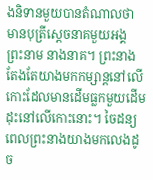ងនិទានមួយបានតំណាលថា មានបុត្រីស្ដេចនាគមួយអង្គ ព្រះនាម នាងនាគ។ ព្រះនាង តែងតែយាងមកកម្សាន្តនៅលើកោះដែលមានដើមធ្លកមួយដើមដុះនៅលើកោះនោះ។ ចៃដន្យពេលព្រះនាងយាងមកលេងដូច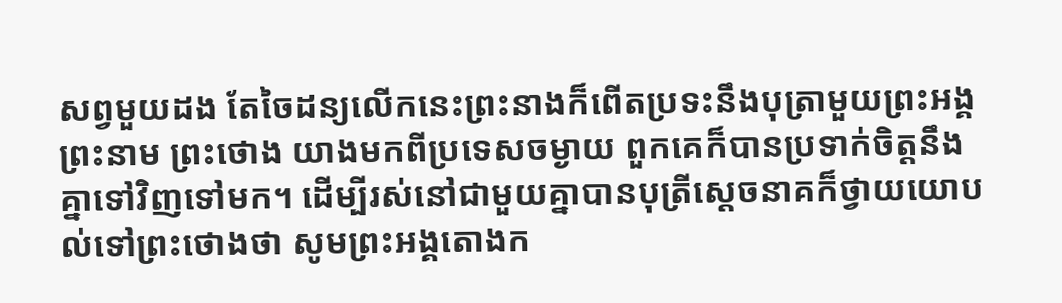សព្វមួយដង តែចៃដន្យលើកនេះព្រះនាងក៏ពើតប្រទះនឹងបុត្រាមួយព្រះអង្គព្រះនាម ព្រះថោង យាងមកពីប្រទេសចម្ងាយ ពួកគេក៏បានប្រទាក់ចិត្តនឹងគ្នាទៅវិញទៅមក។ ដើម្បីរស់នៅជាមួយគ្នាបានបុត្រីស្ដេចនាគក៏ថ្វាយយោបល់ទៅព្រះថោងថា សូមព្រះអង្គតោងក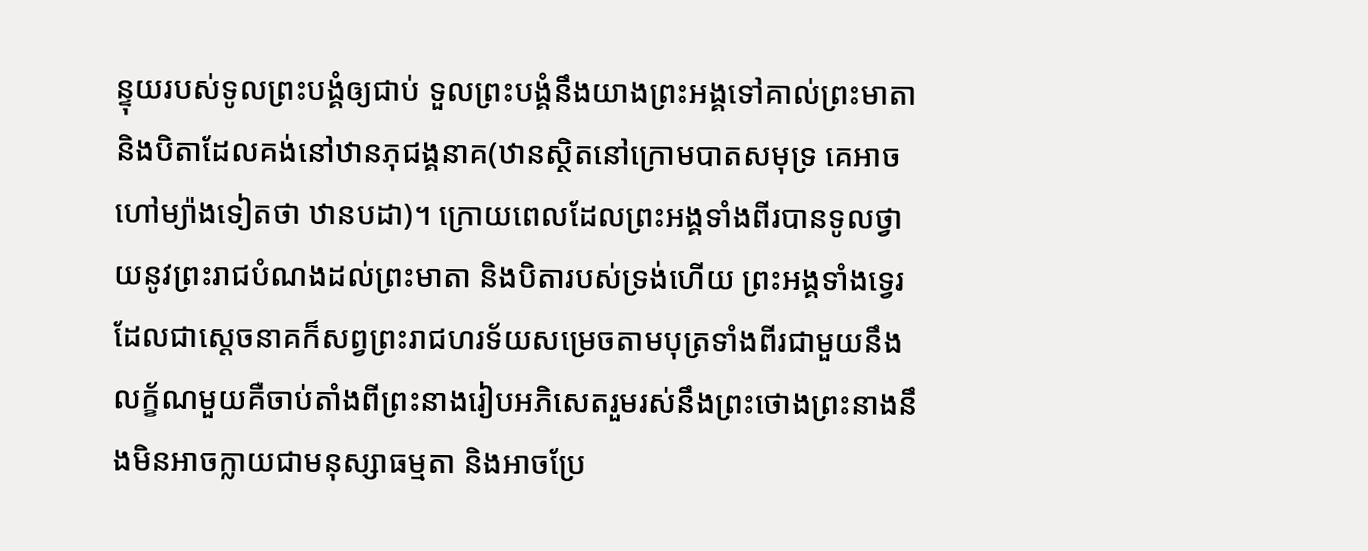ន្ទុយរបស់ទូលព្រះបង្គំឲ្យជាប់ ទួលព្រះបង្គំនឹងយាងព្រះអង្គទៅគាល់ព្រះមាតា និងបិតាដែលគង់នៅឋានភុជង្គនាគ(ឋានស្ថិតនៅក្រោមបាតសមុទ្រ គេអាចហៅម្យ៉ាងទៀតថា ឋានបដា)។ ក្រោយពេលដែលព្រះអង្គទាំងពីរបានទូលថ្វាយនូវព្រះរាជបំណងដល់ព្រះមាតា និងបិតារបស់ទ្រង់ហើយ ព្រះអង្គទាំងទ្វេរដែលជាស្ដេចនាគក៏សព្វព្រះរាជហរទ័យសម្រេចតាមបុត្រទាំងពីរជាមួយនឹងលក្ខ័ណមួយគឺចាប់តាំងពីព្រះនាងរៀបអភិសេតរួមរស់នឹងព្រះថោងព្រះនាងនឹងមិនអាចក្លាយជាមនុស្សាធម្មតា និងអាចប្រែ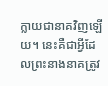ក្លាយជានាគវិញឡើយ។ នេះគឺជាអ្វីដែលព្រះនាងនាគត្រូវ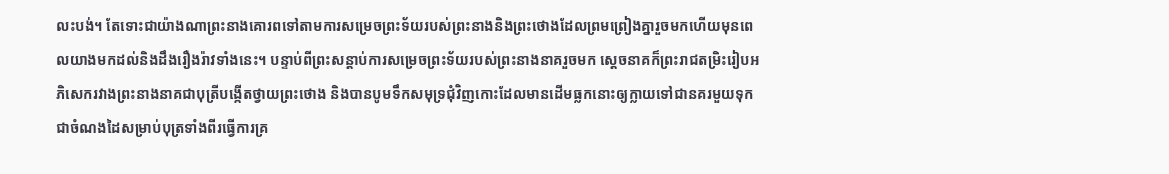លះបង់។ តែទោះជាយ៉ាងណាព្រះនាងគោរពទៅតាមការសម្រេចព្រះទ័យរបស់ព្រះនាងនិងព្រះថោងដែលព្រមព្រៀងគ្នារួចមកហើយមុនពេលយាងមកដល់និងដឹងរឿងរ៉ាវទាំងនេះ។ បន្ទាប់ពីព្រះសន្តាប់ការសម្រេចព្រះទ័យរបស់ព្រះនាងនាគរួចមក ស្ដេចនាគក៏ព្រះរាជតម្រិះរៀបអភិសេករវាងព្រះនាងនាគជាបុត្រីបង្កើតថ្វាយព្រះថោង និងបានបូមទឹកសមុទ្រជុំវិញកោះដែលមានដើមធ្លកនោះឲ្យក្លាយទៅជានគរមួយទុកជាចំណងដៃសម្រាប់បុត្រទាំងពីរធ្វើការគ្រ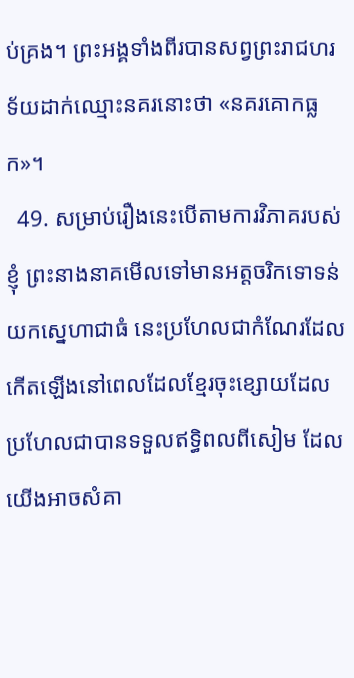ប់គ្រង។ ព្រះអង្គទាំងពីរបានសព្វព្រះរាជហរទ័យដាក់ឈ្មោះនគរនោះថា «នគរគោកធ្លក»។
  49. សម្រាប់រឿងនេះបើតាមការវិភាគរបស់ខ្ញុំ ព្រះនាងនាគមើលទៅមានអត្តចរិកទោទន់យកស្នេហាជាធំ នេះប្រហែលជាកំណែរដែលកើតឡើងនៅពេលដែលខ្មែរចុះខ្សោយដែលប្រហែលជាបានទទួលឥទ្ធិពលពីសៀម ដែលយើងអាចសំគា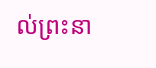ល់ព្រះនា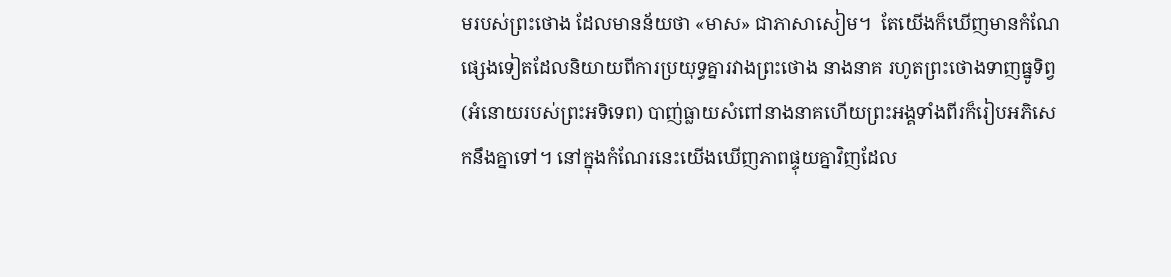មរបស់ព្រះថោង ដែលមានន័យថា «មាស» ជាភាសាសៀម។  តែយើងក៏ឃើញមានកំណែផ្សេងទៀតដែលនិយាយពីការប្រយុទ្ធគ្នារវាងព្រះថោង នាងនាគ រហូតព្រះថោងទាញធ្នូទិព្វ (អំនោយរបស់ព្រះអទិទេព) បាញ់ធ្លាយសំពៅនាងនាគហើយព្រះអង្គទាំងពីរក៏រៀបអភិសេកនឹងគ្នាទៅ។ នៅក្នុងកំណែរនេះយើងឃើញភាពផ្ទុយគ្នាវិញដែល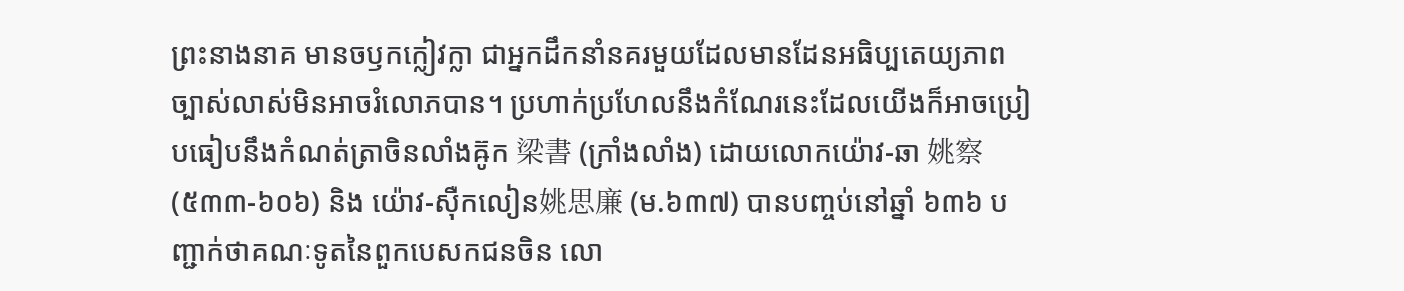ព្រះនាងនាគ មានចឫកក្លៀវក្លា ជាអ្នកដឹកនាំនគរមួយដែលមានដែនអធិប្បតេយ្យភាពច្បាស់លាស់មិនអាចរំលោភបាន។ ប្រហាក់ប្រហែលនឹងកំណែរនេះដែលយើងក៏អាចប្រៀបធៀបនឹងកំណត់ត្រាចិនលាំងឝ៊ូក 梁書 (ក្រាំងលាំង) ដោយលោកយ៉ោវ-ឆា 姚察 (៥៣៣-៦០៦) និង យ៉ោវ-ស៊ឺកលៀន姚思廉 (ម.៦៣៧) បានបញ្ចប់នៅឆ្នាំ ៦៣៦ បញ្ជាក់ថាគណៈទូតនៃពួកបេសកជនចិន លោ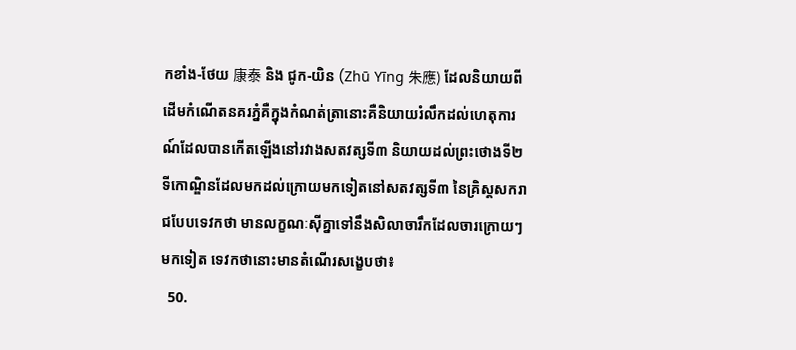កខាំង-ថែយ 康泰 និង ជូក-យិន (Zhū Yīng 朱應) ដែលនិយាយពីដើមកំណើតនគរភ្នំគឺក្នុងកំណត់ត្រានោះគឺនិយាយរំលឹកដល់ហេតុការណ៍ដែលបានកើតឡើងនៅរវាងសតវត្សទី៣ និយាយដល់ព្រះថោងទី២ ទីកោណ្ឌិនដែលមកដល់ក្រោយមកទៀតនៅសតវត្សទី៣ នៃគ្រិស្តសករាជបែបទេវកថា មានលក្ខណៈស៊ីគ្នាទៅនឹងសិលាចារឹកដែលចារក្រោយៗមកទៀត ទេវកថានោះមានតំណើរសង្ខេបថា៖
  50.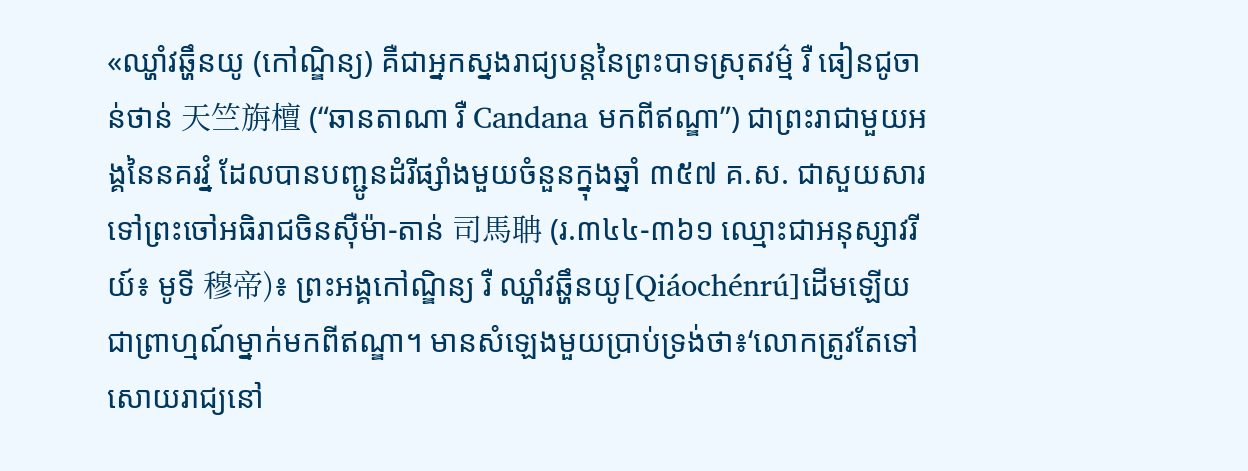«ឈ្ហាំវឆ្ហឹនយូ (កៅណ្ឌិន្យ) គឺជាអ្នកស្នងរាជ្យបន្តនៃព្រះបាទស្រុតវម៌្ម រឺ ធៀនជូចាន់ថាន់ 天竺旃檀 (“ឆានតាណា រឺ Candana មកពីឥណ្ឌា”) ជាព្រះរាជាមួយអង្គនៃនគរវ្នំ ដែលបានបញ្ជូនដំរីផ្សាំងមួយចំនួនក្នុងឆ្នាំ ៣៥៧ គ.ស. ជាសួយសារទៅព្រះចៅអធិរាជចិនស៊ឺម៉ា-តាន់ 司馬聃 (រ.៣៤៤-៣៦១ ឈ្មោះជាអនុស្សាវរីយ៍៖ មូទី 穆帝)៖ ព្រះអង្គកៅណ្ឌិន្យ រឺ ឈ្ហាំវឆ្ហឹនយូ[Qiáochénrú]ដើមឡើយជាព្រាហ្មណ៍ម្នាក់មកពីឥណ្ឌា។ មានសំឡេងមួយប្រាប់ទ្រង់ថា៖ʻលោកត្រូវតែទៅសោយរាជ្យនៅ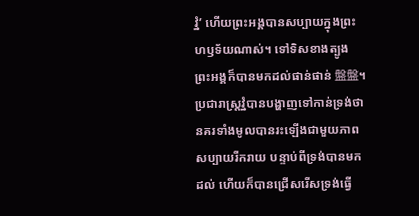វ្នំʼ ហើយព្រះអង្គបានសប្បាយក្នុងព្រះហឫទ័យណាស់។ ទៅទិសខាងត្បូង ព្រះអង្គក៏បានមកដល់ផាន់ផាន់ 盤盤។ ប្រជារាស្ត្រវ្នំបានបង្ហាញទៅកាន់ទ្រង់ថា នគរទាំងមូលបានរះឡើងជាមួយភាពសប្បាយរីករាយ បន្ទាប់ពីទ្រង់បានមកដល់ ហើយក៏បានជ្រើសរើសទ្រង់ធ្វើ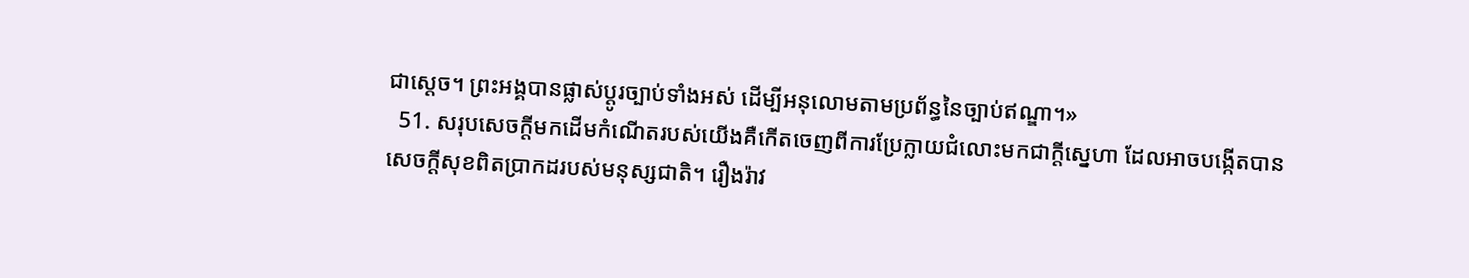ជាស្ដេច។ ព្រះអង្គបានផ្លាស់ប្ដូរច្បាប់ទាំងអស់ ដើម្បីអនុលោមតាមប្រព័ន្ធនៃច្បាប់ឥណ្ឌា។»
  51. សរុបសេចក្តីមកដើមកំណើតរបស់យើងគឺកើតចេញពីការប្រែក្លាយជំលោះមកជាក្តីស្នេហា ដែលអាចបង្កើតបានសេចក្តីសុខពិតប្រាកដរបស់មនុស្សជាតិ។ រឿងរ៉ាវ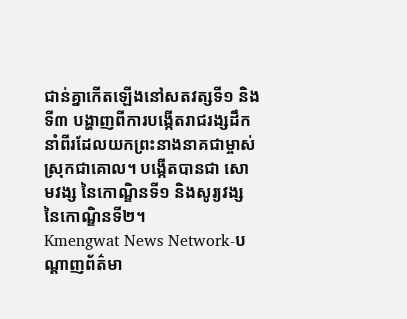ជាន់គ្នាកើតឡើងនៅសតវត្សទី១ និងទី៣ បង្ហាញពីការបង្កើតរាជរង្សដឹកនាំពីរដែលយកព្រះនាងនាគជាម្ចាស់ស្រុកជាគោល។ បង្កើតបានជា សោមវង្ស នៃកោណ្ឌិនទី១ និងសូរ្យវង្ស នៃកោណ្ឌិនទី២។
Kmengwat News Network-បណ្តាញព័ត៌មា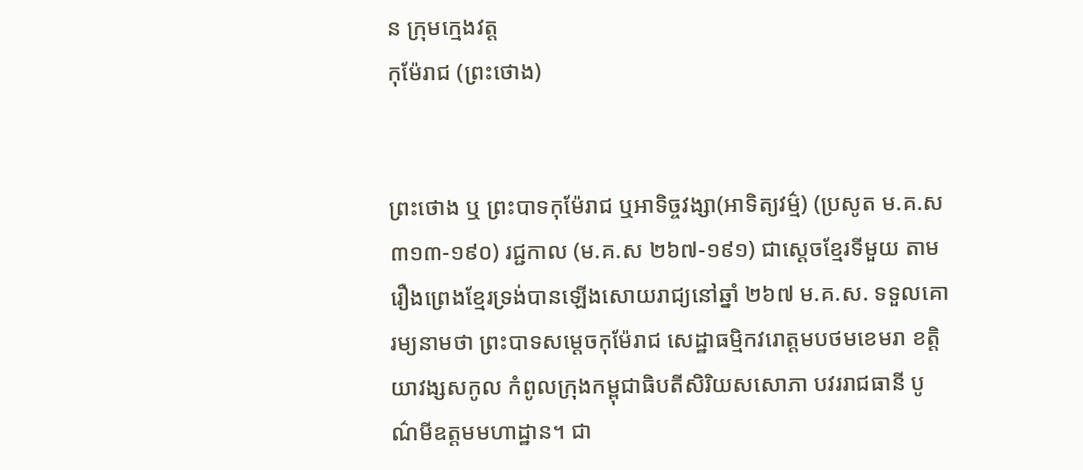ន ក្រុមក្មេងវត្ត
កុម៉ែរាជ (ព្រះថោង)


ព្រះថោង ឬ ព្រះបាទកុម៉ែរាជ ឬអាទិច្ចវង្សា(អាទិត្យវម៌្ម) (ប្រសូត ម.គ.ស ៣១៣-១៩០) រជ្ជកាល (ម.គ.ស ២៦៧-១៩១) ជាស្ដេចខ្មែរទីមួយ តាមរឿងព្រេងខ្មែរទ្រង់បានឡើងសោយរាជ្យនៅឆ្នាំ ២៦៧ ម.គ.ស. ទទួលគោរម្យនាមថា ព្រះបាទសម្ដេចកុម៉ែរាជ សេដ្ឋាធម្មិកវរោត្ដមបថមខេមរា ខត្ដិយាវង្សសកូល កំពូលក្រុងកម្ពុជាធិបតីសិរិយសសោភា បវររាជធានី បូណ៌មីឧត្ដមមហាដ្ឋាន។ ជា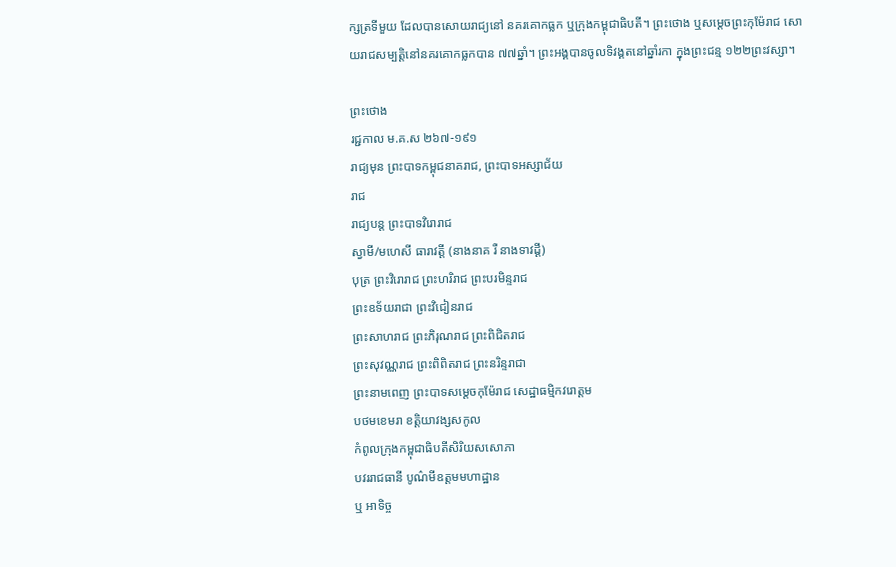ក្សត្រទីមួយ ដែលបានសោយរាជ្យនៅ នគរគោកធ្លក ឬក្រុងកម្ពុជាធិបតី។ ព្រះថោង ឬសម្ដេចព្រះកុម៉ែរាជ សោយរាជសម្បត្ដិនៅនគរគោកធ្លកបាន ៧៧ឆ្នាំ។ ព្រះអង្គបានចូលទិវង្គតនៅឆ្នាំរកា ក្នុងព្រះជន្ម ១២២ព្រះវស្សា។

ព្រះថោង
រជ្ជកាល ម.គ.ស ២៦៧-១៩១
រាជ្យមុន ព្រះបាទកម្ពុជនាគរាជ, ព្រះបាទអស្សាជ័យ
រាជ
រាជ្យបន្ត ព្រះបាទវិរោរាជ
ស្វាមី/មហេសី ធារាវត្តី (នាងនាគ រឺ នាងទាវដ្ដី)
បុត្រ ព្រះវិរោរាជ ព្រះហរិរាជ ព្រះបរមិន្ទរាជ
ព្រះឧទ័យរាជា ព្រះវិជៀនរាជ
ព្រះសាហរាជ ព្រះភិរុណរាជ ព្រះពិជិតរាជ
ព្រះសុវណ្ណរាជ ព្រះពិពិតរាជ ព្រះនរិន្ទរាជា
ព្រះនាមពេញ ព្រះបាទសម្ដេចកុម៉ែរាជ សេដ្ឋាធម្មិកវរោត្ដម
បថមខេមរា ខត្ដិយាវង្សសកូល
កំពូលក្រុងកម្ពុជាធិបតីសិរិយសសោភា
បវររាជធានី បូណ៌មីឧត្ដមមហាដ្ឋាន
ឬ អាទិច្ច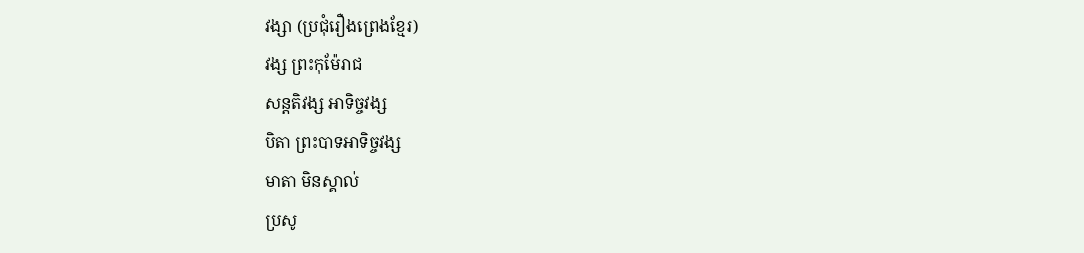វង្សា (ប្រជុំរឿងព្រេងខ្មែរ)
វង្ស ព្រះកុម៉ែរាជ
សន្តតិវង្ស អាទិច្ចវង្ស
បិតា ព្រះបាទអាទិច្ចវង្ស
មាតា មិនស្គាល់
ប្រសូ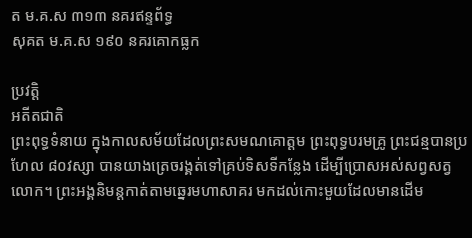ត ម.គ.ស ៣១៣ នគរឥន្ទព័ទ្ធ
សុគត ម.គ.ស ១៩០ នគរគោកធ្លក

ប្រវត្តិ
អតីតជាតិ
ព្រះពុទ្ធទំនាយ ក្នុងកាលសម័យដែលព្រះសមណគោត្ដម ព្រះពុទ្ធបរមគ្រូ ព្រះជន្មបានប្រហែល ៨០វស្សា បានយាងត្រេចរង្គត់ទៅគ្រប់ទិសទីកន្លែង ដើម្បីប្រោសអស់សព្វសត្វលោក។ ព្រះអង្គនិមន្ដកាត់តាមឆ្នេរមហាសាគរ មកដល់កោះមួយដែលមានដើម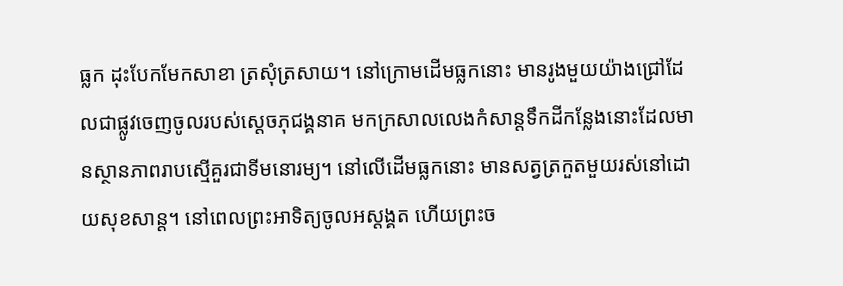ធ្លក ដុះបែកមែកសាខា ត្រសុំត្រសាយ។ នៅក្រោមដើមធ្លកនោះ មានរូងមួយយ៉ាងជ្រៅដែលជាផ្លូវចេញចូលរបស់ស្ដេចភុជង្គនាគ មកក្រសាលលេងកំសាន្តទឹកដីកន្លែងនោះដែលមានស្ថានភាពរាបស្មើគួរជាទីមនោរម្យ។ នៅលើដើមធ្លកនោះ មានសត្វត្រកួតមួយរស់នៅដោយសុខសាន្ដ។ នៅពេលព្រះអាទិត្យចូលអស្ដង្គត ហើយព្រះច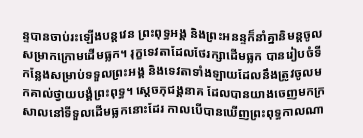ន្ទបានចាប់រះឡើងបន្ដវេន ព្រះពុទ្ធអង្គ និងព្រះអនន្ទក៏នាំគ្នានិមន្ដចូលសម្រាកក្រោមដើមធ្លក។ រុក្ខទេវតាដែលថែរក្សាដើមធ្លក បានរៀបចំទីកន្លែងសម្រាប់ទទួលព្រះអង្គ និងទេវតាទាំងឡាយដែលនឹងត្រូវចូលមកគាល់ថ្វាយបង្គំព្រះពុទ្ធ។ ស្ដេចភុជង្គនាគ ដែលបានយាងចេញមកក្រសាលនៅទីទួលដើមធ្លកនោះដែរ កាលបើបានឃើញព្រះពុទ្ធកាលណា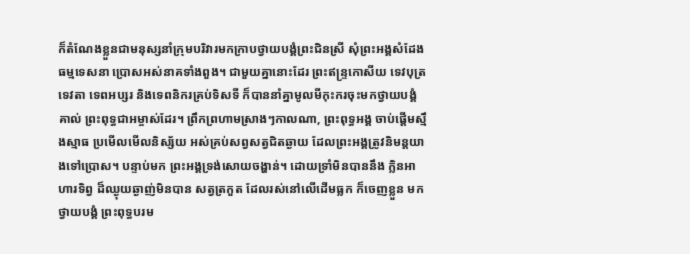ក៏តំណែងខ្លួនជាមនុស្សនាំក្រុមបរិវារមកក្រាបថ្វាយបង្គំព្រះជិនស្រី សុំព្រះអង្គសំដែងធម្មទេសនា ប្រោសអស់នាគទាំងពួង។ ជាមួយគ្នានោះដែរ ព្រះឥន្រ្ទកោសីយ ទេវបុត្រទេវតា ទេពអប្សរ និងទេពនិករគ្រប់ទិសទី ក៏បាននាំគ្នាមូលមីកុះករចុះមកថ្វាយបង្គំគាល់ ព្រះពុទ្ធជាអម្ចាស់ដែរ។ ព្រឹកព្រហាមស្រាងៗកាលណា, ព្រះពុទ្ធអង្គ ចាប់ផ្ដើមស្មឹងស្មាធ ប្រមើលមើលនិស្ស័យ អស់គ្រប់សព្វសត្វជិតឆ្ងាយ ដែលព្រះអង្គត្រូវនិមន្ដយាងទៅប្រោស។ បន្ទាប់មក ព្រះអង្គទ្រង់សោយចង្ហាន់។ ដោយទ្រាំមិនបាននឹង ក្លិនអាហារទិព្វ ដ៏ឈ្ងុយឆ្ងាញ់មិនបាន សត្វត្រកួត ដែលរស់នៅលើដើមធ្លក ក៏ចេញខ្លួន មកថ្វាយបង្គំ ព្រះពុទ្ធបរម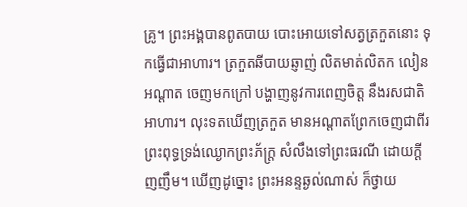គ្រូ។ ព្រះអង្គបានពូតបាយ បោះអោយទៅសត្វត្រកួតនោះ ទុកធ្វើជាអាហារ។ ត្រកួតឆីបាយឆ្ញាញ់ លិតមាត់លិតក លៀនអណ្ដាត ចេញមកក្រៅ បង្ហាញនូវការពេញចិត្ត នឹងរសជាតិអាហារ។ លុះទតឃើញត្រកួត មានអណ្តាតព្រែកចេញជាពីរ ព្រះពុទ្ធទ្រង់ឈ្ងោកព្រះភ័ក្រ្ដ សំលឹងទៅព្រះធរណី ដោយក្ដីញញឹម។ ឃើញដូច្នោះ ព្រះអនន្ទឆ្ងល់ណាស់ ក៏ថ្វាយ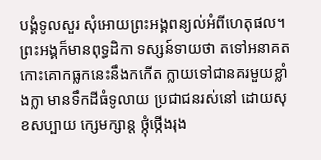បង្គំទូលសួរ សុំអោយព្រះអង្គពន្យល់អំពីហេតុផល។ ព្រះអង្គក៏មានពុទ្ធដិកា ទស្សន៍ទាយថា តទៅអនាគត កោះគោកធ្លកនេះនឹងកកើត ក្លាយទៅជានគរមួយខ្លាំងក្លា មានទឹកដីធំទូលាយ ប្រជាជនរស់នៅ ដោយសុខសប្បាយ ក្សេមក្សាន្ដ ថ្កុំថ្កើងរុង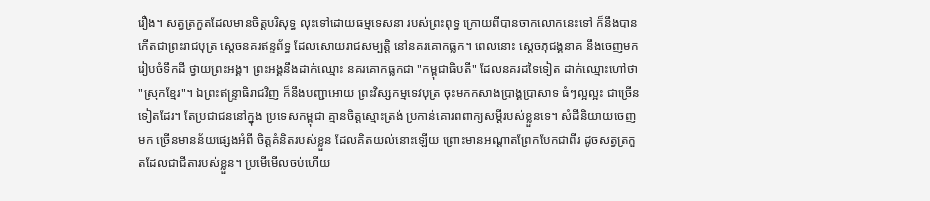រឿង។ សត្វត្រកួតដែលមានចិត្ដបរិសុទ្ធ លុះទៅដោយធម្មទេសនា របស់ព្រះពុទ្ធ ក្រោយពីបានចាកលោកនេះទៅ ក៏នឹងបានកើតជាព្រះរាជបុត្រ ស្ដេចនគរឥន្ទព័ទ្ធ ដែលសោយរាជសម្បត្ដិ នៅនគរគោកធ្លក។ ពេលនោះ ស្ដេចភុជង្គនាគ នឹងចេញមករៀបចំទឹកដី ថ្វាយព្រះអង្គ។ ព្រះអង្គនឹងដាក់ឈ្មោះ នគរគោកធ្លកជា "កម្ពុជាធិបតី" ដែលនគរដទៃទៀត ដាក់ឈ្មោះហៅថា "ស្រុកខ្មែរ"។ ឯព្រះឥន្រ្ទាធិរាជវិញ ក៏នឹងបញ្ជាអោយ ព្រះវិស្សកម្មទេវបុត្រ ចុះមកកសាងប្រាង្គប្រាសាទ ធំៗល្អល្អះ ជាច្រើនទៀតដែរ។ តែប្រជាជននៅក្នុង ប្រទេសកម្ពុជា គ្មានចិត្ដស្មោះត្រង់ ប្រកាន់គោរពពាក្យសម្ដីរបស់ខ្លួនទេ។ សំដីនិយាយចេញមក ច្រើនមានន័យផ្សេងអំពី ចិត្ដគំនិតរបស់ខ្លួន ដែលគិតយល់នោះឡើយ ព្រោះមានអណ្តាតព្រែកបែកជាពីរ ដូចសត្វត្រកួតដែលជាជីតារបស់ខ្លួន។ ប្រមើមើលចប់ហើយ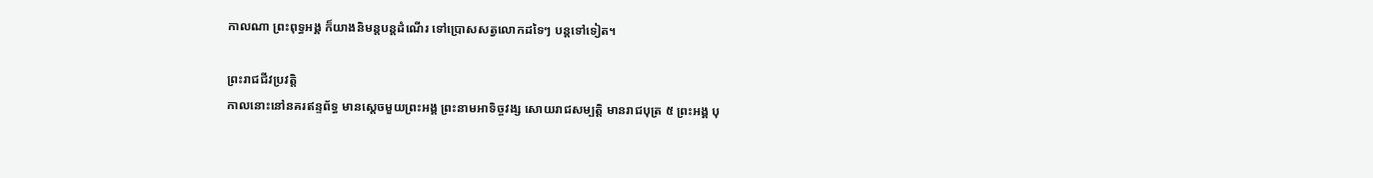កាលណា ព្រះពុទ្ធអង្គ ក៏យាងនិមន្ដបន្ដដំណើរ ទៅប្រោសសត្វលោកដទៃៗ បន្តទៅទៀត។

ព្រះរាជជីវប្រវត្តិ
កាលនោះនៅនគរឥន្ទព័ទ្ធ មានស្ដេចមួយព្រះអង្គ ព្រះនាមអាទិច្ចវង្ស សោយរាជសម្បត្ដិ មានរាជបុត្រ ៥ ព្រះអង្គ បុ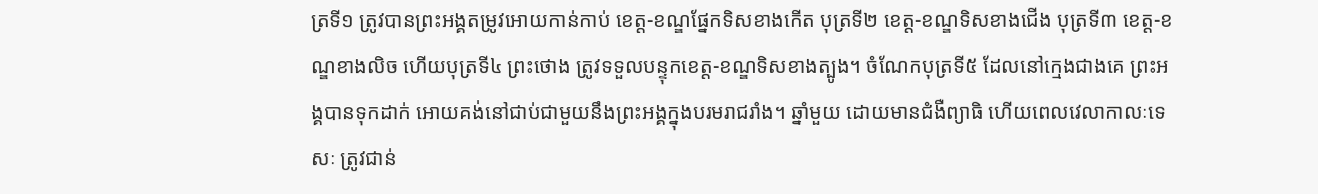ត្រទី១ ត្រូវបានព្រះអង្គតម្រូវអោយកាន់កាប់ ខេត្ដ-ខណ្ឌផ្នែកទិសខាងកើត បុត្រទី២ ខេត្ដ-ខណ្ឌទិសខាងជើង បុត្រទី៣ ខេត្ដ-ខណ្ឌខាងលិច ហើយបុត្រទី៤ ព្រះថោង ត្រូវទទួលបន្ទុកខេត្ដ-ខណ្ឌទិសខាងត្បូង។ ចំណែកបុត្រទី៥ ដែលនៅក្មេងជាងគេ ព្រះអង្គបានទុកដាក់ អោយគង់នៅជាប់ជាមួយនឹងព្រះអង្គក្នុងបរមរាជរាំង។ ឆ្នាំមួយ ដោយមានជំងឺព្យាធិ ហើយពេលវេលាកាលៈទេសៈ ត្រូវជាន់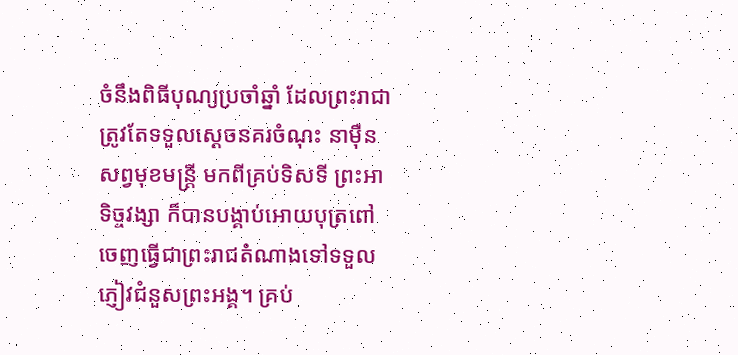ចំនឹងពិធីបុណ្យប្រចាំឆ្នាំ ដែលព្រះរាជាត្រូវតែទទួលស្ដេចនគរចំណុះ នាម៉ឺនសព្វមុខមន្ដ្រី មកពីគ្រប់ទិសទី ព្រះអាទិច្ចវង្សា ក៏បានបង្គាប់អោយបុត្រពៅចេញធ្វើជាព្រះរាជតំណាងទៅទទួលភ្ញៀវជំនួសព្រះអង្គ។ គ្រប់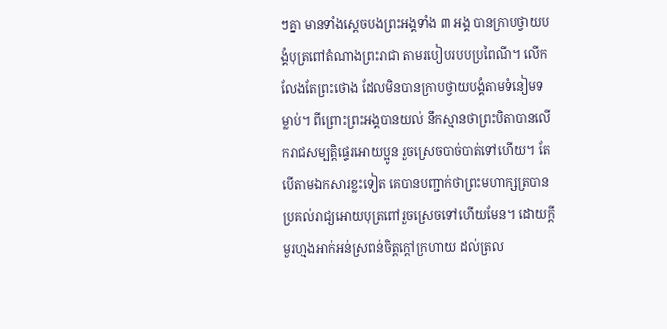ៗគ្នា មានទាំងស្ដេចបងព្រះអង្គទាំង ៣ អង្គ បានក្រាបថ្វាយបង្គំបុត្រពៅតំណាងព្រះរាជា តាមរបៀបរបបប្រពៃណី។ លើកលែងតែព្រះថោង ដែលមិនបានក្រាបថ្វាយបង្គំតាមទំនៀមទម្លាប់។ ពីព្រោះព្រះអង្គបានយល់ នឹកស្មានថាព្រះបិតាបានលើករាជសម្បត្តិផ្ទេរអោយប្អូន រួចស្រេចបាច់បាត់ទៅហើយ។ តែបើតាមឯកសារខ្លះទៀត គេបានបញ្ជាក់ថាព្រះមហាក្សត្របានប្រគល់រាជ្យអោយបុត្រពៅរួចស្រេចទៅហើយមែន។ ដោយក្ដីមួរហ្មងអាក់អន់ស្រពន់ចិត្ដក្ដៅក្រហាយ ដល់ត្រល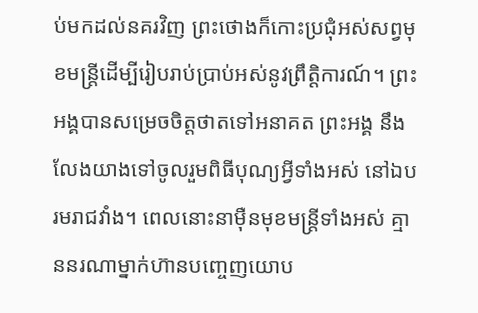ប់មកដល់នគរវិញ ព្រះថោងក៏កោះប្រជុំអស់សព្វមុខមន្ដ្រីដើម្បីរៀបរាប់ប្រាប់អស់នូវព្រឹត្ដិការណ៍។ ព្រះអង្គបានសម្រេចចិត្ដថាតទៅអនាគត ព្រះអង្គ នឹងលែងយាងទៅចូលរួមពិធីបុណ្យអ្វីទាំងអស់ នៅឯបរមរាជវាំង។ ពេលនោះនាម៉ឺនមុខមន្រ្ដីទាំងអស់ គ្មាននរណាម្នាក់ហ៊ានបញ្ចេញយោប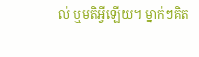ល់ ឬមតិអ្វីឡើយ។ ម្នាក់ៗគិត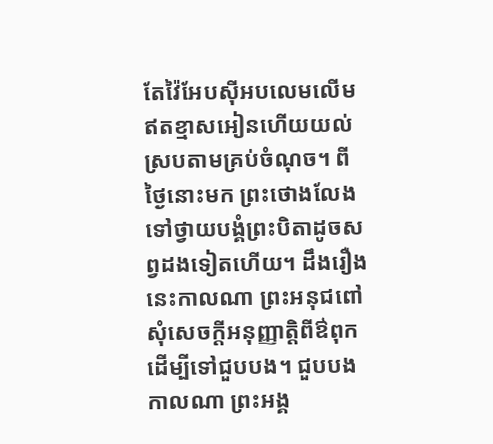តែវ៉ៃអែបស៊ីអបលេមលើមឥតខ្មាសអៀនហើយយល់ស្របតាមគ្រប់ចំណុច។ ពីថ្ងៃនោះមក ព្រះថោងលែងទៅថ្វាយបង្គំព្រះបិតាដូចសព្វដងទៀតហើយ។ ដឹងរឿងនេះកាលណា ព្រះអនុជពៅ សុំសេចក្ដីអនុញ្ញាត្ដិពីឳពុក ដើម្បីទៅជួបបង។ ជួបបងកាលណា ព្រះអង្គ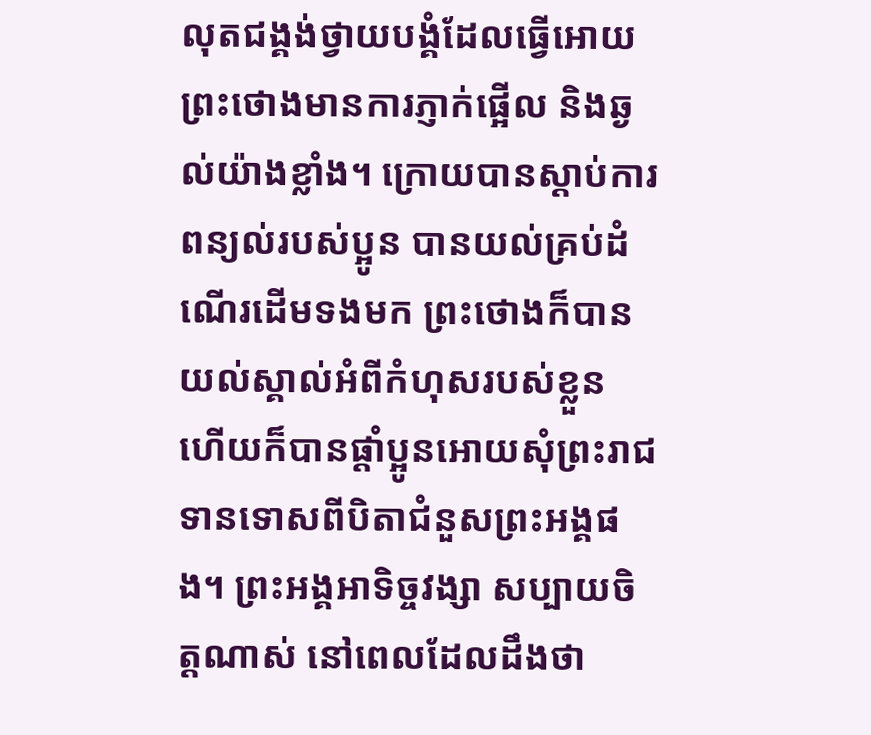លុតជង្គង់ថ្វាយបង្គំដែលធ្វើអោយព្រះថោងមានការភ្ញាក់ផ្អើល និងឆ្ងល់យ៉ាងខ្លាំង។ ក្រោយបានស្ដាប់ការពន្យល់របស់ប្អូន បានយល់គ្រប់ដំណើរដើមទងមក ព្រះថោងក៏បានយល់ស្គាល់អំពីកំហុសរបស់ខ្លួន ហើយក៏បានផ្ដាំប្អូនអោយសុំព្រះរាជទានទោសពីបិតាជំនួសព្រះអង្គផង។ ព្រះអង្គអាទិច្ចវង្សា សប្បាយចិត្ដណាស់ នៅពេលដែលដឹងថា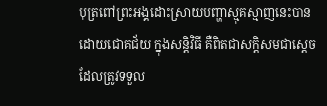បុត្រពៅព្រះអង្គដោះស្រាយបញ្ហាស្មុគស្មាញនេះបានដោយជោគជ័យ ក្នុងសន្ដិវិធី គឺពិតជាសក្ដិសមជាស្ដេច ដែលត្រូវទទួល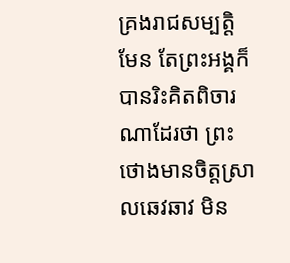គ្រងរាជសម្បត្ដិមែន តែព្រះអង្គក៏បានរិះគិតពិចារណាដែរថា ព្រះថោងមានចិត្ដស្រាលឆេវឆាវ មិន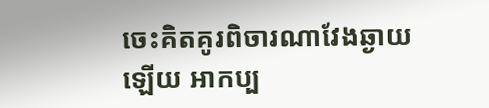ចេះគិតគូរពិចារណាវែងឆ្ងាយឡើយ អាកប្ប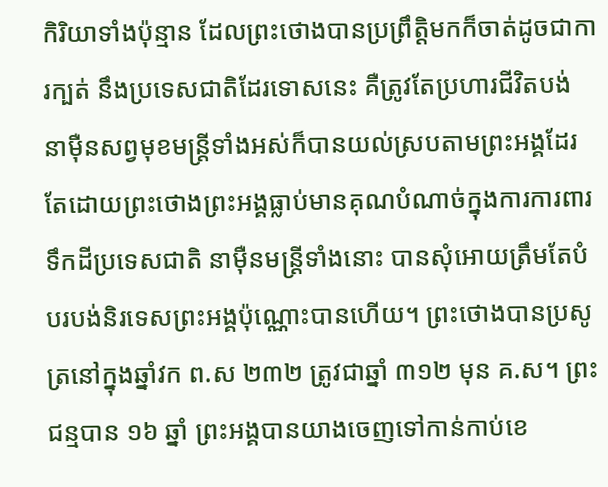កិរិយាទាំងប៉ុន្មាន ដែលព្រះថោងបានប្រព្រឹត្ដិមកក៏ចាត់ដូចជាការក្បត់ នឹងប្រទេសជាតិដែរទោសនេះ គឺត្រូវតែប្រហារជីវិតបង់ នាម៉ឺនសព្វមុខមន្ដ្រីទាំងអស់ក៏បានយល់ស្របតាមព្រះអង្គដែរ តែដោយព្រះថោងព្រះអង្គធ្លាប់មានគុណបំណាច់ក្នុងការការពារទឹកដីប្រទេសជាតិ នាម៉ឺនមន្រ្ដីទាំងនោះ បានសុំអោយត្រឹមតែបំបរបង់និរទេសព្រះអង្គប៉ុណ្ណោះបានហើយ។ ព្រះថោងបានប្រសូត្រនៅក្នុងឆ្នាំវក ព.ស ២៣២ ត្រូវជាឆ្នាំ ៣១២ មុន គ.ស។ ព្រះជន្មបាន ១៦ ឆ្នាំ ព្រះអង្គបានយាងចេញទៅកាន់កាប់ខេ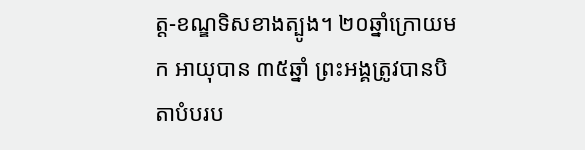ត្ដ-ខណ្ឌទិសខាងត្បូង។ ២០ឆ្នាំក្រោយមក អាយុបាន ៣៥ឆ្នាំ ព្រះអង្គត្រូវបានបិតាបំបរប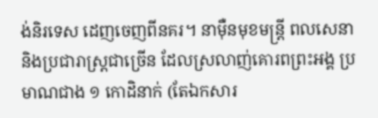ង់និរទេស ដេញចេញពីនគរ។ នាម៉ឺនមុខមន្ដ្រី ពលសេនា និងប្រជារាស្រ្ដជាច្រើន ដែលស្រលាញ់គោរពព្រះអង្គ ប្រមាណជាង ១ កោដិនាក់ (តែឯកសារ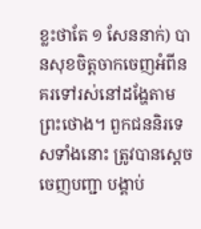ខ្លះថាតែ ១ សែននាក់) បានសុខចិត្តចាកចេញអំពីនគរទៅរស់នៅដង្ហែតាមព្រះថោង។ ពួកជននិរទេសទាំងនោះ ត្រូវបានស្ដេចចេញបញ្ជា បង្គាប់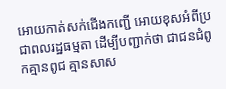អោយកាត់សក់ជើងកញ្ជើ អោយខុសអំពីប្រជាពលរដ្ឋធម្មតា ដើម្បីបញ្ជាក់ថា ជាជនជំពូកគ្មានពូជ គ្មានសាស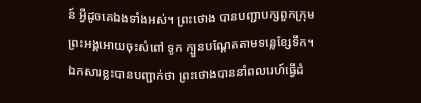ន៍ អ្វីដូចគេឯងទាំងអស់។ ព្រះថោង បានបញ្ជាបក្សពួកក្រុមព្រះអង្គអោយចុះសំពៅ ទូក ក្បួនបណ្ដែតតាមទន្លេខ្សែទឹក។ ឯកសារខ្លះបានបញ្ជាក់ថា ព្រះថោងបាននាំពលរេហ៍ធ្វើដំ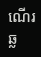ណើរឆ្ល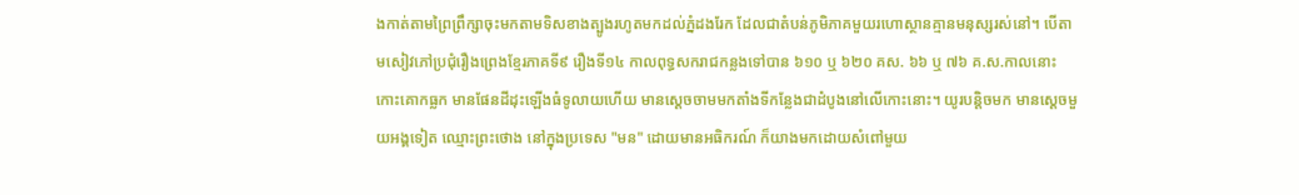ងកាត់តាមព្រៃព្រឹក្សាចុះមកតាមទិសខាងត្បូងរហូតមកដល់ភ្នំដងរែក ដែលជាតំបន់ភូមិភាគមួយរហោស្ថានគ្មានមនុស្សរស់នៅ។ បើតាមសៀវភៅប្រជុំរឿងព្រេងខ្មែរភាគទី៩ រឿងទី១៤ កាលពុទ្ធសករាជកន្លងទៅបាន ៦១០ ឬ ៦២០ គស. ៦៦ ឬ ៧៦ គ.ស.កាលនោះ កោះគោកធ្លក មានផែនដីដុះឡើងធំទូលាយហើយ មានស្ដេចចាមមកតាំងទីកន្លែងជាដំបូងនៅលើកោះនោះ។ យូរបន្តិចមក មានស្ដេចមួយអង្គទៀត ឈ្មោះព្រះថោង នៅក្នុងប្រទេស "មន" ដោយមានអធិករណ៍ ក៏យាងមកដោយសំពៅមួយ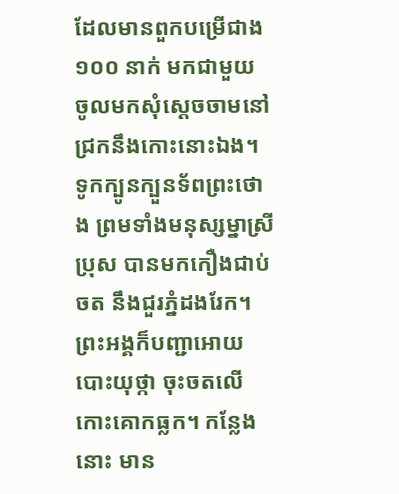ដែលមានពួកបម្រើជាង ១០០ នាក់ មកជាមួយ ចូលមកសុំស្ដេចចាមនៅជ្រកនឹងកោះនោះឯង។ ទូកក្បូនក្បួនទ័ពព្រះថោង ព្រមទាំងមនុស្សម្នាស្រីប្រុស បានមកកឿងជាប់ចត នឹងជួរភ្នំដងរែក។ ព្រះអង្គក៏បញ្ជាអោយបោះយុថ្កា ចុះចតលើកោះគោកធ្លក។ កន្លែងនោះ មាន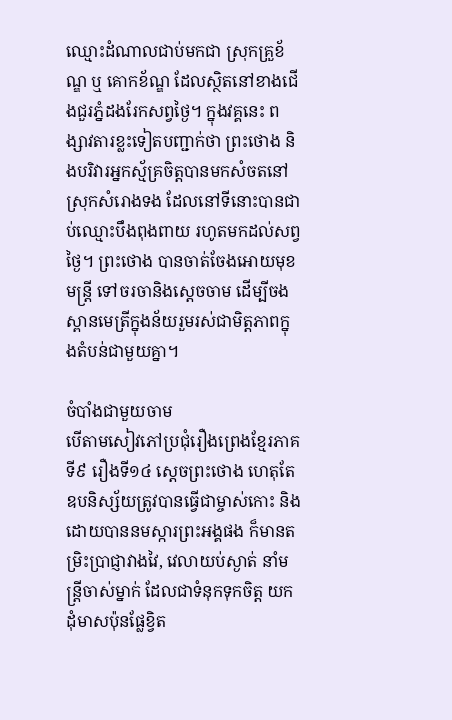ឈ្មោះដំណាលជាប់មកជា ស្រុកគ្រួខ័ណ្ឌ ឬ គោកខ័ណ្ឌ ដែលស្ថិតនៅខាងជើងជួរភ្នំដងរែកសព្វថ្ងៃ។ ក្នុងវគ្គនេះ ពង្សាវតារខ្លះទៀតបញ្ជាក់ថា ព្រះថោង និងបរិវារអ្នកស្ម័គ្រចិត្ដបានមកសំចតនៅ ស្រុកសំរោងទង ដែលនៅទីនោះបានជាប់ឈ្មោះបឹងពុងពាយ រហូតមកដល់សព្វថ្ងៃ។ ព្រះថោង បានចាត់ចែងអោយមុខមន្ដ្រី ទៅចរចានិងស្ដេចចាម ដើម្បីចងស្ពានមេត្រីក្នុងន័យរួមរស់ជាមិត្ដភាពក្នុងតំបន់ជាមួយគ្នា។

ចំបាំងជាមួយចាម
បើតាមសៀវភៅប្រជុំរឿងព្រេងខ្មែរភាគទី៩ រឿងទី១៤ ស្ដេចព្រះថោង ហេតុតែឧបនិស្ស័យត្រូវបានធ្វើជាម្ចាស់កោះ និងដោយបាននមស្ការព្រះអង្គផង ក៏មានតម្រិះប្រាជ្ញាវាងវៃ, វេលាយប់ស្ងាត់ នាំមន្ត្រីចាស់ម្នាក់ ដែលជាទំនុកទុកចិត្ត យកដុំមាសប៉ុនផ្លែខ្វិត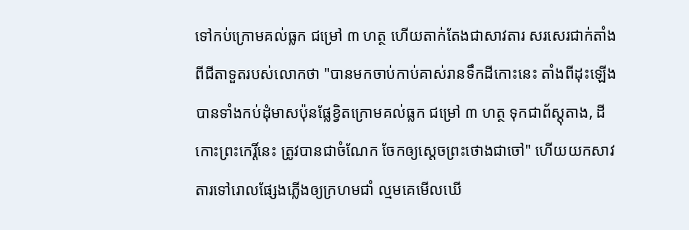ទៅកប់ក្រោមគល់ធ្លក ជម្រៅ ៣ ហត្ថ ហើយតាក់តែងជាសាវតារ សរសេរជាក់តាំងពីជីតាទួតរបស់លោកថា "បានមកចាប់កាប់គាស់រានទឹកដីកោះនេះ តាំងពីដុះឡើង បានទាំងកប់ដុំមាសប៉ុនផ្លែខ្វិតក្រោមគល់ធ្លក ជម្រៅ ៣ ហត្ថ ទុកជាព័ស្តុតាង, ដីកោះព្រះកេរ្តិ៍នេះ ត្រូវបានជាចំណែក ចែកឲ្យស្ដេចព្រះថោងជាចៅ" ហើយយកសាវតារទៅរោលផ្សែងភ្លើងឲ្យក្រហមជាំ ល្មមគេមើលឃើ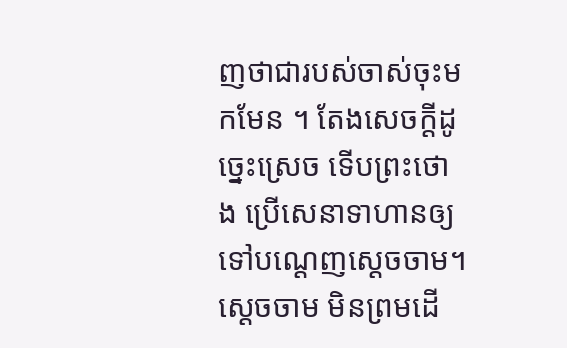ញថាជារបស់ចាស់ចុះមកមែន ។ តែងសេចក្ដីដូច្នេះស្រេច ទើបព្រះថោង ប្រើសេនាទាហានឲ្យទៅបណ្ដេញស្ដេចចាម។ ស្ដេចចាម មិនព្រមដើ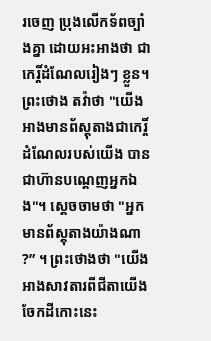រចេញ ប្រុងលើកទ័ពច្បាំងគ្នា ដោយអះអាងថា ជាកេរ្តិ៍ដំណែលរៀងៗ ខ្លួន។ ព្រះថោង តវ៉ាថា "យើងអាងមានព័ស្តុតាងជាកេរ្តិ៍ដំណែលរបស់យើង បានជាហ៊ានបណ្ដេញអ្នកឯង"។ ស្ដេចចាមថា "អ្នកមានព័ស្តុតាងយ៉ាងណា ?” ។ ព្រះថោងថា "យើងអាងសាវតារពីជីតាយើងចែកដីកោះនេះ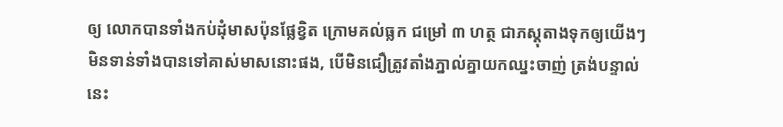ឲ្យ លោកបានទាំងកប់ដុំមាសប៉ុនផ្លែខ្វិត ក្រោមគល់ធ្លក ជម្រៅ ៣ ហត្ថ ជាភស្តុតាងទុកឲ្យយើងៗ មិនទាន់ទាំងបានទៅគាស់មាសនោះផង, បើមិនជឿត្រូវតាំងភ្នាល់គ្នាយកឈ្នះចាញ់ ត្រង់បន្ទាល់នេះ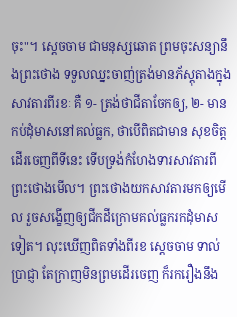ចុះ"។ ស្ដេចចាម ជាមនុស្សឆោត ព្រមចុះសន្យានឹងព្រះថោង ទទួលឈ្នះចាញ់ត្រង់មានភ័ស្តុតាងក្នុងសាវតារពីរខៈ គឺ ១- ត្រង់ថាជីតាចែកឲ្យ, ២- មានកប់ដុំមាសនៅគល់ធ្លក, ថាបើពិតជាមាន សុខចិត្តដើរចេញពីទីនេះ ទើបទ្រង់កំហែងទារសាវតារពីព្រះថោងមើល។ ព្រះថោងយកសាវតារមកឲ្យមើល រួចសង្ខើញឲ្យជីកដីក្រោមគល់ធ្លករកដុំមាសទៀត។ លុះឃើញពិតទាំងពីរខ ស្ដេចចាម ទាល់ប្រាជ្ញា តែក្រាញមិនព្រមដើរចេញ ក៏រករឿងនឹង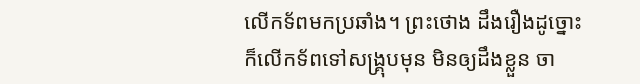លើកទ័ពមកប្រឆាំង។ ព្រះថោង ដឹងរឿងដូច្នោះ ក៏លើកទ័ពទៅសង្គ្រុបមុន មិនឲ្យដឹងខ្លួន ចា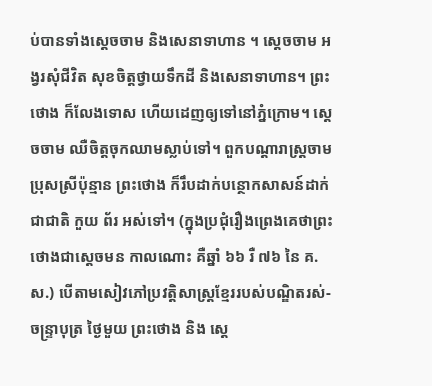ប់បានទាំងស្ដេចចាម និងសេនាទាហាន ។ ស្ដេចចាម អង្វរសុំជីវិត សុខចិត្តថ្វាយទឹកដី និងសេនាទាហាន។ ព្រះថោង ក៏លែងទោស ហើយដេញឲ្យទៅនៅភ្នំក្រោម។ ស្ដេចចាម ឈឺចិត្តចុកឈាមស្លាប់ទៅ។ ពួកបណ្ដារាស្ត្រចាមប្រុសស្រីប៉ុន្មាន ព្រះថោង ក៏រឹបដាក់បន្ថោកសាសន៍ដាក់ជាជាតិ កួយ ព័រ អស់ទៅ។ (ក្នុងប្រជុំរឿងព្រេងគេថាព្រះថោងជាស្ដេចមន កាលណោះ គឺឆ្នាំ ៦៦ រឺ ៧៦ នៃ គ.ស.) បើតាមសៀវភៅប្រវត្តិសាស្ត្រខ្មែររបស់បណ្ឌិតរស់-ចន្ទ្រាបុត្រ ថ្ងៃមួយ ព្រះថោង និង ស្ដេ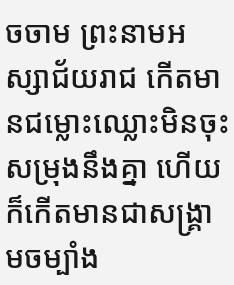ចចាម ព្រះនាមអស្សាជ័យរាជ កើតមានជម្លោះឈ្លោះមិនចុះសម្រុងនឹងគ្នា ហើយក៏កើតមានជាសង្រ្គាមចម្បាំង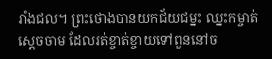រាំងជល។ ព្រះថោងបានយកជ័យជម្នះ ឈ្នះកម្ចាត់ស្ដេចចាម ដែលរត់ខ្ចាត់ខ្ចាយទៅពួននៅច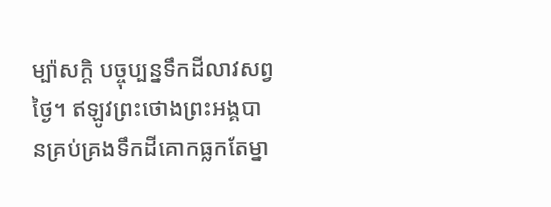ម្ប៉ាសក្ដិ បច្ចុប្បន្នទឹកដីលាវសព្វថ្ងៃ។ ឥឡូវព្រះថោងព្រះអង្គបានគ្រប់គ្រងទឹកដីគោកធ្លកតែម្នា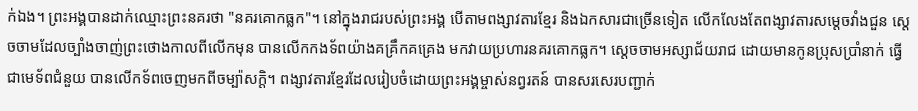ក់ឯង។ ព្រះអង្គបានដាក់ឈ្មោះព្រះនគរថា "នគរគោកធ្លក"។ នៅក្នុងរាជរបស់ព្រះអង្គ បើតាមពង្សាវតារខ្មែរ និងឯកសារជាច្រើនទៀត លើកលែងតែពង្សាវតារសម្ដេចវាំងជួន ស្ដេចចាមដែលច្បាំងចាញ់ព្រះថោងកាលពីលើកមុន បានលើកកងទ័ពយ៉ាងគគ្រឹកគគ្រេង មកវាយប្រហារនគរគោកធ្លក។ ស្ដេចចាមអស្សាជ័យរាជ ដោយមានកូនប្រុសប្រាំនាក់ ធ្វើជាមេទ័ពជំនួយ បានលើកទ័ពចេញមកពីចម្ប៉ាសក្ដិ។ ពង្សាវតារខ្មែរដែលរៀបចំដោយព្រះអង្គម្ចាស់នព្វរតន៍ បានសរសេរបញ្ជាក់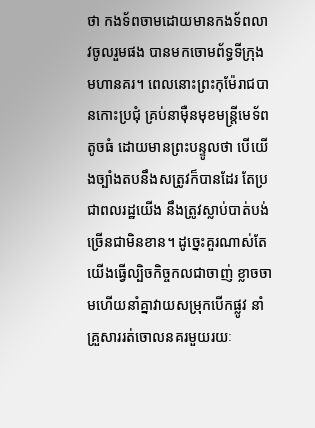ថា កងទ័ពចាមដោយមានកងទ័ពលាវចូលរួមផង បានមកចោមព័ទ្ធទីក្រុងមហានគរ។ ពេលនោះព្រះកុម៉ែរាជបានកោះប្រជុំ គ្រប់នាម៉ឺនមុខមន្រ្ដីមេទ័ពតូចធំ ដោយមានព្រះបន្ទូលថា បើយើងច្បាំងតបនឹងសត្រូវក៏បានដែរ តែប្រជាពលរដ្ឋយើង នឹងត្រូវស្លាប់បាត់បង់ច្រើនជាមិនខាន។ ដូច្នេះគួរណាស់តែយើងធ្វើល្បិចកិច្ចកលជាចាញ់ ខ្លាចចាមហើយនាំគ្នាវាយសម្រុកបើកផ្លូវ នាំគ្រួសាររត់ចោលនគរមួយរយៈ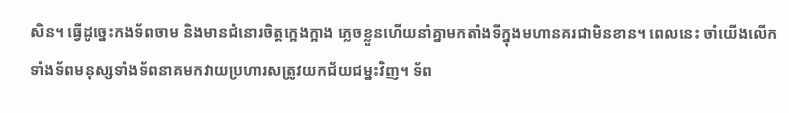សិន។ ធ្វើដូច្នេះកងទ័ពចាម និងមានជំនោរចិត្ដក្អេងក្អាង ភ្លេចខ្លួនហើយនាំគ្នាមកតាំងទីក្នុងមហានគរជាមិនខាន។ ពេលនេះ ចាំយើងលើកទាំងទ័ពមនុស្សទាំងទ័ពនាគមកវាយប្រហារសត្រូវយកជ័យជម្នះវិញ។ ទ័ព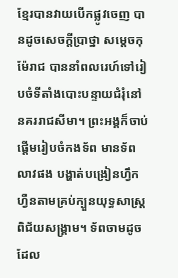ខ្មែរបានវាយបើកផ្លូវចេញ បានដូចសេចក្ដីប្រាថ្នា សម្ដេចកុម៉ែរាជ បាននាំពលរេហ៍ទៅរៀបចំទីតាំងបោះបន្ទាយជំរុំនៅ នគររាជសីមា។ ព្រះអង្គក៏ចាប់ផ្ដើមរៀបចំកងទ័ព មានទ័ពលាវផង បង្ហាត់បង្រៀនហ្វឹកហ្វឺនតាមគ្រប់ក្បួនយុទ្ធសាស្រ្ដ ពិជ័យសង្រ្គាម។ ទ័ពចាមដូចដែល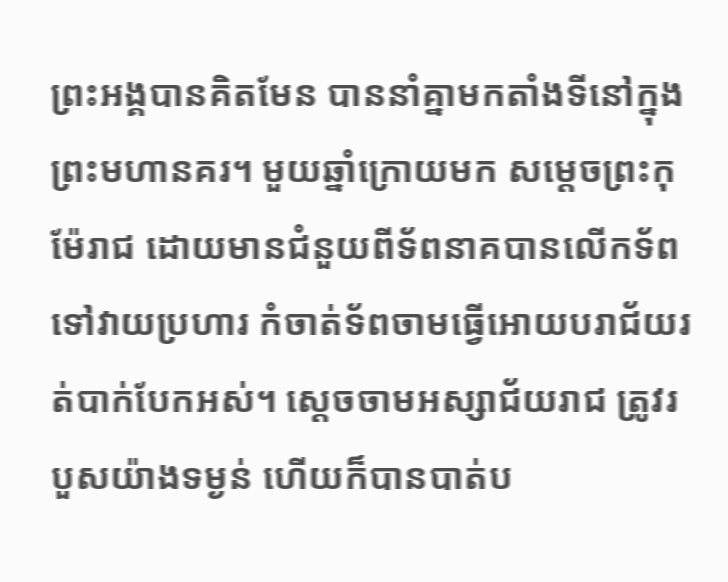ព្រះអង្គបានគិតមែន បាននាំគ្នាមកតាំងទីនៅក្នុងព្រះមហានគរ។ មួយឆ្នាំក្រោយមក សម្ដេចព្រះកុម៉ែរាជ ដោយមានជំនួយពីទ័ពនាគបានលើកទ័ពទៅវាយប្រហារ កំចាត់ទ័ពចាមធ្វើអោយបរាជ័យរត់បាក់បែកអស់។ ស្ដេចចាមអស្សាជ័យរាជ ត្រូវរបួសយ៉ាងទម្ងន់ ហើយក៏បានបាត់ប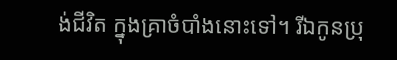ង់ជីវិត ក្នុងគ្រាចំបាំងនោះទៅ។ រីឯកូនប្រុ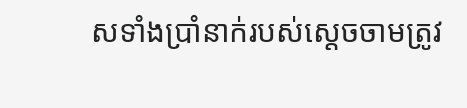សទាំងប្រាំនាក់របស់ស្ដេចចាមត្រូវ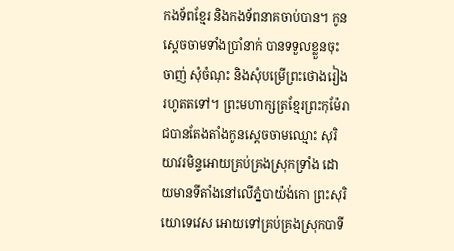កងទ័ពខ្មែរ និងកងទ័ពនាគចាប់បាន។ កូនស្ដេចចាមទាំងប្រាំនាក់ បានទទួលខ្លួនចុះចាញ់ សុំចំណុះ និងសុំបម្រើព្រះថោងរៀងរហូតតទៅ។ ព្រះមហាក្សត្រខ្មែរព្រះកុម៉ែរាជបានតែងតាំងកូនស្ដេចចាមឈ្មោះ សុរិយាវរមិន្ទអោយគ្រប់គ្រងស្រុកទ្រាំង ដោយមានទីតាំងនៅលើភ្នំបាយ៉ង់កោ ព្រះសុរិយោទេវេស អោយទៅគ្រប់គ្រងស្រុកបាទី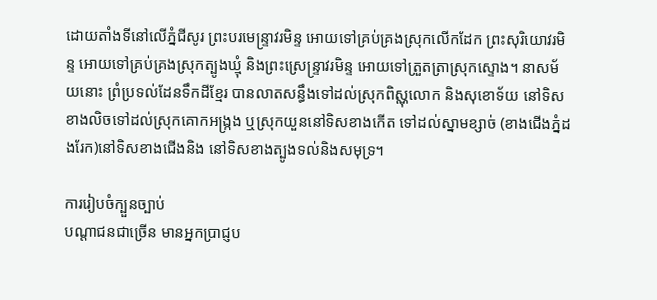ដោយតាំងទីនៅលើភ្នំជីសូរ ព្រះបរមេន្ទ្រាវរមិន្ទ អោយទៅគ្រប់គ្រងស្រុកលើកដែក ព្រះសុរិយោវរមិន្ទ អោយទៅគ្រប់គ្រងស្រុកត្បូងឃ្មុំ និងព្រះស្រេន្ទ្រាវរមិន្ទ អោយទៅត្រួតត្រាស្រុកស្ទោង។ នាសម័យនោះ ព្រំប្រទល់ដែនទឹកដីខ្មែរ បានលាតសន្ធឹងទៅដល់ស្រុកពិស្ណុលោក និងសុខោទ័យ នៅទិសខាងលិចទៅដល់ស្រុកគោកអង្រ្កង ឬស្រុកយួននៅទិសខាងកើត ទៅដល់ស្នាមខ្សាច់ (ខាងជើងភ្នំដងរែក)នៅទិសខាងជើងនិង នៅទិសខាងត្បូងទល់និងសមុទ្រ។

ការរៀបចំក្បួនច្បាប់
បណ្ដាជនជាច្រើន មានអ្នកប្រាជ្ញប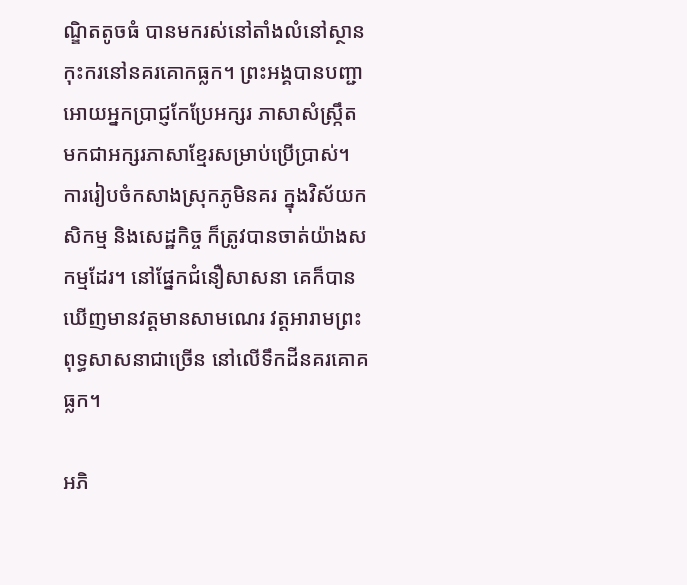ណ្ឌិតតូចធំ បានមករស់នៅតាំងលំនៅស្ថានកុះករនៅនគរគោកធ្លក។ ព្រះអង្គបានបញ្ជាអោយអ្នកប្រាជ្ញកែប្រែអក្សរ ភាសាសំស្រ្កឹត មកជាអក្សរភាសាខ្មែរសម្រាប់ប្រើប្រាស់។ ការរៀបចំកសាងស្រុកភូមិនគរ ក្នុងវិស័យកសិកម្ម និងសេដ្ឋកិច្ច ក៏ត្រូវបានចាត់យ៉ាងសកម្មដែរ។ នៅផ្នែកជំនឿសាសនា គេក៏បានឃើញមានវត្ដមានសាមណេរ វត្ដអារាមព្រះពុទ្ធសាសនាជាច្រើន នៅលើទឹកដីនគរគោគធ្លក។

អភិ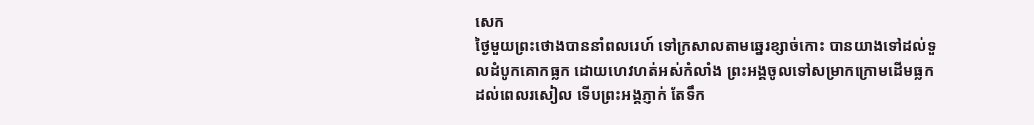សេក
ថ្ងៃមួយព្រះថោងបាននាំពលរេហ៍ ទៅក្រសាលតាមឆ្នេរខ្សាច់កោះ បានយាងទៅដល់ទួលដំបូកគោកធ្លក ដោយហេវហត់អស់កំលាំង ព្រះអង្គចូលទៅសម្រាកក្រោមដើមធ្លក ដល់ពេលរសៀល ទើបព្រះអង្គភ្ញាក់ តែទឹក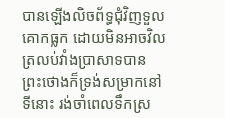បានឡើងលិចព័ទ្ធជុំវិញទួលគោកធ្លក ដោយមិនអាចវិលត្រលប់វាំងប្រាសាទបាន ព្រះថោងក៏ទ្រង់សម្រាកនៅទីនោះ រង់ចាំពេលទឹកស្រ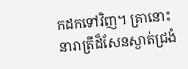កដកទៅវិញ។ គ្រានោះ នារាត្រីដ៏សែនស្ងាត់ជ្រងំ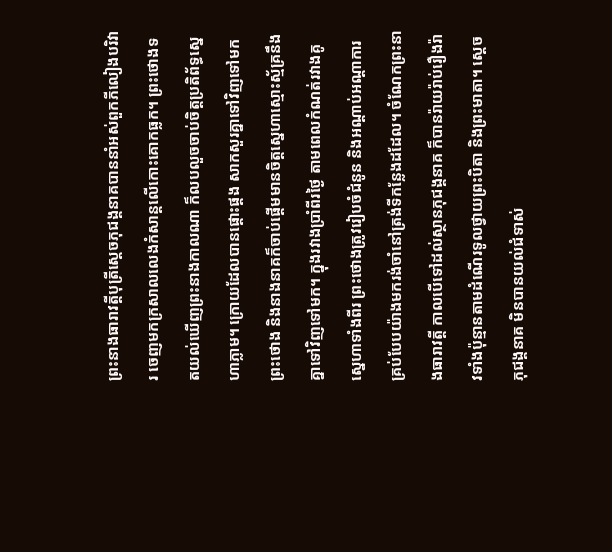ព្រះនាងធារាវត្តីបុត្រីសេ្ដចភុជង្គនាគបាននាំអស់ពួកភីលៀងបរិវារ ចេញមកក្រសាលលេងកំសាន្ដលើកោះគោកធ្លក។ ព្រះថោងទតយល់ឃើញព្រះនាងកាលណា ក៏លបលួចចាប់ចិត្ដប្រតិព័ទ្ធស្នេហាភ្លាម។ ក្រោយដែលបានផ្ដោះផ្ដង សាកសួរគ្នាទៅវិញទៅមក ព្រះថោង និងនាងនាគក៏ចាប់ផ្ដើមមានចិត្ដស្នេហាស្មោះស្ម័គ្រនឹងគ្នាទៅវិញទៅមក។ ក្នុងរវាងប្រាំពីរថ្ងៃ តាមពេលកំណត់រវាងគូស្នេហាទាំងពីរ ព្រះថោងត្រូវរៀបចំជំនូន និងអណ្ដាប់អណ្ដាការគ្រប់បែបយ៉ាងមករង់ចាំនៅត្រង់ទីកន្លែងដដែល។ ចំណែកព្រះនាងធារាវត្ដី កាលបើទៅដល់ស្ថានភុជង្គនាគ ក៏បានរ៉ាយរ៉ាប់រឿងរ៉ាវទាំងប៉ុន្មានតាមដំណើរទូលថ្វាយព្រះបិតា និងព្រះមាតា។ ស្ដេចភុជង្គនាគ មិនបានយល់ជំទាស់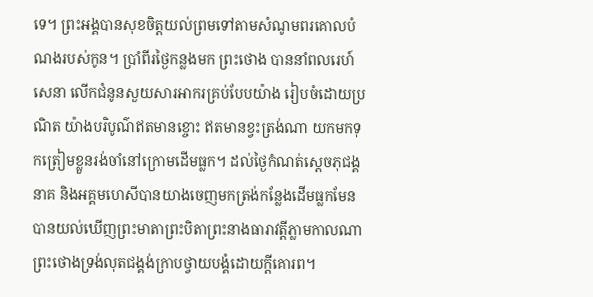ទេ។ ព្រះអង្គបានសុខចិត្ដយល់ព្រមទៅតាមសំណូមពរគោលបំណងរបស់កូន។ ប្រាំពីរថ្ងៃកន្លងមក ព្រះថោង បាននាំពលរេហ៍សេនា លើកជំនូនសួយសារអាករគ្រប់បែបយ៉ាង រៀបចំដោយប្រណិត យ៉ាងបរិបូណ៌ឥតមានខ្ចោះ ឥតមានខ្វះត្រង់ណា យកមកទុកត្រៀមខ្លួនរង់ចាំនៅក្រោមដើមធ្លក។ ដល់ថ្ងៃកំណត់ស្ដេចភុជង្គនាគ និងអគ្គមហេសីបានយាងចេញមកត្រង់កន្លែងដើមធ្លកមែន បានយល់ឃើញព្រះមាតាព្រះបិតាព្រះនាងធារាវត្ដីភ្លាមកាលណា ព្រះថោងទ្រង់លុតជង្គង់ក្រាបថ្វាយបង្គំដោយក្ដីគោរព។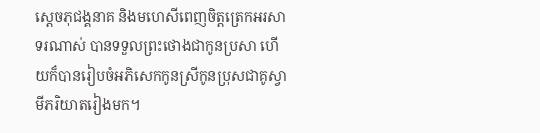ស្ដេចភុជង្គនាគ និងមហេសីពេញចិត្ដត្រេកអរសាទរណាស់ បានទទួលព្រះថោងជាកូនប្រសា ហើយក៏បានរៀបចំអភិសេកកូនស្រីកូនប្រុសជាគូស្វាមីភរិយាតរៀងមក។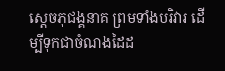ស្ដេចភុជង្គនាគ ព្រមទាំងបរិវារ ដើម្បីទុកជាចំណងដៃដ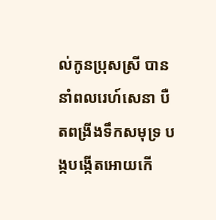ល់កូនប្រុសស្រី បាននាំពលរេហ៍សេនា បឺតពង្រីងទឹកសមុទ្រ បង្កបង្កើតអោយកើ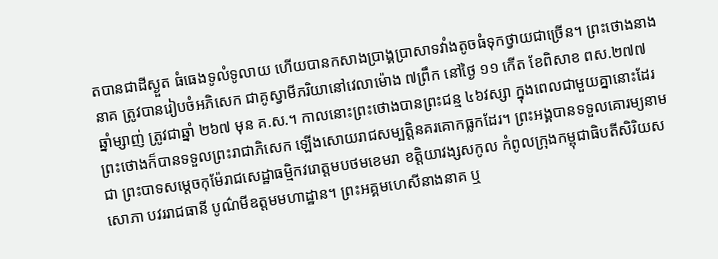តបានជាដីស្ងួត ធំធេងទូលំទូលាយ ហើយបានកសាងប្រាង្គប្រាសាទវាំងតូចធំទុកថ្វាយជាច្រើន។ ព្រះថោងនាងនាគ ត្រូវបានរៀបចំអភិសេក ជាគូស្វាមីភរិយានៅវេលាម៉ោង ៧ព្រឹក នៅថ្ងៃ ១១ កើត ខែពិសាខ ពស.២៧៧ ឆ្នាំម្សាញ់ ត្រូវជាឆ្នាំ ២៦៧ មុន គ.ស.។ កាលនោះព្រះថោងបានព្រះជន្ម ៤៦វស្សា ក្នុងពេលជាមួយគ្នានោះដែរ ព្រះថោងក៏បានទទួលព្រះរាជាភិសេក ឡើងសោយរាជសម្បត្ដិនគរគោកធ្លកដែរ។ ព្រះអង្គបានទទួលគោរម្យនាមជា ព្រះបាទសម្ដេចកុម៉ែរាជសេដ្ឋាធម្មិកវរោត្ដមបថមខេមរា ខត្ដិយាវង្សសកូល កំពូលក្រុងកម្ពុជាធិបតីសិរិយសសោភា បវររាជធានី បូណ៌មីឧត្ដមមហាដ្ឋាន។ ព្រះអគ្គមហេសីនាងនាគ ឬ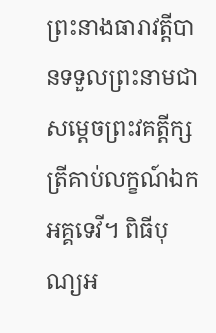ព្រះនាងធារាវត្ដីបានទទួលព្រះនាមជា សម្ដេចព្រះវគត្ដីក្សត្រីគាប់លក្ខណ៍ឯកអគ្គទេវី។ ពិធីបុណ្យអ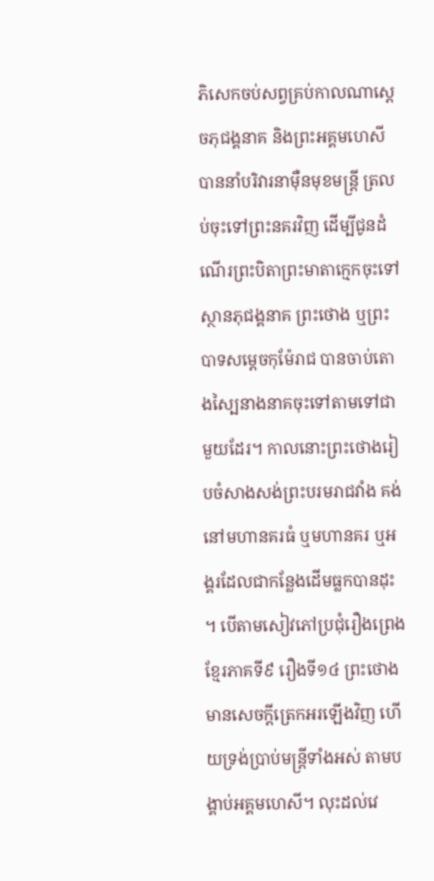ភិសេកចប់សព្វគ្រប់កាលណាស្ដេចភុជង្គនាគ និងព្រះអគ្គមហេសីបាននាំបរិវារនាម៉ឺនមុខមន្រ្ដី ត្រលប់ចុះទៅព្រះនគរវិញ ដើម្បីជូនដំណើរព្រះបិតាព្រះមាតាក្មេកចុះទៅស្ថានភុជង្គនាគ ព្រះថោង ឬព្រះបាទសម្ដេចកុម៉ែរាជ បានចាប់តោងស្បៃនាងនាគចុះទៅតាមទៅជាមួយដែរ។ កាលនោះព្រះថោងរៀបចំសាងសង់ព្រះបរមរាជវាំង គង់នៅមហានគរធំ ឬមហានគរ ឬអង្គរដែលជាកន្លែងដើមធ្លកបានដុះ។ បើតាមសៀវភៅប្រជុំរឿងព្រេងខ្មែរភាគទី៩ រឿងទី១៤ ព្រះថោង មានសេចក្ដីត្រេកអរឡើងវិញ ហើយទ្រង់ប្រាប់មន្ត្រីទាំងអស់ តាមបង្គាប់អគ្គមហេសី។ លុះដល់វេ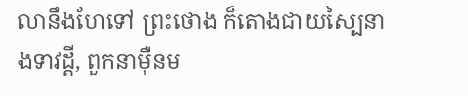លានឹងហែទៅ ព្រះថោង ក៏តោងជាយស្បៃនាងទាវដ្ដី, ពួកនាម៉ឺនម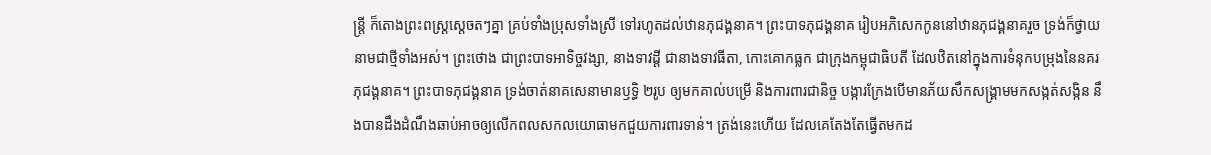ន្ត្រី ក៏តោងព្រះពស្ត្រស្ដេចតៗគ្នា គ្រប់ទាំងប្រុសទាំងស្រី ទៅរហូតដល់ឋានភុជង្គនាគ។ ព្រះបាទភុជង្គនាគ រៀបអភិសេកកូននៅឋានភុជង្គនាគរួច ទ្រង់ក៏ថ្វាយនាមជាថ្មីទាំងអស់។ ព្រះថោង ជាព្រះបាទអាទិច្ចវង្សា, នាងទាវដ្ដី ជានាងទាវធីតា, កោះគោកធ្លក ជាក្រុងកម្ពុជាធិបតី ដែលឋិតនៅក្នុងការទំនុកបម្រុងនៃនគរភុជង្គនាគ។ ព្រះបាទភុជង្គនាគ ទ្រង់ចាត់នាគសេនាមានឫទ្ធិ ២រូប ឲ្យមកគាល់បម្រើ និងការពារជានិច្ច បង្ការក្រែងបើមានភ័យសឹកសង្គ្រាមមកសង្កត់សង្កិន នឹងបានដឹងដំណឹងឆាប់អាចឲ្យលើកពលសកលយោធាមកជួយការពារទាន់។ ត្រង់នេះហើយ ដែលគេតែងតែធ្វើតមកដ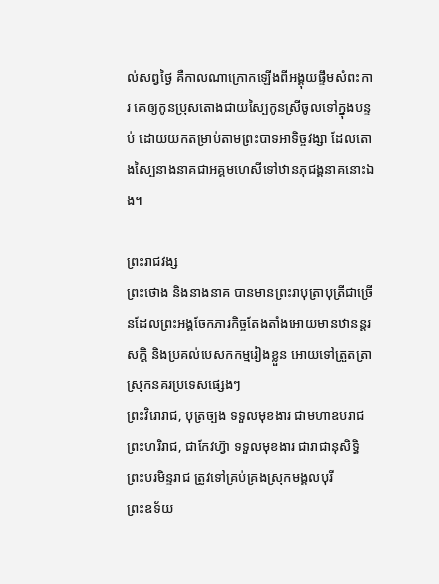ល់សព្វថ្ងៃ គឺកាលណាក្រោកឡើងពីអង្គុយផ្ទឹមសំពះការ គេឲ្យកូនប្រុសតោងជាយស្បៃកូនស្រីចូលទៅក្នុងបន្ទប់ ដោយយកតម្រាប់តាមព្រះបាទអាទិច្ចវង្សា ដែលតោងស្បៃនាងនាគជាអគ្គមហេសីទៅឋានភុជង្គនាគនោះឯង។

ព្រះរាជវង្ស
ព្រះថោង និងនាងនាគ បានមានព្រះរាបុត្រាបុត្រីជាច្រើនដែលព្រះអង្គចែកភារកិច្ចតែងតាំងអោយមានឋានន្ដរសក្ដិ និងប្រគល់បេសកកម្មរៀងខ្លួន អោយទៅត្រួតត្រាស្រុកនគរប្រទេសផ្សេងៗ
ព្រះវិរោរាជ, បុត្រច្បង ទទួលមុខងារ ជាមហាឧបរាជ
ព្រះហរិរាជ, ជាកែវហ៊្វា ទទួលមុខងារ ជារាជានុសិទ្ធិ
ព្រះបរមិន្ទរាជ ត្រូវទៅគ្រប់គ្រងស្រុកមង្គលបុរី
ព្រះឧទ័យ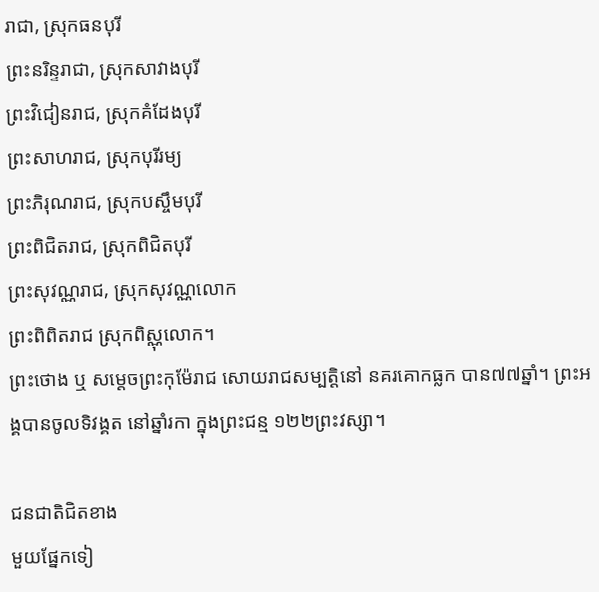រាជា, ស្រុកធនបុរី
ព្រះនរិន្ទរាជា, ស្រុកសាវាងបុរី
ព្រះវិជៀនរាជ, ស្រុកគំដែងបុរី
ព្រះសាហរាជ, ស្រុកបុរីរម្យ
ព្រះភិរុណរាជ, ស្រុកបស្ចឹមបុរី
ព្រះពិជិតរាជ, ស្រុកពិជិតបុរី
ព្រះសុវណ្ណរាជ, ស្រុកសុវណ្ណលោក
ព្រះពិពិតរាជ ស្រុកពិស្ណុលោក។
ព្រះថោង ឬ សម្ដេចព្រះកុម៉ែរាជ សោយរាជសម្បត្ដិនៅ នគរគោកធ្លក បាន៧៧ឆ្នាំ។ ព្រះអង្គបានចូលទិវង្គត នៅឆ្នាំរកា ក្នុងព្រះជន្ម ១២២ព្រះវស្សា។

ជនជាតិជិតខាង
មួយផ្នែកទៀ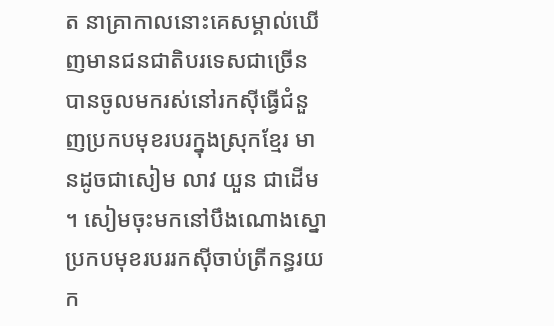ត នាគ្រាកាលនោះគេសម្គាល់ឃើញមានជនជាតិបរទេសជាច្រើន បានចូលមករស់នៅរកស៊ីធ្វើជំនួញប្រកបមុខរបរក្នុងស្រុកខ្មែរ មានដូចជាសៀម លាវ យួន ជាដើម។ សៀមចុះមកនៅបឹងណោងស្នោ ប្រកបមុខរបររកស៊ីចាប់ត្រីកន្ធរយក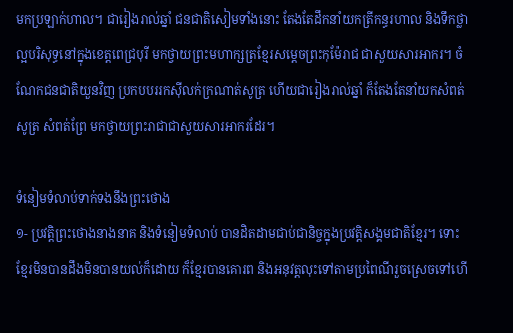មកប្រឡាក់ហាល។ ជារៀងរាល់ឆ្នាំ ជនជាតិសៀមទាំងនោះ តែងតែដឹកនាំយកត្រីកន្ធរហាល និងទឹកថ្លាល្អបរិសុទ្ធនៅក្នុងខេត្ដពេជ្របុរី មកថ្វាយព្រះមហាក្សត្រខ្មែរសម្ដេចព្រះកុម៉ែរាជ ជាសួយសារអាករ។ ចំណែកជនជាតិយួនវិញ ប្រកបបររកស៊ីលក់ក្រណាត់សូត្រ ហើយជារៀងរាល់ឆ្នាំ ក៏តែងតែនាំយកសំពត់សូត្រ សំពត់ព្រែ មកថ្វាយព្រះរាជាជាសួយសារអាករដែរ។

ទំនៀមទំលាប់ទាក់ទងនឹងព្រះថោង
១- ប្រវត្ដិព្រះថោងនាងនាគ និងទំនៀមទំលាប់ បានដិតដាមជាប់ជានិច្ចក្នុងប្រវត្ដិសង្គមជាតិខ្មែរ។ ទោះខ្មែរមិនបានដឹងមិនបានយល់ក៏ដោយ ក៏ខ្មែរបានគោរព និងអនុវត្ដលុះទៅតាមប្រពៃណីរួចស្រេចទៅហើ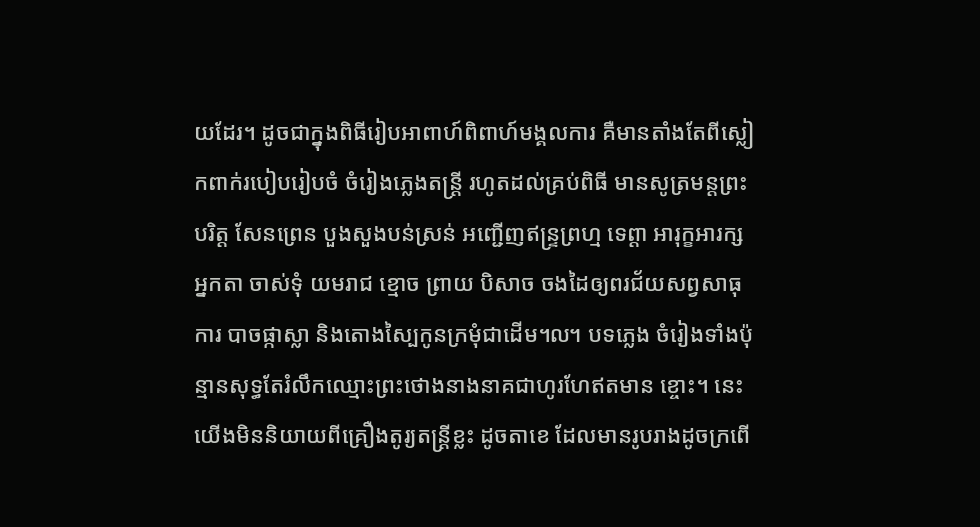យដែរ។ ដូចជាក្នុងពិធីរៀបអាពាហ៍ពិពាហ៍មង្គលការ គឺមានតាំងតែពីស្លៀកពាក់របៀបរៀបចំ ចំរៀងភ្លេងតន្ដ្រី រហូតដល់គ្រប់ពិធី មានសូត្រមន្ដព្រះបរិត្ត សែនព្រេន បួងសួងបន់ស្រន់ អញ្ជើញឥន្ទ្រព្រហ្ម ទេព្តា អារុក្ខអារក្ស អ្នកតា ចាស់ទុំ យមរាជ ខ្មោច ព្រាយ បិសាច ចងដៃឲ្យពរជ័យសព្វសាធុការ បាចផ្កាស្លា និងតោងស្បៃកូនក្រមុំជាដើម៘ បទភ្លេង ចំរៀងទាំងប៉ុន្មានសុទ្ធតែរំលឹកឈ្មោះព្រះថោងនាងនាគជាហូរហែឥតមាន ខ្ចោះ។ នេះយើងមិននិយាយពីគ្រឿងតូរ្យតន្ដ្រីខ្លះ ដូចតាខេ ដែលមានរូបរាងដូចក្រពើ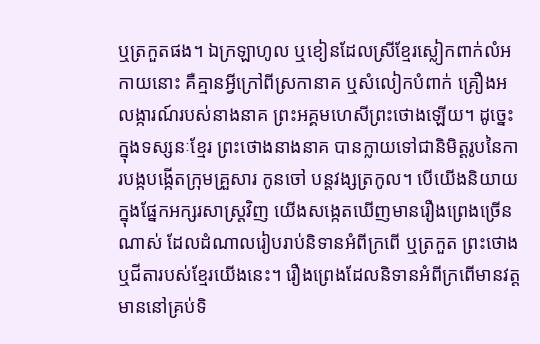ឬត្រកួតផង។ ឯក្រឡាហូល ឬខៀនដែលស្រីខ្មែរស្លៀកពាក់លំអកាយនោះ គឺគ្មានអ្វីក្រៅពីស្រកានាគ ឬសំលៀកបំពាក់ គ្រឿងអលង្ការណ៍របស់នាងនាគ ព្រះអគ្គមហេសីព្រះថោងឡើយ។ ដូច្នេះ ក្នុងទស្សនៈខ្មែរ ព្រះថោងនាងនាគ បានក្លាយទៅជានិមិត្ដរូបនៃការបង្កបង្កើតក្រុមគ្រួសារ កូនចៅ បន្ដវង្សត្រកូល។ បើយើងនិយាយក្នុងផ្នែកអក្សរសាស្ដ្រវិញ យើងសង្កេតឃើញមានរឿងព្រេងច្រើនណាស់ ដែលដំណាលរៀបរាប់និទានអំពីក្រពើ ឬត្រកួត ព្រះថោង ឬជីតារបស់ខ្មែរយើងនេះ។ រឿងព្រេងដែលនិទានអំពីក្រពើមានវត្ដមាននៅគ្រប់ទិ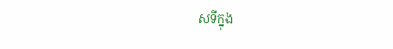សទីក្នុង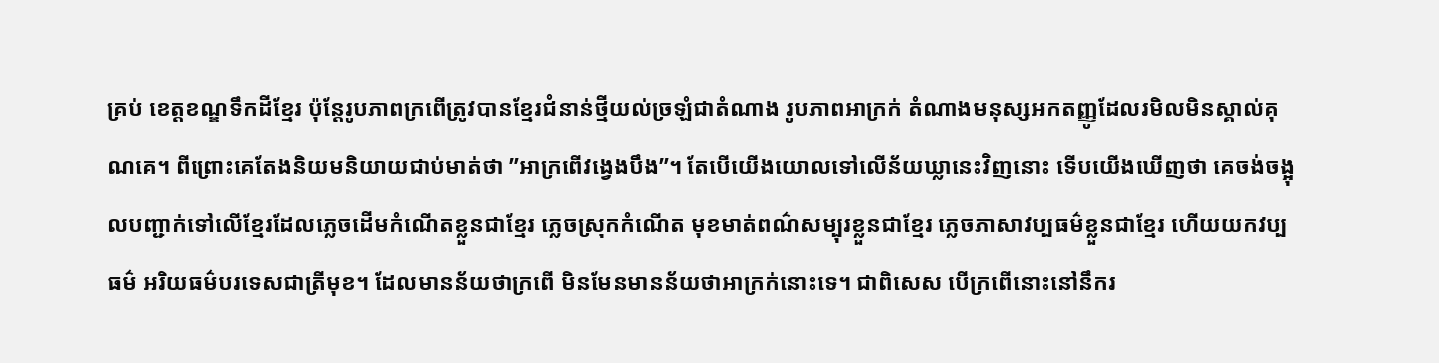គ្រប់ ខេត្ដខណ្ឌទឹកដីខ្មែរ ប៉ុន្ដែរូបភាពក្រពើត្រូវបានខ្មែរជំនាន់ថ្មីយល់ច្រឡំជាតំណាង រូបភាពអាក្រក់ តំណាងមនុស្សអកតញ្ញូដែលរមិលមិនស្គាល់គុណគេ។ ពីព្រោះគេតែងនិយមនិយាយជាប់មាត់ថា ”អាក្រពើវង្វេងបឹង”។ តែបើយើងយោលទៅលើន័យឃ្លានេះវិញនោះ ទើបយើងឃើញថា គេចង់ចង្អុលបញ្ជាក់ទៅលើខ្មែរដែលភ្លេចដើមកំណើតខ្លួនជាខ្មែរ ភ្លេចស្រុកកំណើត មុខមាត់ពណ៌សម្បុរខ្លួនជាខ្មែរ ភ្លេចភាសាវប្បធម៌ខ្លួនជាខ្មែរ ហើយយកវប្បធម៌ អរិយធម៌បរទេសជាត្រីមុខ។ ដែលមានន័យថាក្រពើ មិនមែនមានន័យថាអាក្រក់នោះទេ។ ជាពិសេស បើក្រពើនោះនៅនឹករ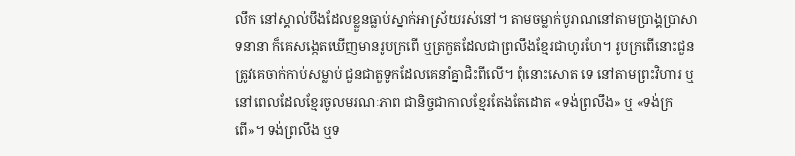លឹក នៅស្គាល់បឹងដែលខ្លួនធ្លាប់ស្នាក់អាស្រ័យរស់នៅ។ តាមចម្លាក់បូរាណនៅតាមប្រាង្គប្រាសាទនានា ក៏គេសង្កេតឃើញមានរូបក្រពើ ឬត្រកួតដែលជាព្រលឹងខ្មែរជាហូរហែ។ រូបក្រពើនោះជួនត្រូវគេចាក់កាប់សម្លាប់ ជួនជាតួទូកដែលគេនាំគ្នាជិះពីលើ។ ពុំនោះសោត ទេ នៅតាមព្រះវិហារ ឬនៅពេលដែលខ្មែរចូលមរណៈភាព ជានិច្ចជាកាលខ្មែរតែងតែដោត «ទង់ព្រលឹង» ឬ «ទង់ក្រពើ»។ ទង់ព្រលឹង ឬទ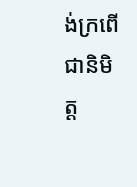ង់ក្រពើ ជានិមិត្ដ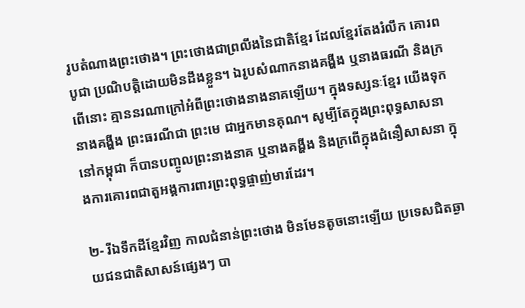រូបតំណាងព្រះថោង។ ព្រះថោងជាព្រលឹងនៃជាតិខ្មែរ ដែលខ្មែរតែងរំលឹក គោរពបូជា ប្រណិបត្ដិដោយមិនដឹងខ្លួន។ ឯរូបសំណាកនាងគង្ហីង ឬនាងធរណី និងក្រពើនោះ គ្មាននរណាក្រៅអំពីព្រះថោងនាងនាគឡើយ។ ក្នុងទស្សនៈខ្មែរ យើងទុកនាងគង្ហីង ព្រះធរណីជា ព្រះមេ ជាអ្នកមានគុណ។ សូម្បីតែក្នុងព្រះពុទ្ធសាសនានៅកម្ពុជា ក៏បានបញ្ចូលព្រះនាងនាគ ឬនាងគង្ហីង និងក្រពើក្នុងជំនឿសាសនា ក្នុងការគោរពជាតួអង្គការពារព្រះពុទ្ធផ្ចាញ់មារដែរ។

២‑ រីឯទឹកដីខ្មែរវិញ កាលជំនាន់ព្រះថោង មិនមែនតូចនោះឡើយ ប្រទេសជិតឆ្ងាយជនជាតិសាសន៍ផ្សេងៗ បា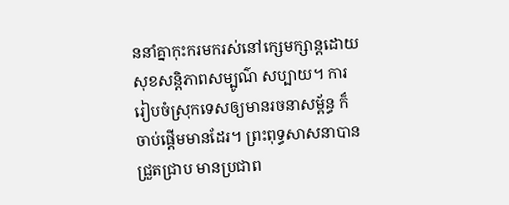ននាំគ្នាកុះករមករស់នៅក្សេមក្សាន្ដដោយសុខសន្ដិភាពសម្បូណ៌ សប្បាយ។ ការរៀបចំស្រុកទេសឲ្យមានរចនាសម្ព័ន្ធ ក៏ចាប់ផ្ដើមមានដែរ។ ព្រះពុទ្ធសាសនាបានជ្រួតជ្រាប មានប្រជាព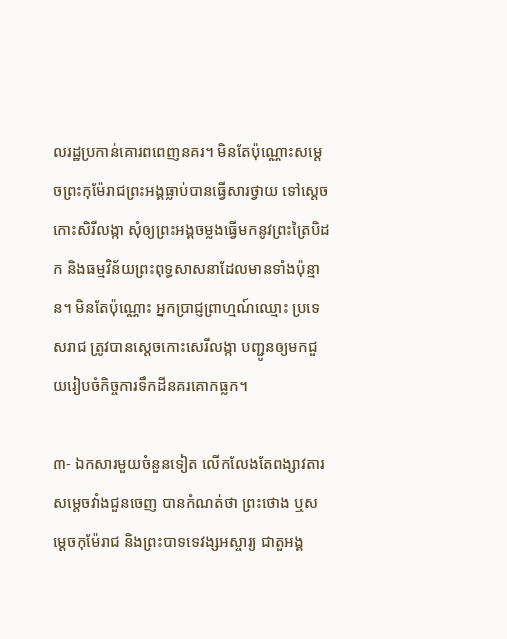លរដ្ឋប្រកាន់គោរពពេញនគរ។ មិនតែប៉ុណ្ណោះសម្ដេចព្រះកុម៉ែរាជព្រះអង្គធ្លាប់បានធ្វើសារថ្វាយ ទៅស្ដេចកោះសិរីលង្កា សុំឲ្យព្រះអង្គចម្លងធ្វើមកនូវព្រះត្រៃបិដក និងធម្មវិន័យព្រះពុទ្ធសាសនាដែលមានទាំងប៉ុន្មាន។ មិនតែប៉ុណ្ណោះ អ្នកប្រាជ្ញព្រាហ្មណ៍ឈ្មោះ ប្រទេសរាជ ត្រូវបានស្ដេចកោះសេរីលង្កា បញ្ជូនឲ្យមកជួយរៀបចំកិច្ចការទឹកដីនគរគោកធ្លក។

៣- ឯកសារមួយចំនួនទៀត លើកលែងតែពង្សាវតារសម្ដេចវាំងជួនចេញ បានកំណត់ថា ព្រះថោង ឬសម្ដេចកុម៉ែរាជ និងព្រះបាទទេវង្សអស្ចារ្យ ជាតួអង្គ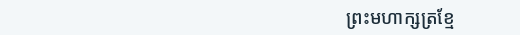ព្រះមហាក្សត្រខ្មែ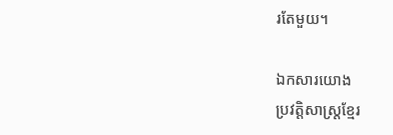រតែមួយ។

ឯកសារយោង
ប្រវត្តិសាស្ត្រខ្មែរ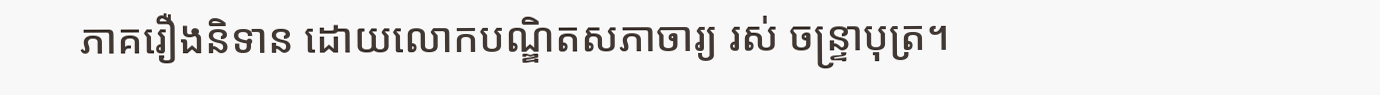ភាគរឿងនិទាន ដោយលោកបណ្ឌិតសភាចារ្យ រស់ ចន្ទ្រាបុត្រ។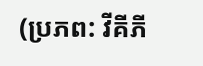(ប្រភព: វីគីភី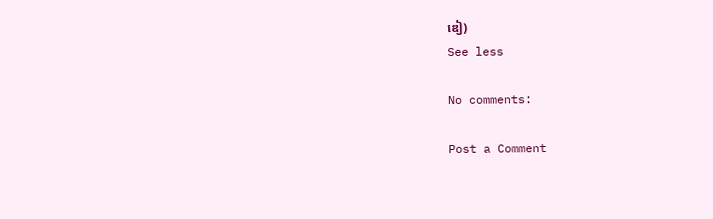ឌៀ)
See less

No comments:

Post a Comment